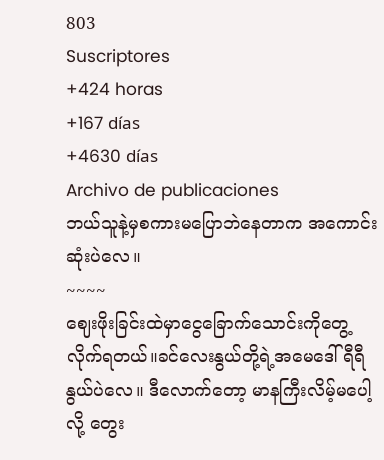803
Suscriptores
+424 horas
+167 días
+4630 días
Archivo de publicaciones
ဘယ်သူနဲ့မှစကားမပြောဘဲနေတာက အကောင်းဆုံးပဲလေ။
~~~~
ဈေးဖိုးခြင်းထဲမှာငွေခြောက်သောင်းကိုတွေ့လိုက်ရတယ်။ခင်လေးနွယ်တို့ရဲ့အမေဒေါ်ရီရီနွယ်ပဲလေ။ ဒီလောက်တော့ မာနကြီးလိမ့်မပေါ့လို့ တွေး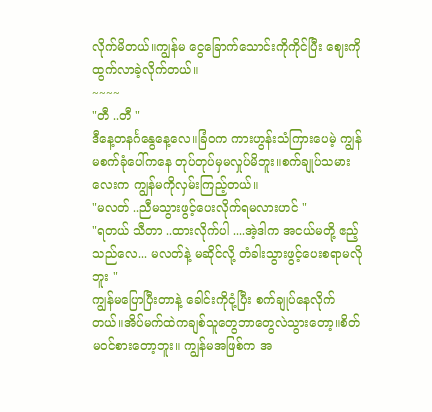လိုက်မိတယ်။ကျွန်မ ငွေခြောက်သောင်းကိုကိုင်ပြီး ဈေးကိုထွက်လာခဲ့လိုက်တယ်။
~~~~
"တီ ..တီ "
ဒီနေ့တနင်္ဂနွေနေ့လေ။ခြံဝက ကားဟွန်းသံကြားပေမဲ့ ကျွန်မစက်ခုံပေါ်ကနေ တုပ်တုပ်မှမလှုပ်မိဘူး။စက်ချုပ်သမားလေးက ကျွန်မကိုလှမ်းကြည့်တယ်။
"မလတ် ..ညီမသွားဖွင့်ပေးလိုက်ရမလားဟင် "
"ရတယ် သီတာ ..ထားလိုက်ပါ ....အဲ့ဒါက အငယ်မတို့ ဧည့်သည်လေ... မလတ်နဲ့ မဆိုင်လို့ တံခါးသွားဖွင့်ပေးစရာမလိုဘူး "
ကျွန်မပြောပြီးတာနဲ့ ခေါင်းကိုငုံ့ပြီး စက်ချုပ်နေလိုက်တယ်။အိပ်မက်ထဲကချစ်သူတွေဘာတွေလဲသွားတော့။စိတ်မဝင်စားတော့ဘူး။ ကျွန်မအဖြစ်က အ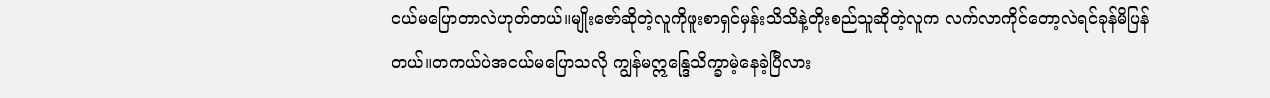ငယ်မပြောတာလဲဟုတ်တယ်။မျိုးဇော်ဆိုတဲ့လူကိုဖူးစာရှင်မှန်းသိသိနဲ့တိုးစည်သူဆိုတဲ့လူက လက်လာကိုင်တော့လဲရင်ခုန်မိပြန်တယ်။တကယ်ပဲအငယ်မပြောသလို ကျွန်မဣန္ဒြေသိက္ခာမဲ့နေခဲ့ပြီလား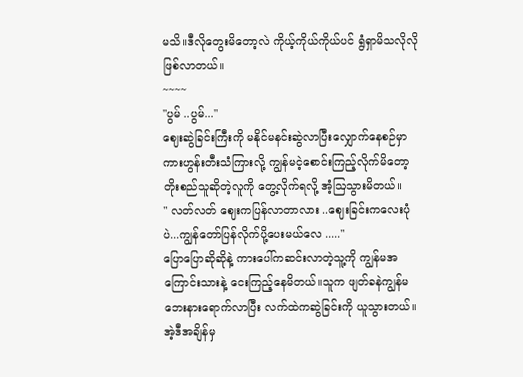မသိ။ဒီလိုတွေးမိတော့လဲ ကိုယ့်ကိုယ်ကိုယ်ပင် ရွံရှာမိသလိုလိုဖြစ်လာတယ်။
~~~~
"ပွမ် ..ပွမ်..."
ဈေးဆွဲခြင်းကြီးကို မနိုင်မနင်းဆွဲလာပြီးလျှောက်နေစဉ်မှာ ကားဟွန်းတီးသံကြားလို့ ကျွန်မငဲ့စောင်းကြည့်လိုက်မိတော့ တိုးစည်သူဆိုတဲ့လူကို တွေ့လိုက်ရလို့ အံ့ဩသွားမိတယ်။
" လတ်လတ် ဈေးကပြန်လာတာလား ..ဈေးခြင်းကလေးပုံပဲ...ကျွန်တော်ပြန်လိုက်ပို့ပေးမယ်လေ ....."
ပြောပြောဆိုဆိုနဲ့ ကားပေါ်ကဆင်းလာတဲ့သူ့ကို ကျွန်မအကြောင်းသားနဲ့ ငေးကြည့်နေမိတယ်။သူက ဖျတ်ခနဲကျွန်မဘေးနားရောက်လာပြီး လက်ထဲကဆွဲခြင်းကို ယူသွားတယ်။အဲ့ဒီအချိန်မှ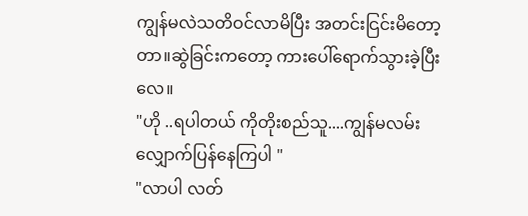ကျွန်မလဲသတိဝင်လာမိပြီး အတင်းငြင်းမိတော့တာ။ဆွဲခြင်းကတော့ ကားပေါ်ရောက်သွားခဲ့ပြီးလေ။
"ဟို ..ရပါတယ် ကိုတိုးစည်သူ....ကျွန်မလမ်းလျှောက်ပြန်နေကြပါ "
"လာပါ လတ်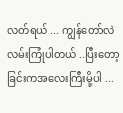လတ်ရယ် ... ကျွန်တော်လဲ လမ်းကြုံပါတယ် ..ပြီးတော့ ခြင်းကအလေးကြီးမို့ပါ ...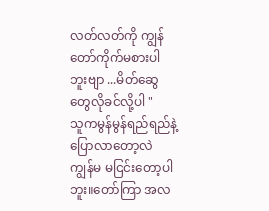လတ်လတ်ကို ကျွန်တော်ကိုက်မစားပါဘူးဗျာ ...မိတ်ဆွေတွေလိုခင်လို့ပါ "
သူကမွန်မွန်ရည်ရည်နဲ့ ပြောလာတော့လဲ ကျွန်မ မငြင်းတော့ပါဘူး။တော်ကြာ အလ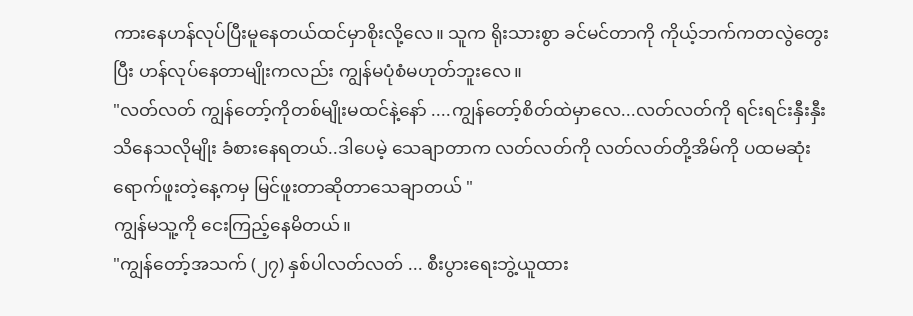ကားနေဟန်လုပ်ပြီးမူနေတယ်ထင်မှာစိုးလို့လေ။ သူက ရိုးသားစွာ ခင်မင်တာကို ကိုယ့်ဘက်ကတလွဲတွေးပြီး ဟန်လုပ်နေတာမျိုးကလည်း ကျွန်မပုံစံမဟုတ်ဘူးလေ။
"လတ်လတ် ကျွန်တော့်ကိုတစ်မျိုးမထင်နဲ့နော် ....ကျွန်တော့်စိတ်ထဲမှာလေ...လတ်လတ်ကို ရင်းရင်းနှီးနှီးသိနေသလိုမျိုး ခံစားနေရတယ်..ဒါပေမဲ့ သေချာတာက လတ်လတ်ကို လတ်လတ်တို့အိမ်ကို ပထမဆုံးရောက်ဖူးတဲ့နေ့ကမှ မြင်ဖူးတာဆိုတာသေချာတယ် "
ကျွန်မသူ့ကို ငေးကြည့်နေမိတယ်။
"ကျွန်တော့်အသက် (၂၇) နှစ်ပါလတ်လတ် ... စီးပွားရေးဘွဲ့ယူထား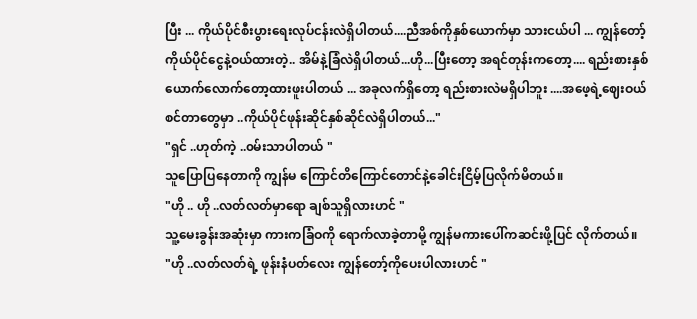ပြီး ... ကိုယ်ပိုင်စီးပွားရေးလုပ်ငန်းလဲရှိပါတယ်....ညီအစ်ကိုနှစ်ယောက်မှာ သားငယ်ပါ ... ကျွန်တော့်ကိုယ်ပိုင်ငွေနဲ့ဝယ်ထားတဲ့.. အိမ်နဲ့ခြံလဲရှိပါတယ်...ဟို...ပြီးတော့ အရင်တုန်းကတော့.... ရည်းစားနှစ်ယောက်လောက်တော့ထားဖူးပါတယ် ... အခုလက်ရှိတော့ ရည်းစားလဲမရှိပါဘူး ....အဖေ့ရဲ့ဈေးဝယ်စင်တာတွေမှာ ..ကိုယ်ပိုင်ဖုန်းဆိုင်နှစ်ဆိုင်လဲရှိပါတယ်..."
"ရှင် ..ဟုတ်ကဲ့ ..၀မ်းသာပါတယ် "
သူပြောပြနေတာကို ကျွန်မ ကြောင်တိကြောင်တောင်နဲ့ခေါင်းငြိမ့်ပြလိုက်မိတယ်။
"ဟို .. ဟို ..လတ်လတ်မှာရော ချစ်သူရှိလားဟင် "
သူ့မေးခွန်းအဆုံးမှာ ကားကခြံဝကို ရောက်လာခဲ့တာမို့ ကျွန်မကားပေါ်ကဆင်းဖို့ပြင် လိုက်တယ်။
"ဟို ..လတ်လတ်ရဲ့ ဖုန်းနံပတ်လေး ကျွန်တော့်ကိုပေးပါလားဟင် "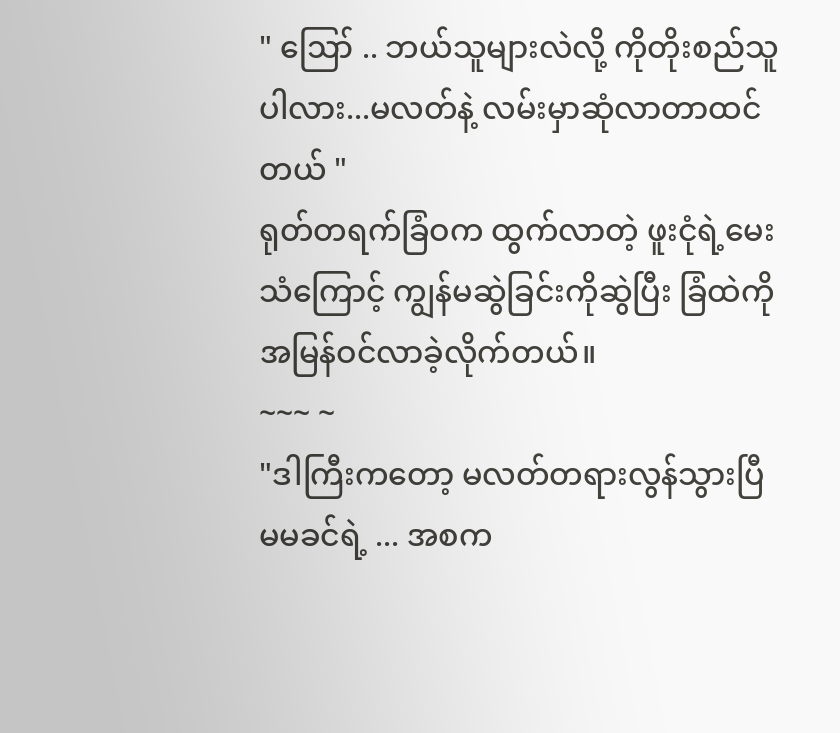" ဪ .. ဘယ်သူများလဲလို့ ကိုတိုးစည်သူပါလား...မလတ်နဲ့ လမ်းမှာဆုံလာတာထင်တယ် "
ရုတ်တရက်ခြံဝက ထွက်လာတဲ့ ဖူးငုံရဲ့မေးသံကြောင့် ကျွန်မဆွဲခြင်းကိုဆွဲပြီး ခြံထဲကို အမြန်ဝင်လာခဲ့လိုက်တယ်။
~~~ ~
"ဒါကြီးကတော့ မလတ်တရားလွန်သွားပြီ မမခင်ရဲ့ ... အစက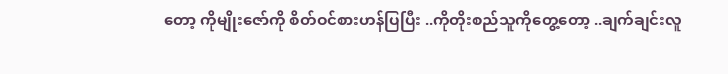တော့ ကိုမျိုးဇော်ကို စိတ်ဝင်စားဟန်ပြပြီး ..ကိုတိုးစည်သူကိုတွေ့တော့ ..ချက်ချင်းလူ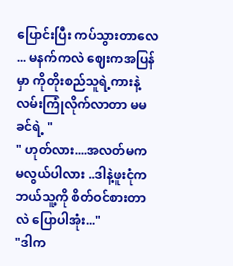ပြောင်းပြီး ကပ်သွားတာလေ ... မနက်ကလဲ ဈေးကအပြန်မှာ ကိုတိုးစည်သူရဲ့ကားနဲ့လမ်းကြုံလိုက်လာတာ မမခင်ရဲ့ "
" ဟုတ်လား....အလတ်မက မလွယ်ပါလား ..ဒါနဲ့ဖူးငုံက ဘယ်သူ့ကို စိတ်ဝင်စားတာလဲ ပြောပါအုံး..."
"ဒါက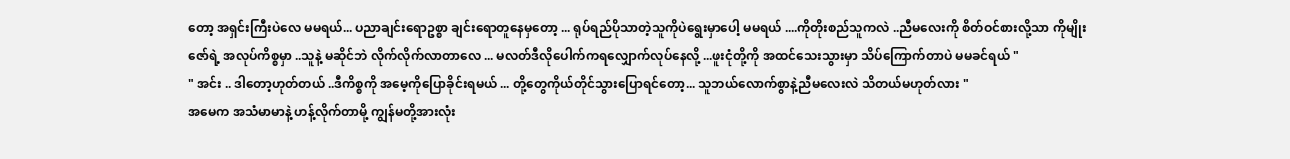တော့ အရှင်းကြီးပဲလေ မမရယ်... ပညာချင်းရောဥစ္စာ ချင်းရောတူနေမှတော့ ... ရုပ်ရည်ပိုသာတဲ့သူကိုပဲရွေးမှာပေါ့ မမရယ် ....ကိုတိုးစည်သူကလဲ ..ညီမလေးကို စိတ်ဝင်စားလို့သာ ကိုမျိုးဇော်ရဲ့ အလုပ်ကိစ္စမှာ ..သူနဲ့ မဆိုင်ဘဲ လိုက်လိုက်လာတာလေ ... မလတ်ဒီလိုပေါက်ကရလျှောက်လုပ်နေလို့ ...ဖူးငုံတို့ကို အထင်သေးသွားမှာ သိပ်ကြောက်တာပဲ မမခင်ရယ် "
" အင်း .. ဒါတော့ဟုတ်တယ် ..ဒီကိစ္စကို အမေ့ကိုပြောခိုင်းရမယ် ... တို့တွေကိုယ်တိုင်သွားပြောရင်တော့... သူဘယ်လောက်စွာနဲ့ညီမလေးလဲ သိတယ်မဟုတ်လား "
အမေက အသံမာမာနဲ့ ဟန့်လိုက်တာမို့ ကျွန်မတို့အားလုံး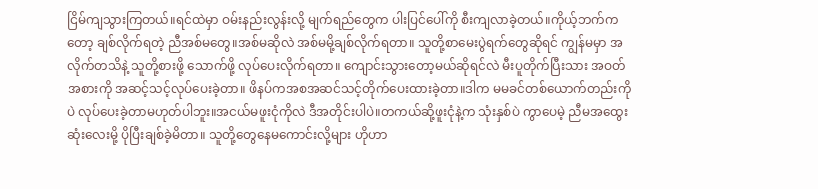ငြိမ်ကျသွားကြတယ်။ရင်ထဲမှာ ဝမ်းနည်းလွန်းလို့ မျက်ရည်တွေက ပါးပြင်ပေါ်ကို စီးကျလာခဲ့တယ်။ကိုယ့်ဘက်ကတော့ ချစ်လိုက်ရတဲ့ ညီအစ်မတွေ။အစ်မဆိုလဲ အစ်မမို့ချစ်လိုက်ရတာ။ သူတို့စာမေးပွဲရက်တွေဆိုရင် ကျွန်မမှာ အလိုက်တသိနဲ့ သူတို့စားဖို့ သောက်ဖို့ လုပ်ပေးလိုက်ရတာ။ ကျောင်းသွားတော့မယ်ဆိုရင်လဲ မီးပူတိုက်ပြီးသား အဝတ်အစားကို အဆင့်သင့်လုပ်ပေးခဲ့တာ။ ဖိနပ်ကအစအဆင်သင့်တိုက်ပေးထားခဲ့တာ။ဒါက မမခင်တစ်ယောက်တည်းကိုပဲ လုပ်ပေးခဲ့တာမဟုတ်ပါဘူး။အငယ်မဖူးငုံကိုလဲ ဒီအတိုင်းပါပဲ။တကယ်ဆို့ဖူးငုံနဲ့က သုံးနှစ်ပဲ ကွာပေမဲ့ ညီမအထွေးဆုံးလေးမို့ ပိုပြီးချစ်ခဲ့မိတာ။ သူတို့တွေနေမကောင်းလို့များ ဟိုဟာ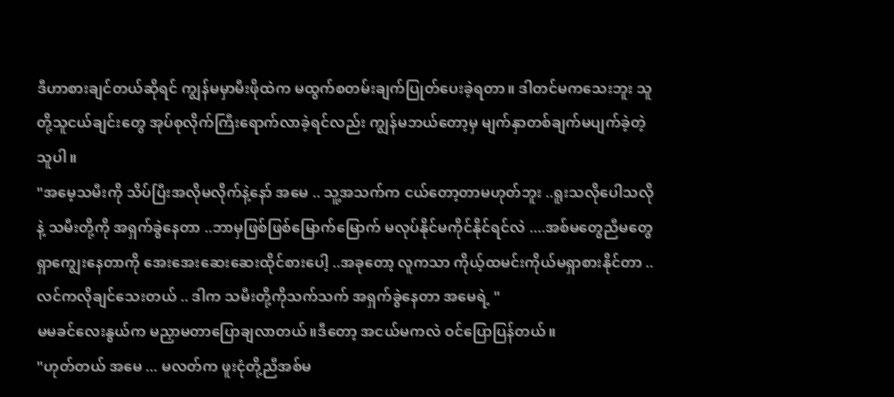ဒီဟာစားချင်တယ်ဆိုရင် ကျွန်မမှာမီးဖိုထဲက မထွက်စတမ်းချက်ပြုတ်ပေးခဲ့ရတာ။ ဒါတင်မကသေးဘူး သူတို့သူငယ်ချင်းတွေ အုပ်စုလိုက်ကြီးရောက်လာခဲ့ရင်လည်း ကျွန်မဘယ်တော့မှ မျက်နှာတစ်ချက်မပျက်ခဲ့တဲ့သူပါ။
"အမေ့သမီးကို သိပ်ပြီးအလိုမလိုက်နဲ့နော် အမေ .. သူ့အသက်က ငယ်တော့တာမဟုတ်ဘူး ..ရူးသလိုပေါသလိုနဲ့ သမီးတို့ကို အရှက်ခွဲနေတာ ..ဘာမှဖြစ်ဖြစ်မြောက်မြောက် မလုပ်နိုင်မကိုင်နိုင်ရင်လဲ ....အစ်မတွေညီမတွေရှာကျွေးနေတာကို အေးအေးဆေးဆေးထိုင်စားပေါ့ ..အခုတော့ လူကသာ ကိုယ့်ထမင်းကိုယ်မရှာစားနိုင်တာ ..လင်ကလိုချင်သေးတယ် .. ဒါက သမီးတို့ကိုသက်သက် အရှက်ခွဲနေတာ အမေရဲ့ "
မမခင်လေးနွယ်က မညှာမတာပြောချလာတယ်။ဒီတော့ အငယ်မကလဲ ဝင်ပြောပြန်တယ်။
"ဟုတ်တယ် အမေ ... မလတ်က ဖူးငုံတို့ညီအစ်မ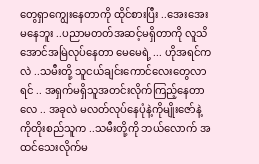တွေရှာကျွေးနေတာကို ထိုင်စားပြီး ..အေးအေးမနေဘူး ..ပညာမတတ်အဆင့်မရှိတာကို လူသိအောင်အမြဲလုပ်နေတာ မေမေရဲ့ ... ဟိုအရင်ကလဲ ..သမီးတို့ သူငယ်ချင်းကောင်လေးတွေလာရင် .. အရှက်မရှိသူအတင်းလိုက်ကြည့်နေတာလေ .. အခုလဲ မလတ်လုပ်နေပုံနဲ့ကိုမျိုးဇော်နဲ့ ကိုတိုးစည်သူက ..သမီးတို့ကို ဘယ်လောက် အထင်သေးလိုက်မ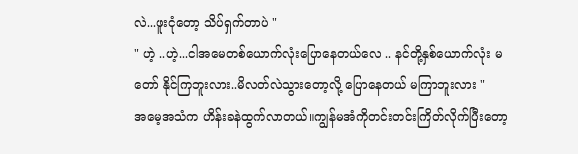လဲ...ဖူးငုံတော့ သိပ်ရှက်တာပဲ "
" ဟဲ့ ..ဟဲ့...ငါအမေတစ်ယောက်လုံးပြောနေတယ်လေ .. နင်တို့နှစ်ယောက်လုံး မတော် နိုင်ကြဘူးလား..မိလတ်လဲသွားတော့လို့ ပြောနေတယ် မကြာဘူးလား "
အမေ့အသံက ဟိန်းခနဲထွက်လာတယ်။ကျွန်မအံကိုတင်းတင်းကြိတ်လိုက်ပြီးတော့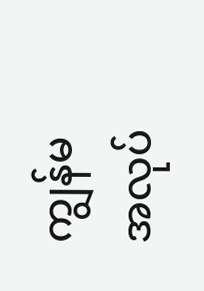ကျွန်မအလုပ်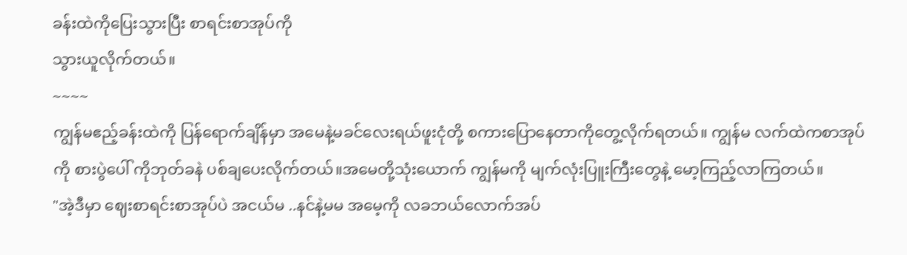ခန်းထဲကိုပြေးသွားပြီး စာရင်းစာအုပ်ကို
သွားယူလိုက်တယ်။
~~~~
ကျွန်မဧည့်ခန်းထဲကို ပြန်ရောက်ချိန်မှာ အမေနဲ့မခင်လေးရယ်ဖူးငုံတို့ စကားပြောနေတာကိုတွေ့လိုက်ရတယ်။ ကျွန်မ လက်ထဲကစာအုပ်ကို စားပွဲပေါ် ကိုဘုတ်ခနဲ ပစ်ချပေးလိုက်တယ်။အမေတို့သုံးယောက် ကျွန်မကို မျက်လုံးပြူးကြီးတွေနဲ့ မော့ကြည့်လာကြတယ်။
"အဲ့ဒီမှာ ဈေးစာရင်းစာအုပ်ပဲ အငယ်မ ..နင်နဲ့မမ အမေ့ကို လခဘယ်လောက်အပ်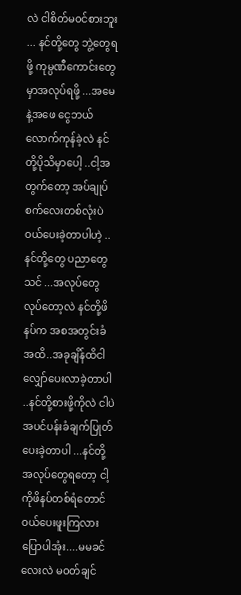လဲ ငါစိတ်မ၀င်စားဘူး ... နင်တို့တွေ ဘွဲ့တွေရဖို့ ကုမ္ပဏီကောင်းတွေမှာအလုပ်ရဖို့ ...အမေနဲ့အဖေ ငွေဘယ်လောက်ကုန်ခဲ့လဲ နင်တို့ပိုသိမှာပေါ့ ..ငါ့အတွက်တော့ အပ်ချုပ်စက်လေးတစ်လုံးပဲ ဝယ်ပေးခဲ့တာပါဟဲ့ ..နင်တို့တွေ ပညာတွေသင် ...အလုပ်တွေလုပ်တော့လဲ နင်တို့ဖိနပ်က အစအတွင်းခံအထိ..အခုချိန်ထိငါလျှော်ပေးလာခဲ့တာပါ ..နင်တို့စားဖို့ကိုလဲ ငါပဲအပင်ပန်းခံချက်ပြုတ်ပေးခဲ့တာပါ ...နင်တို့ အလုပ်တွေရတော့ ငါ့ကိုဖိနပ်တစ်ရံတောင်ဝယ်ပေးဖူးကြလား ပြောပါအုံး....မမခင်လေးလဲ မဝတ်ချင်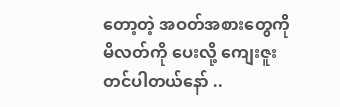တော့တဲ့ အဝတ်အစားတွေကို မိလတ်ကို ပေးလို့ ကျေးဇူးတင်ပါတယ်နော် ..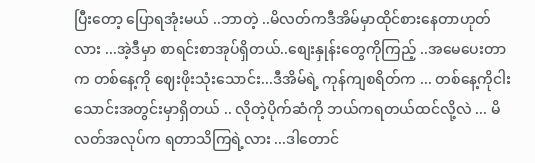ပြီးတော့ ပြောရအုံးမယ် ..ဘာတဲ့ ..မိလတ်ကဒီအိမ်မှာထိုင်စားနေတာဟုတ်လား ...အဲ့ဒီမှာ စာရင်းစာအုပ်ရှိတယ်..စျေးနှုန်းတွေကိုကြည့် ..အမေပေးတာက တစ်နေ့ကို ဈေးဖိုးသုံးသောင်း...ဒီအိမ်ရဲ့ ကုန်ကျစရိတ်က ... တစ်နေ့ကိုငါးသောင်းအတွင်းမှာရှိတယ် .. လိုတဲ့ပိုက်ဆံကို ဘယ်ကရတယ်ထင်လို့လဲ ... မိလတ်အလုပ်က ရတာသိကြရဲ့လား ...ဒါတောင်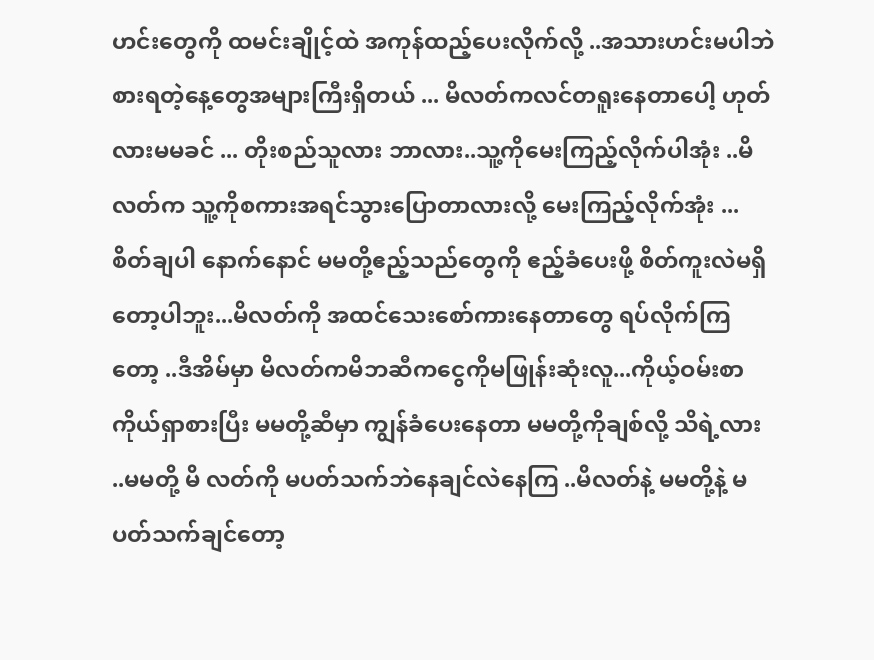ဟင်းတွေကို ထမင်းချိုင့်ထဲ အကုန်ထည့်ပေးလိုက်လို့ ..အသားဟင်းမပါဘဲစားရတဲ့နေ့တွေအများကြီးရှိတယ် ... မိလတ်ကလင်တရူးနေတာပေါ့ ဟုတ်လားမမခင် ... တိုးစည်သူလား ဘာလား..သူ့ကိုမေးကြည့်လိုက်ပါအုံး ..မိလတ်က သူ့ကိုစကားအရင်သွားပြောတာလားလို့ မေးကြည့်လိုက်အုံး ... စိတ်ချပါ နောက်နောင် မမတို့ဧည့်သည်တွေကို ဧည့်ခံပေးဖို့ စိတ်ကူးလဲမရှိတော့ပါဘူး...မိလတ်ကို အထင်သေးစော်ကားနေတာတွေ ရပ်လိုက်ကြတော့ ..ဒီအိမ်မှာ မိလတ်ကမိဘဆီကငွေကိုမဖြုန်းဆုံးလူ...ကိုယ့်ဝမ်းစာကိုယ်ရှာစားပြီး မမတို့ဆီမှာ ကျွန်ခံပေးနေတာ မမတို့ကိုချစ်လို့ သိရဲ့လား ..မမတို့ မိ လတ်ကို မပတ်သက်ဘဲနေချင်လဲနေကြ ..မိလတ်နဲ့ မမတို့နဲ့ မပတ်သက်ချင်တော့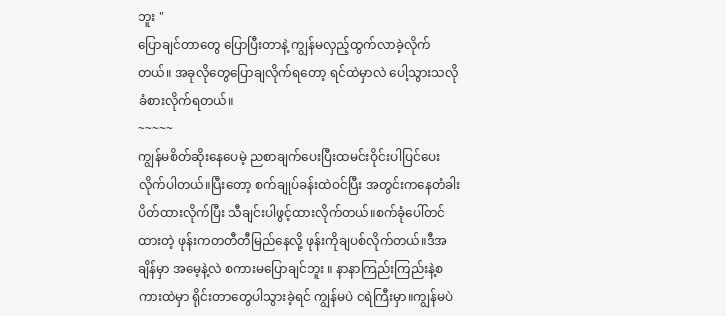ဘူး "
ပြောချင်တာတွေ ပြောပြီးတာနဲ့ ကျွန်မလှည့်ထွက်လာခဲ့လိုက်တယ်။ အခုလိုတွေပြောချလိုက်ရတော့ ရင်ထဲမှာလဲ ပေါ့သွားသလို ခံစားလိုက်ရတယ်။
~~~~~
ကျွန်မစိတ်ဆိုးနေပေမဲ့ ညစာချက်ပေးပြီးထမင်းဝိုင်းပါပြင်ပေးလိုက်ပါတယ်။ပြီးတော့ စက်ချုပ်ခန်းထဲဝင်ပြီး အတွင်းကနေတံခါးပိတ်ထားလိုက်ပြီး သီချင်းပါဖွင့်ထားလိုက်တယ်။စက်ခုံပေါ်တင်ထားတဲ့ ဖုန်းကတတီတီမြည်နေလို့ ဖုန်းကိုချပစ်လိုက်တယ်။ဒီအချိန်မှာ အမေ့နဲ့လဲ စကားမပြောချင်ဘူး ။ နာနာကြည်းကြည်းနဲ့စကားထဲမှာ ရိုင်းတာတွေပါသွားခဲ့ရင် ကျွန်မပဲ ငရဲကြီးမှာ။ကျွန်မပဲ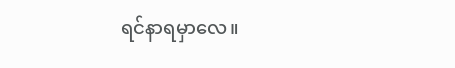ရင်နာရမှာလေ။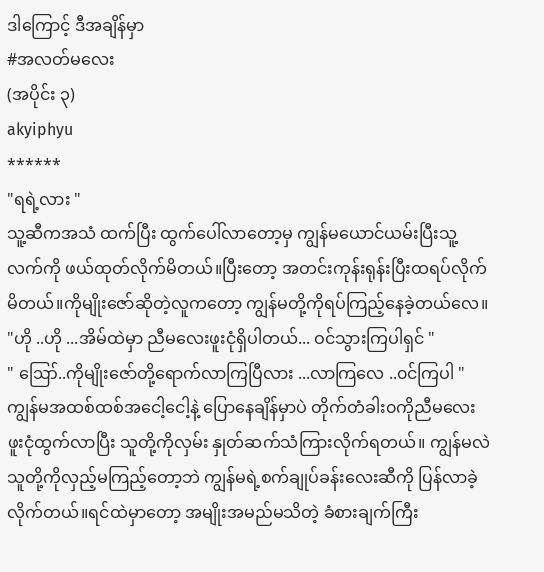ဒါကြောင့် ဒီအချိန်မှာ
#အလတ်မလေး
(အပိုင်း ၃)
akyiphyu
******
"ရရဲ့လား "
သူ့ဆီကအသံ ထက်ပြီး ထွက်ပေါ်လာတော့မှ ကျွန်မယောင်ယမ်းပြီးသူ့လက်ကို ဖယ်ထုတ်လိုက်မိတယ်။ပြီးတော့ အတင်းကုန်းရုန်းပြီးထရပ်လိုက်မိတယ်။ကိုမျိုးဇော်ဆိုတဲ့လူကတော့ ကျွန်မတို့ကိုရပ်ကြည့်နေခဲ့တယ်လေ။
"ဟို ..ဟို ...အိမ်ထဲမှာ ညီမလေးဖူးငုံရှိပါတယ်... ဝင်သွားကြပါရှင် "
" ဪ..ကိုမျိုးဇော်တို့ရောက်လာကြပြီလား ...လာကြလေ ..၀င်ကြပါ "
ကျွန်မအထစ်ထစ်အငေါ့ငေါ့နဲ့ ပြောနေချိန်မှာပဲ တိုက်တံခါး၀ကိုညီမလေးဖူးငုံထွက်လာပြီး သူတို့ကိုလှမ်း နှုတ်ဆက်သံကြားလိုက်ရတယ်။ ကျွန်မလဲ သူတို့ကိုလှည့်မကြည့်တော့ဘဲ ကျွန်မရဲ့စက်ချုပ်ခန်းလေးဆီကို ပြန်လာခဲ့လိုက်တယ်။ရင်ထဲမှာတော့ အမျိုးအမည်မသိတဲ့ ခံစားချက်ကြီး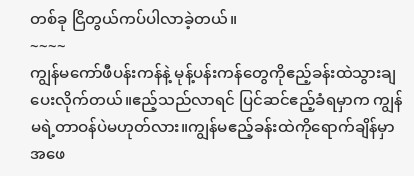တစ်ခု ငြိတွယ်ကပ်ပါလာခဲ့တယ်။
~~~~
ကျွန်မကော်ဖီပန်းကန်နဲ့ မုန့်ပန်းကန်တွေကိုဧည့်ခန်းထဲသွားချပေးလိုက်တယ်။ဧည့်သည်လာရင် ပြင်ဆင်ဧည့်ခံရမှာက ကျွန်မရဲ့တာဝန်ပဲမဟုတ်လား။ကျွန်မဧည့်ခန်းထဲကိုရောက်ချိန်မှာ အဖေ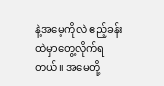နဲ့အမေ့ကိုလဲ ဧည့်ခန်းထဲမှာတွေ့လိုက်ရတယ်။ အမေတို့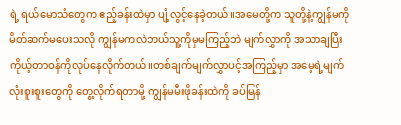ရဲ့ ရယ်မောသံတွေက ဧည့်ခန်းထဲမှာ ပျံ့လွင့်နေခဲ့တယ်။အမေတို့က သူတို့နဲ့ကျွန်မကို မိတ်ဆက်မပေးသလို ကျွန်မကလဲဘယ်သူ့ကိုမှမကြည့်ဘဲ မျက်လွှာကို အသာချပြီး ကိုယ့်တာဝန်ကိုလုပ်နေလိုက်တယ်။တစ်ချက်မျက်လွှာပင့်အကြည့်မှာ အမေ့ရဲ့မျက်လုံးစူးစူးတွေကို တွေ့လိုက်ရတာမို့ ကျွန်မမီးဖိုခန်းထဲကို ခပ်မြန်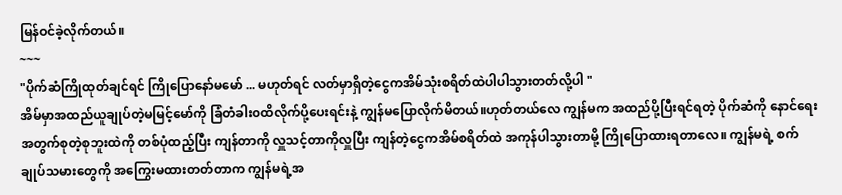မြန်ဝင်ခဲ့လိုက်တယ်။
~~~
"ပိုက်ဆံကြိုထုတ်ချင်ရင် ကြိုပြောနော်မမော် ... မဟုတ်ရင် လတ်မှာရှိတဲ့ငွေကအိမ်သုံးစရိတ်ထဲပါပါသွားတတ်လို့ပါ "
အိမ်မှာအထည်ယူချုပ်တဲ့မမြင့်မော်ကို ခြံတံခါး၀ထိလိုက်ပို့ပေးရင်းနဲ့ ကျွန်မပြောလိုက်မိတယ်။ဟုတ်တယ်လေ ကျွန်မက အထည်ပို့ပြီးရင်ရတဲ့ ပိုက်ဆံကို နောင်ရေးအတွက်စုတဲ့စုဘူးထဲကို တစ်ပုံထည့်ပြီး ကျန်တာကို လှူသင့်တာကိုလှူပြီး ကျန်တဲ့ငွေကအိမ်စရိတ်ထဲ အကုန်ပါသွားတာမို့ ကြိုပြောထားရတာလေ။ ကျွန်မရဲ့ စက်ချုပ်သမားတွေကို အကြွေးမထားတတ်တာက ကျွန်မရဲ့အ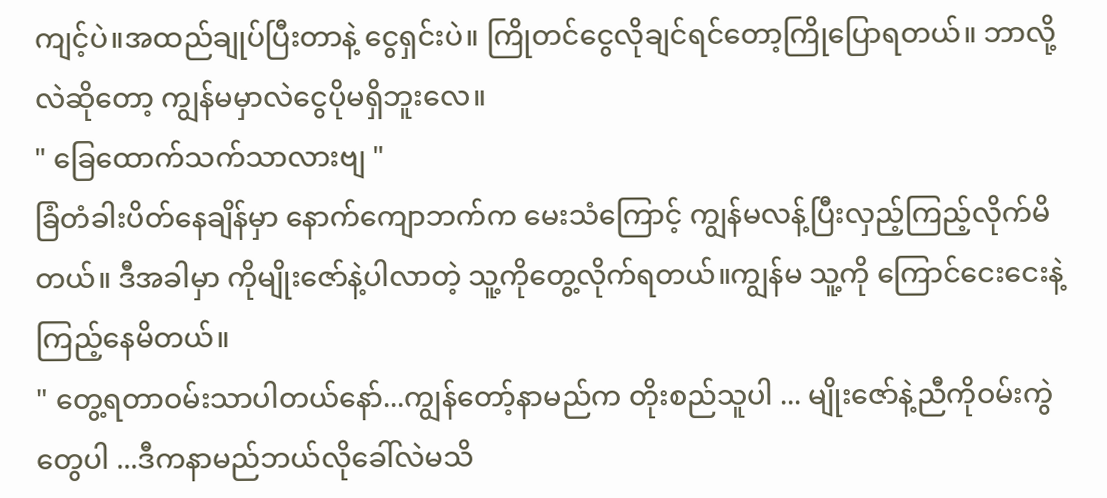ကျင့်ပဲ။အထည်ချုပ်ပြီးတာနဲ့ ငွေရှင်းပဲ။ ကြိုတင်ငွေလိုချင်ရင်တော့ကြိုပြောရတယ်။ ဘာလို့လဲဆိုတော့ ကျွန်မမှာလဲငွေပိုမရှိဘူးလေ။
" ခြေထောက်သက်သာလားဗျ "
ခြံတံခါးပိတ်နေချိန်မှာ နောက်ကျောဘက်က မေးသံကြောင့် ကျွန်မလန့်ပြီးလှည့်ကြည့်လိုက်မိတယ်။ ဒီအခါမှာ ကိုမျိုးဇော်နဲ့ပါလာတဲ့ သူ့ကိုတွေ့လိုက်ရတယ်။ကျွန်မ သူ့ကို ကြောင်ငေးငေးနဲ့ ကြည့်နေမိတယ်။
" တွေ့ရတာဝမ်းသာပါတယ်နော်...ကျွန်တော့်နာမည်က တိုးစည်သူပါ ... မျိုးဇော်နဲ့ညီကိုဝမ်းကွဲတွေပါ ...ဒီကနာမည်ဘယ်လိုခေါ်လဲမသိ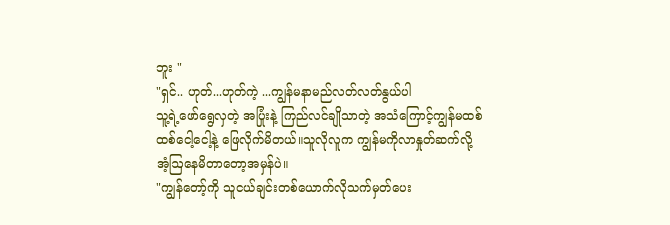ဘူး "
"ရှင်.. ဟုတ်...ဟုတ်ကဲ့ ...ကျွန်မနာမည်လတ်လတ်နွယ်ပါ
သူ့ရဲ့ဖော်ရွေလှတဲ့ အပြုံးနဲ့ ကြည်လင်ချိုသာတဲ့ အသံကြောင့်ကျွန်မထစ်ထစ်ငေါ့ငေါ့နဲ့ ဖြေလိုက်မိတယ်။သူလိုလူက ကျွန်မကိုလာနှုတ်ဆက်လို့ အံ့ဩနေမိတာတော့အမှန်ပဲ။
"ကျွန်တော့်ကို သူငယ်ချင်းတစ်ယောက်လိုသက်မှတ်ပေး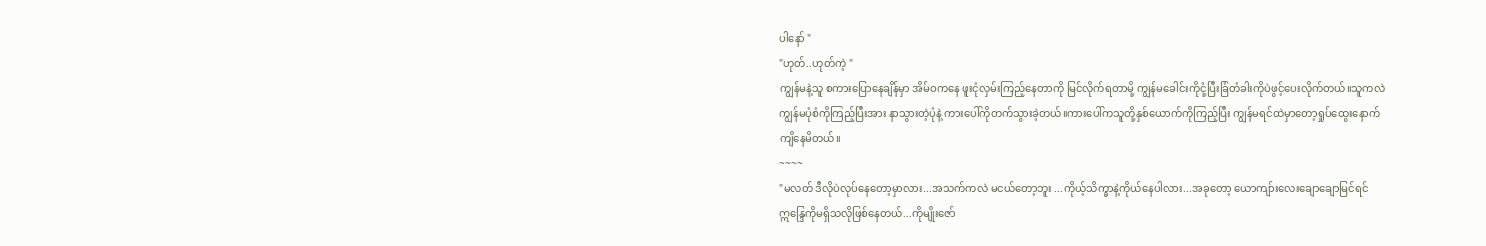ပါနော် "
"ဟုတ်..ဟုတ်ကဲ့ "
ကျွန်မနဲ့သူ စကားပြောနေချိန်မှာ အိမ်ဝကနေ ဖူးငုံလှမ်းကြည့်နေတာကို မြင်လိုက်ရတာမို့ ကျွန်မခေါင်းကိုငုံ့ပြီးခြံတံခါးကိုပဲဖွင့်ပေးလိုက်တယ်။သူကလဲ ကျွန်မပုံစံကိုကြည့်ပြီးအား နာသွားတဲ့ပုံနဲ့ ကားပေါ်ကိုတက်သွားခဲ့တယ်။ကားပေါ်ကသူတို့နှစ်ယောက်ကိုကြည့်ပြီး ကျွန်မရင်ထဲမှာတော့ရှုပ်ထွေးနောက်ကျိနေမိတယ်။
~~~~
"မလတ် ဒီလိုပဲလုပ်နေတော့မှာလား...အသက်ကလဲ မငယ်တော့ဘူး ...ကိုယ့်သိက္ခာနဲ့ကိုယ်နေပါလား...အခုတော့ ယောကျာ်းလေးချောချောမြင်ရင်ဣန္ဒြေကိုမရှိသလိုဖြစ်နေတယ်...ကိုမျိုးဇော်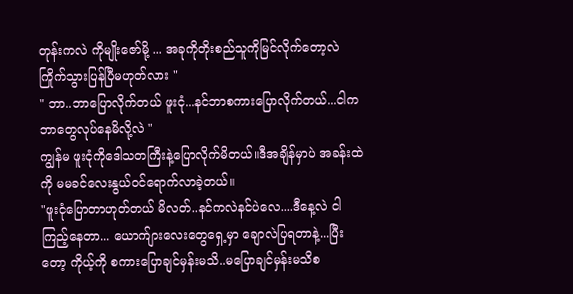တုန်းကလဲ ကိုမျိုးဇော်မို့ ... အခုကိုတိုးစည်သူကိုမြင်လိုက်တော့လဲ ကြိုက်သွားပြန်ပြီမဟုတ်လား "
" ဘာ..ဘာပြောလိုက်တယ် ဖူးငုံ...နင်ဘာစကားပြောလိုက်တယ်...ငါကဘာတွေလုပ်နေမိလို့လဲ "
ကျွန်မ ဖူးငုံကိုဒေါသတကြီးနဲ့ပြောလိုက်မိတယ်။ဒီအချိန်မှာပဲ အခန်းထဲကို မမခင်လေးနွယ်ဝင်ရောက်လာခဲ့တယ်။
"ဖူးငုံပြောတာဟုတ်တယ် မိလတ်..နင်ကလဲနင်ပဲလေ....ဒီနေ့လဲ ငါကြည့်နေတာ... ယောက်ျားလေးတွေရှေ့မှာ ချောလဲပြရတာနဲ့...ပြီးတော့ ကိုယ့်ကို စကားပြောချင်မှန်းမသိ..မပြောချင်မှန်းမသိစ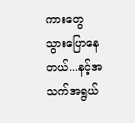ကားတွေ သွားပြောနေတယ်...နင့်အသက်အရွယ်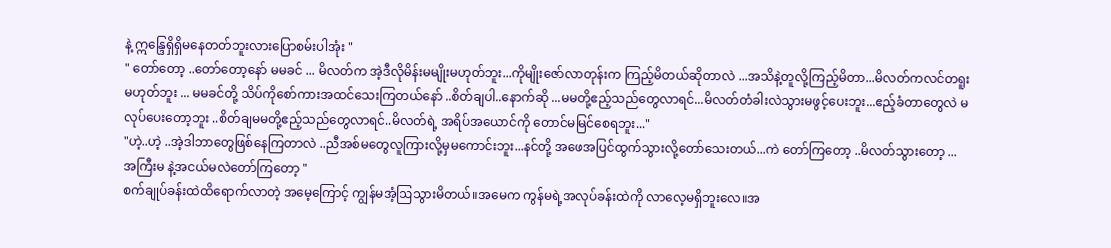နဲ့ ဣန္ဒြေရှိရှိမနေတတ်ဘူးလားပြောစမ်းပါအုံး "
" တော်တော့ ..တော်တော့နော် မမခင် ... မိလတ်က အဲ့ဒီလိုမိန်းမမျိုးမဟုတ်ဘူး...ကိုမျိုးဇော်လာတုန်းက ကြည့်မိတယ်ဆိုတာလဲ ...အသိနဲ့တူလို့ကြည့်မိတာ...မိလတ်ကလင်တရူး မဟုတ်ဘူး ... မမခင်တို့ သိပ်ကိုစော်ကားအထင်သေးကြတယ်နော် ..စိတ်ချပါ..နောက်ဆို ...မမတို့ဧည့်သည်တွေလာရင်...မိလတ်တံခါးလဲသွားမဖွင့်ပေးဘူး...ဧည့်ခံတာတွေလဲ မလုပ်ပေးတော့ဘူး ..စိတ်ချမမတို့ဧည့်သည်တွေလာရင်..မိလတ်ရဲ့ အရိပ်အယောင်ကို တောင်မမြင်စေရဘူး..."
"ဟဲ့..ဟဲ့ ..အဲ့ဒါဘာတွေဖြစ်နေကြတာလဲ ..ညီအစ်မတွေလူကြားလို့မှမကောင်းဘူး...နင်တို့ အဖေအပြင်ထွက်သွားလို့တော်သေးတယ်...ကဲ တော်ကြတော့ ..မိလတ်သွားတော့ ... အကြီးမ နဲ့အငယ်မလဲတော်ကြတော့ "
စက်ချုပ်ခန်းထဲထိရောက်လာတဲ့ အမေ့ကြောင့် ကျွန်မအံ့ဩသွားမိတယ်။အမေက ကွန်မရဲ့အလုပ်ခန်းထဲကို လာလေ့မရှိဘူးလေ။အ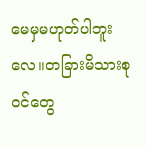မေမှမဟုတ်ပါဘူးလေ။တခြားမိသားစုဝင်တွေ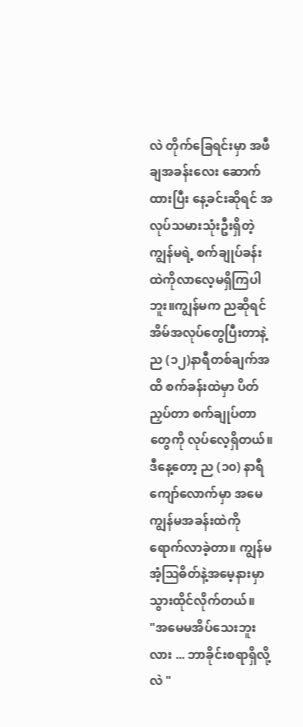လဲ တိုက်ခြေရင်းမှာ အဖီချအခန်းလေး ဆောက်ထားပြီး နေ့ခင်းဆိုရင် အလုပ်သမားသုံးဦးရှိတဲ့ ကျွန်မရဲ့ စက်ချုပ်ခန်းထဲကိုလာလေ့မရှိကြပါဘူး။ကျွန်မက ညဆိုရင်အိမ်အလုပ်တွေပြီးတာနဲ့ ည (၁၂)နာရီတစ်ချက်အထိ စက်ခန်းထဲမှာ ပိတ်ညှပ်တာ စက်ချုပ်တာတွေကို လုပ်လေ့ရှိတယ်။ဒီနေ့တော့ ည (၁၀) နာရီကျော်လောက်မှာ အမေကျွန်မအခန်းထဲကိုရောက်လာခဲ့တာ။ ကျွန်မအံ့ဩဓိတ်နဲ့အမေ့နားမှာ သွားထိုင်လိုက်တယ်။
"အမေမအိပ်သေးဘူးလား ... ဘာခိုင်းစရာရှိလို့လဲ "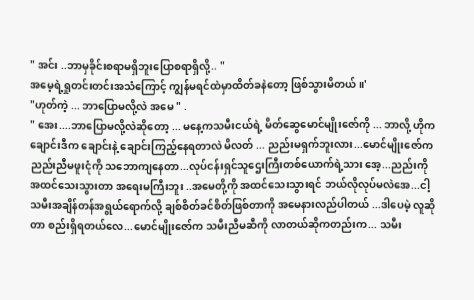" အင်း ..ဘာမှခိုင်းစရာမရှိဘူးပြောစရာရှိလို့.. "
အမေ့ရဲ့ရှုတင်းတင်းအသံကြောင့် ကျွန်မရင်ထဲမှာထိတ်ခနဲတော့ ဖြစ်သွားမိတယ်။'
"ဟုတ်ကဲ့ ... ဘာပြောမလို့လဲ အမေ " .
" အေး....ဘာပြောမလို့လဲဆိုတော့ ... မနေ့ကသမီးငယ်ရဲ့ မိတ်ဆွေမောင်မျိုးဇော်ကို ... ဘာလို့ ဟိုကချောင်းဒီက ချောင်းနဲ့ ချောင်းကြည့်နေရတာလဲ မိလတ် ... ညည်းမရှက်ဘူးလား...မောင်မျိုးဇော်က ညည်းညီမဖူးငုံကို သဘောကျနေတာ...လုပ်ငန်းရှင်သူဌေးကြီးတစ်ယောက်ရဲ့သား အေ့...ညည်းကိုအထင်သေးသွားတာ အရေးမကြီးဘူး ..အမေတို့ကို အထင်သေးသွားရင် ဘယ်လိုလုပ်မလဲအေ...ငါ့သမီးအချိန်တန်အရွယ်ရောက်လို့ ချစ်စိတ်ခင်စိတ်ဖြစ်တာကို အမေနားလည်ပါတယ် ...ဒါပေမဲ့ လူဆိုတာ စည်းရှိရတယ်လေ...မောင်မျိုးဇော်က သမီးညီမဆီကို လာတယ်ဆိုကတည်းက... သမီး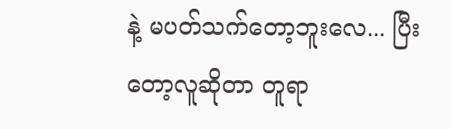နဲ့ မပတ်သက်တော့ဘူးလေ... ပြီးတော့လူဆိုတာ တူရာ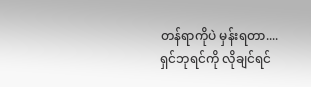တန်ရာကိုပဲ မှန်းရတာ....ရှင်ဘုရင်ကို လိုချင်ရင်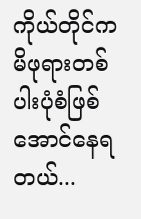ကိုယ်တိုင်ကမိဖုရားတစ်ပါးပုံစံဖြစ်အောင်နေရတယ်...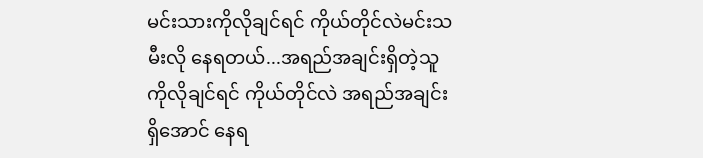မင်းသားကိုလိုချင်ရင် ကိုယ်တိုင်လဲမင်းသမီးလို နေရတယ်...အရည်အချင်းရှိတဲ့သူကိုလိုချင်ရင် ကိုယ်တိုင်လဲ အရည်အချင်းရှိအောင် နေရ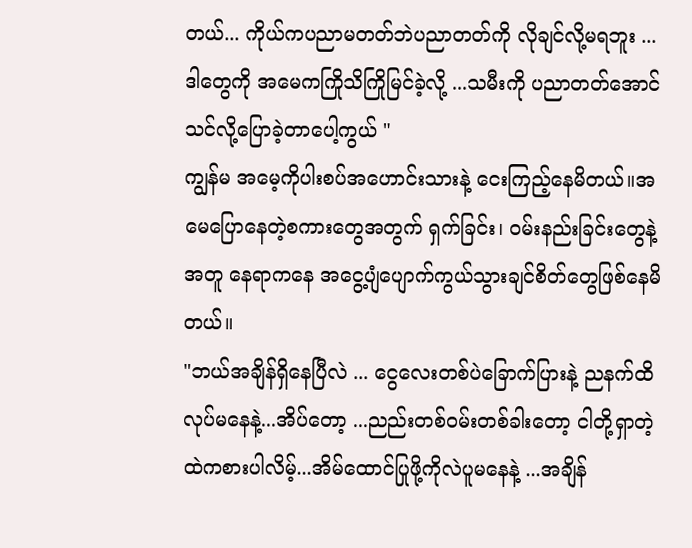တယ်... ကိုယ်ကပညာမတတ်ဘဲပညာတတ်ကို လိုချင်လို့မရဘူး ...ဒါတွေကို အမေကကြိုသိကြိုမြင်ခဲ့လို့ ...သမီးကို ပညာတတ်အောင် သင်လို့ပြောခဲ့တာပေါ့ကွယ် "
ကျွန်မ အမေ့ကိုပါးစပ်အဟောင်းသားနဲ့ ငေးကြည့်နေမိတယ်။အမေပြောနေတဲ့စကားတွေအတွက် ရှက်ခြင်း၊ ဝမ်းနည်းခြင်းတွေနဲ့အတူ နေရာကနေ အငွေ့ပျံပျောက်ကွယ်သွားချင်စိတ်တွေဖြစ်နေမိတယ်။
"ဘယ်အချိန်ရှိနေပြီလဲ ... ငွေလေးတစ်ပဲခြောက်ပြားနဲ့ ညနက်ထိလုပ်မနေနဲ့...အိပ်တော့ ...ညည်းတစ်ဝမ်းတစ်ခါးတော့ ငါတို့ရှာတဲ့ထဲကစားပါလိမ့်...အိမ်ထောင်ပြုဖို့ကိုလဲပူမနေနဲ့ ...အချိန်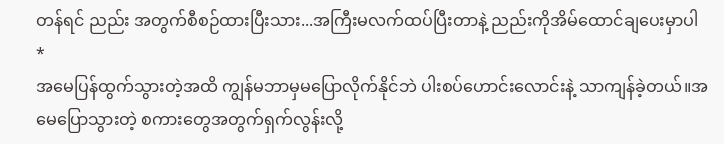တန်ရင် ညည်း အတွက်စီစဉ်ထားပြီးသား...အကြီးမလက်ထပ်ပြီးတာနဲ့ ညည်းကိုအိမ်ထောင်ချပေးမှာပါ *
အမေပြန်ထွက်သွားတဲ့အထိ ကျွန်မဘာမှမပြောလိုက်နိုင်ဘဲ ပါးစပ်ဟောင်းလောင်းနဲ့ သာကျန်ခဲ့တယ်။အမေပြောသွားတဲ့ စကားတွေအတွက်ရှက်လွန်းလို့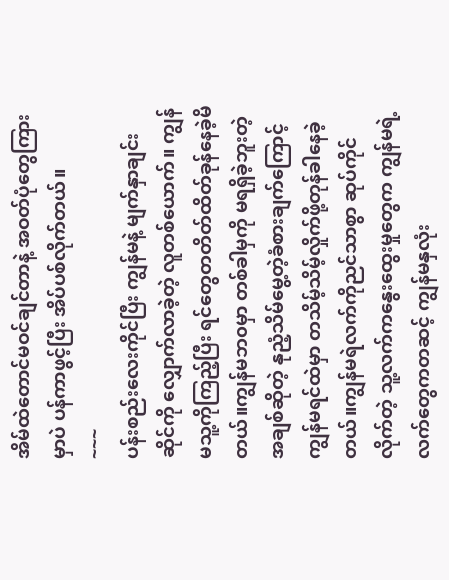အိမ်ထဲတောင်မဝင်ချင်တာနဲ့ အဝတ်ပုံတွေကြားမှာပဲ ပန်ကာဖွင့်ပြီး အိပ်ပစ်လိုက်တယ်။
~~~
ပန်းစည်းလေးကိုင်ပြီး ကျွန်မနဲ့ မျက်နှာချင်းဆိုင်ကို လျှောက်လာခဲ့တဲ့ လူတစ်ယောက်။ ကျွန်မသူ့ကိုကြည့်ပြီး ရင်တွေတတိတ်ထိတ်ခုန်နေခဲ့မိတယ်။ကျွန်မဘ၀မှာ တစ်ခါမှကို မရရှိခဲ့ဘူးတဲ့အချစ်ဆိုတဲ့ နုညံ့သိမ်မွေ့တဲ့ခံစားချက်ကြောင့် ကျွန်မရင်ထဲမှာ တသိမ့်သိမ့်လှိုက်ဖို့တုန်ခါနေခဲ့တယ်။ကျွန်မရဲလက်ကိုညင်သာစွာ ဆုပ်ကိုင်လိုက်တဲ့ သူ့လက်ကနွေးထွေးမှုတွေက ကျွန်မရဲ့လက်တွေကတဆင့် ကျွန်မနှလုံး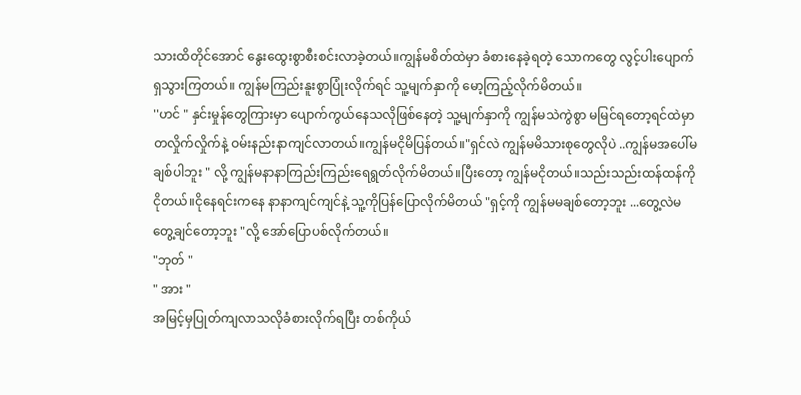သားထိတိုင်အောင် နွေးထွေးစွာစီးစင်းလာခဲ့တယ်။ကျွန်မစိတ်ထဲမှာ ခံစားနေခဲ့ရတဲ့ သောကတွေ လွင့်ပါးပျောက်ရှသွားကြတယ်။ ကျွန်မကြည်းနူးစွာပြုံးလိုက်ရင် သူ့မျက်နှာကို မော့ကြည့်လိုက်မိတယ်။
''ဟင် " နှင်းမှုန်တွေကြားမှာ ပျောက်ကွယ်နေသလိုဖြစ်နေတဲ့ သူ့မျက်နှာကို ကျွန်မသဲကွဲစွာ မမြင်ရတော့ရင်ထဲမှာ တလှိုက်လှိုက်နဲ့ ဝမ်းနည်းနာကျင်လာတယ်။ကျွန်မငိုမိပြန်တယ်။"ရှင်လဲ ကျွန်မမိသားစုတွေလိုပဲ ..ကျွန်မအပေါ်မချစ်ပါဘူး " လို့ ကျွန်မနာနာကြည်းကြည်းရေရွတ်လိုက်မိတယ်။ပြီးတော့ ကျွန်မငိုတယ်။သည်းသည်းထန်ထန်ကိုငိုတယ်။ငိုနေရင်းကနေ နာနာကျင်ကျင်နဲ့ သူ့ကိုပြန်ပြောလိုက်မိတယ် "ရှင့်ကို ကျွန်မမချစ်တော့ဘူး ...တွေ့လဲမတွေ့ချင်တော့ဘူး "လို့ အော်ပြောပစ်လိုက်တယ်။
"ဘုတ် "
" အား "
အမြင့်မှပြုတ်ကျလာသလိုခံစားလိုက်ရပြီး တစ်ကိုယ်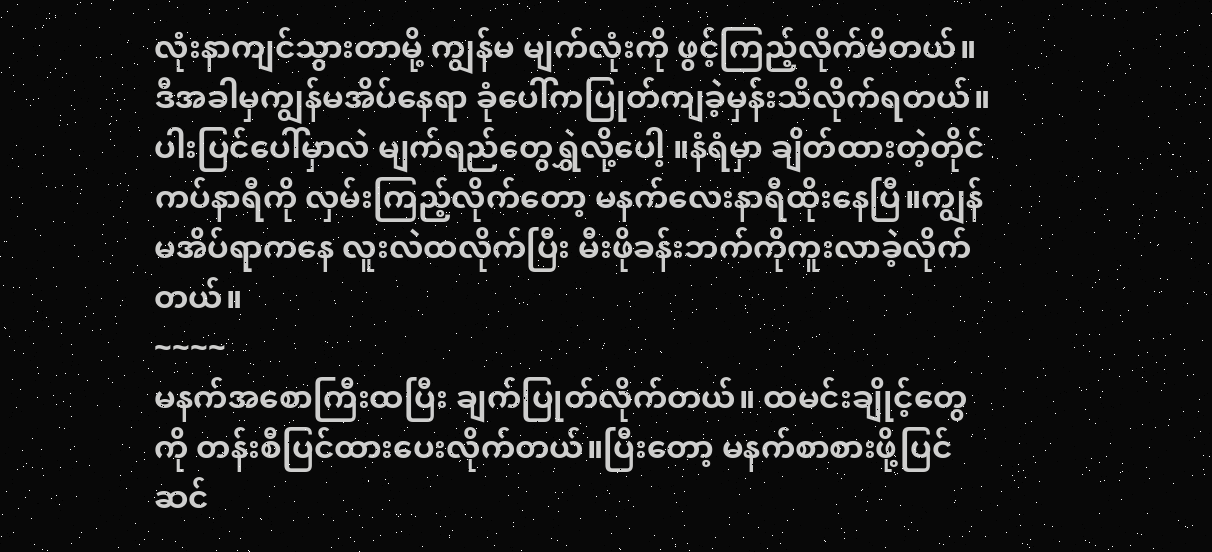လုံးနာကျင်သွားတာမို့ ကျွန်မ မျက်လုံးကို ဖွင့်ကြည့်လိုက်မိတယ်။ ဒီအခါမှကျွန်မအိပ်နေရာ ခုံပေါ်ကပြုတ်ကျခဲ့မှန်းသိလိုက်ရတယ်။ ပါးပြင်ပေါ်မှာလဲ မျက်ရည်တွေရွှဲလို့ပေါ့ ။နံရံမှာ ချိတ်ထားတဲ့တိုင်ကပ်နာရီကို လှမ်းကြည့်လိုက်တော့ မနက်လေးနာရီထိုးနေပြီ။ကျွန်မအိပ်ရာကနေ လူးလဲထလိုက်ပြီး မီးဖိုခန်းဘက်ကိုကူးလာခဲ့လိုက်တယ်။
~~~~
မနက်အစောကြီးထပြီး ချက်ပြုတ်လိုက်တယ်။ ထမင်းချိုင့်တွေကို တန်းစီပြင်ထားပေးလိုက်တယ်။ပြီးတော့ မနက်စာစားဖို့ပြင်ဆင်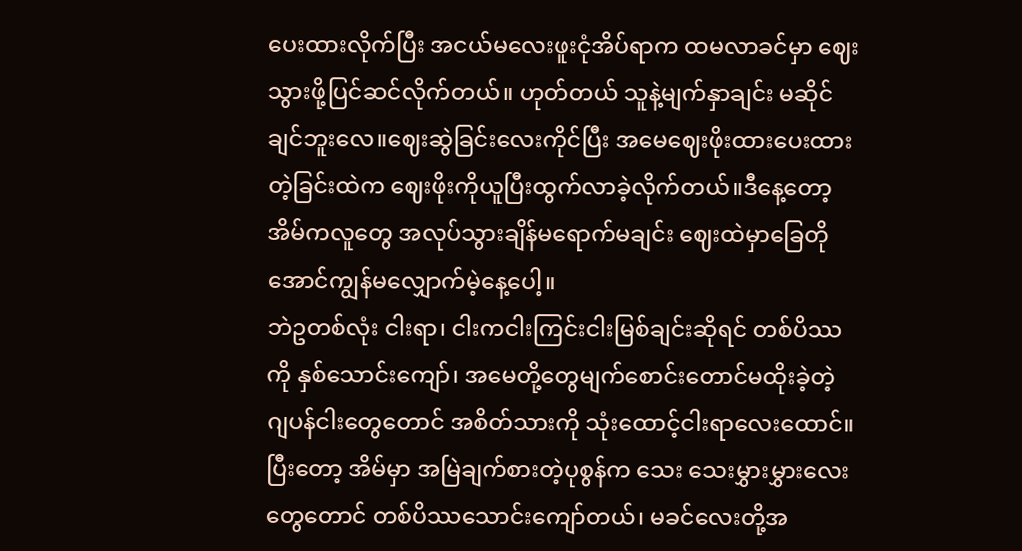ပေးထားလိုက်ပြီး အငယ်မလေးဖူးငုံအိပ်ရာက ထမလာခင်မှာ ဈေးသွားဖို့ပြင်ဆင်လိုက်တယ်။ ဟုတ်တယ် သူနဲ့မျက်နှာချင်း မဆိုင်ချင်ဘူးလေ။ဈေးဆွဲခြင်းလေးကိုင်ပြီး အမေဈေးဖိုးထားပေးထားတဲ့ခြင်းထဲက ဈေးဖိုးကိုယူပြီးထွက်လာခဲ့လိုက်တယ်။ဒီနေ့တော့ အိမ်ကလူတွေ အလုပ်သွားချိန်မရောက်မချင်း ဈေးထဲမှာခြေတိုအောင်ကျွန်မလျှောက်မဲ့နေ့ပေါ့။
ဘဲဥတစ်လုံး ငါးရာ၊ ငါးကငါးကြင်းငါးမြစ်ချင်းဆိုရင် တစ်ပိဿကို နှစ်သောင်းကျော်၊ အမေတို့တွေမျက်စောင်းတောင်မထိုးခဲ့တဲ့ ဂျပန်ငါးတွေတောင် အစိတ်သားကို သုံးထောင့်ငါးရာလေးထောင်။ ပြီးတော့ အိမ်မှာ အမြဲချက်စားတဲ့ပုစွန်က သေး သေးမွှားမွှားလေးတွေတောင် တစ်ပိဿသောင်းကျော်တယ်၊ မခင်လေးတို့အ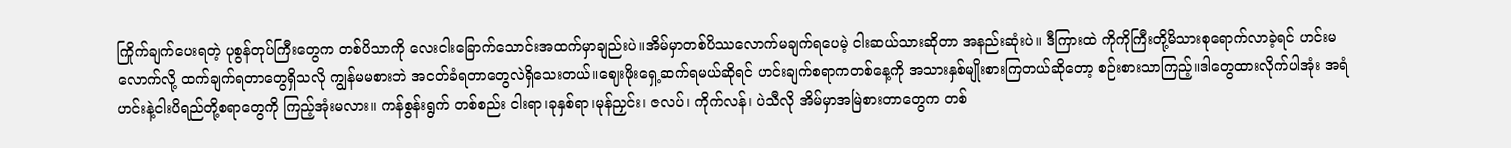ကြိုက်ချက်ပေးရတဲ့ ပုစွန်တုပ်ကြီးတွေက တစ်ပိသာကို လေးငါးခြောက်သောင်းအထက်မှာချည်းပဲ။အိမ်မှာတစ်ပိဿလောက်မချက်ရပေမဲ့ ငါးဆယ်သားဆိုတာ အနည်းဆုံးပဲ။ ဒီကြားထဲ ကိုကိုကြီးတို့မိသားစုရောက်လာခဲ့ရင် ဟင်းမလောက်လို့ ထက်ချက်ရတာတွေရှိသလို ကျွန်မမစားဘဲ အငတ်ခံရတာတွေလဲရှိသေးတယ်။ဈေးဖိုးရှေ့ဆက်ရမယ်ဆိုရင် ဟင်းချက်စရာကတစ်နေ့ကို အသားနှစ်မျိုးစားကြတယ်ဆိုတော့ စဉ်းစားသာကြည့်။ဒါတွေထားလိုက်ပါအုံး အရံဟင်းနဲ့ငါးပိရည်တို့စရာတွေကို ကြည့်အုံးမလား။ ကန်စွန်းရွက် တစ်စည်း ငါးရာ၊ခုနှစ်ရာ၊မုန်ညှင်း၊ ဇလပ်၊ ကိုက်လန်၊ ပဲသီလို အိမ်မှာအမြဲစားတာတွေက တစ်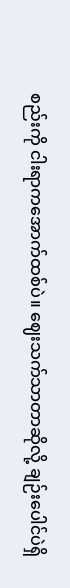စည်းကို ငါးရာကအောက်ထစ်ပဲ။ ဈေးသက်သာတာဆိုလို့ ချဉ်းပေါင်ပဲရှိ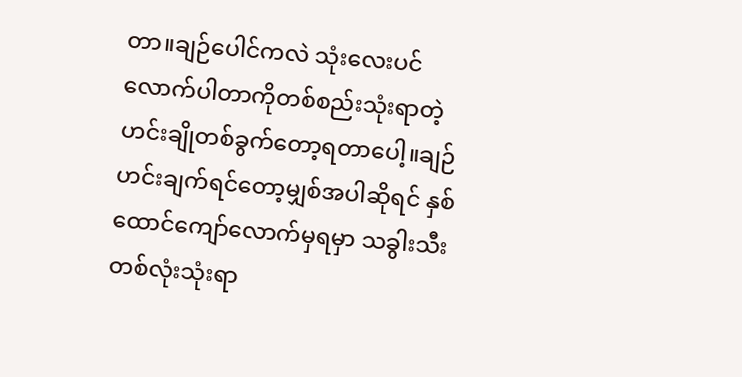တာ။ချဉ်ပေါင်ကလဲ သုံးလေးပင် လောက်ပါတာကိုတစ်စည်းသုံးရာတဲ့ ဟင်းချိုတစ်ခွက်တော့ရတာပေါ့။ချဉ်ဟင်းချက်ရင်တော့မျှစ်အပါဆိုရင် နှစ်ထောင်ကျော်လောက်မှရမှာ သခွါးသီးတစ်လုံးသုံးရာ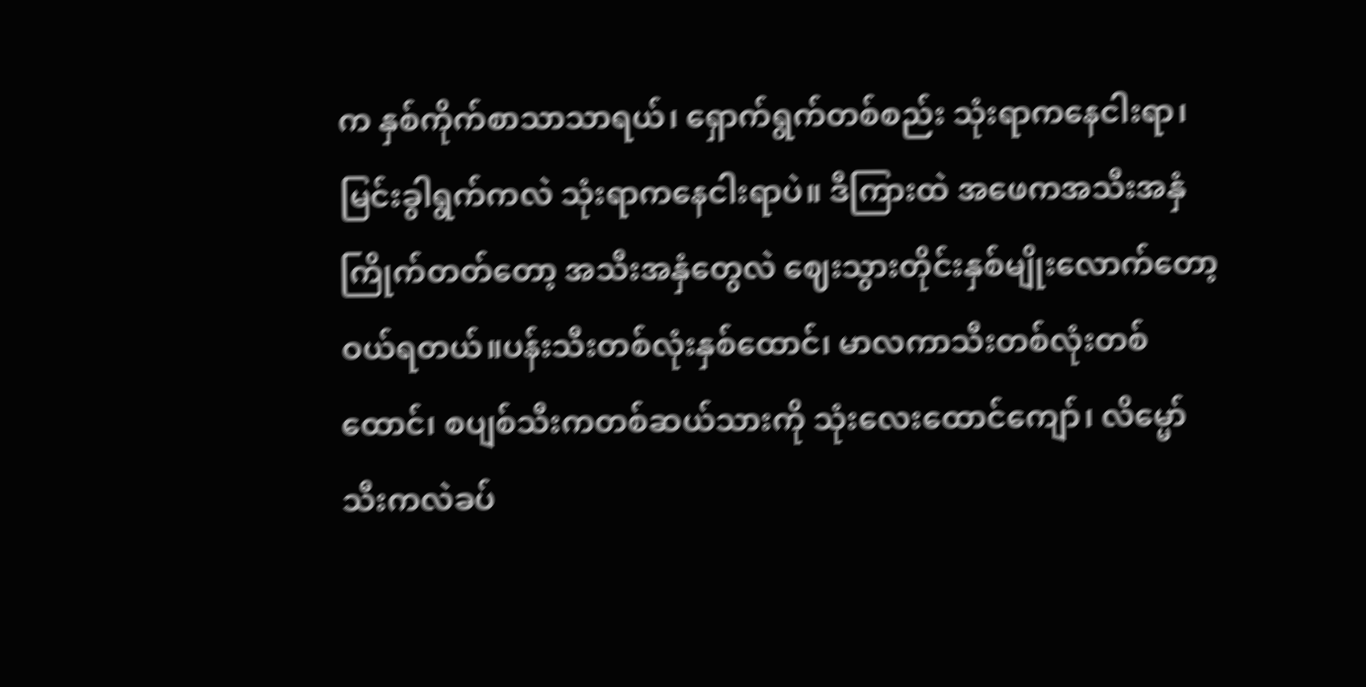က နှစ်ကိုက်စာသာသာရယ်၊ ရှောက်ရွက်တစ်စည်း သုံးရာကနေငါးရာ၊ မြင်းခွါရွက်ကလဲ သုံးရာကနေငါးရာပဲ။ ဒီကြားထဲ အဖေကအသီးအနှံကြိုက်တတ်တော့ အသီးအနှံတွေလဲ ဈေးသွားတိုင်းနှစ်မျိုးလောက်တော့ ဝယ်ရတယ်။ပန်းသီးတစ်လုံးနှစ်ထောင်၊ မာလကာသီးတစ်လုံးတစ်ထောင်၊ စပျစ်သီးကတစ်ဆယ်သားကို သုံးလေးထောင်ကျော်၊ လိမ္မော်သီးကလဲခပ်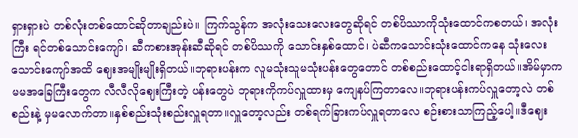ရှားရှားပဲ တစ်လုံးတစ်ထောင်ဆိုတာချည်းပဲ။ ကြက်သွန်က အလုံးသေးလေးတွေဆိုရင် တစ်ပိဿာကိုသုံးထောင်ကစတယ်၊ အလုံးကြီး ရင်တစ်သောင်းကျော်၊ ဆီကစားအုန်းဆီဆိုရင် တစ်ပိဿကို သောင်းနှစ်ထောင်၊ ပဲဆီကသောင်းသုံးထောင်ကနေ သုံးလေးသောင်းကျော်အထိ ဈေးအမျိုးမျိုးရှိတယ်။ဘုရားပန်းက လူမသုံးသူမသုံးပန်းတွေတောင် တစ်စည်းထောင့်ငါးရာရှိတယ်။အိမ်မှာက မမအခြေကြီးတွေက လီလီလိုဈေးကြီးတဲ့ ပန်းတွေပဲ ဘုရားကိုကပ်လှူထားမှ ကျေနပ်ကြတာလေ။ဘုရားပန်းကပ်လှူတော့လဲ တစ်စည်းနဲ့ မှမလောက်တာ။နှစ်စည်းသုံးစည်းလှူရတာ။လှူတော့လည်း တစ်ရက်ခြားကပ်လှူရတာလေ စဉ်းစားသာကြည့်ပေါ့။ဒီဈေး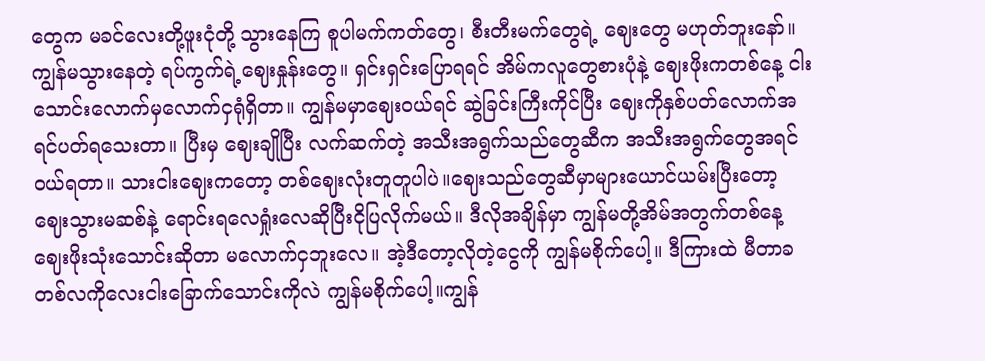တွေက မခင်လေးတို့ဖူးငုံတို့ သွားနေကြ စူပါမက်ကတ်တွေ၊ စီးတီးမက်တွေရဲ့ ဈေးတွေ မဟုတ်ဘူးနော်။ ကျွန်မသွားနေတဲ့ ရပ်ကွက်ရဲ့ဈေးနှုန်းတွေ။ ရှင်းရှင်းပြောရရင် အိမ်ကလူတွေစားပုံနဲ့ ဈေးဖိုးကတစ်နေ့ ငါးသောင်းလောက်မှလောက်ငှရုံရှိတာ။ ကျွန်မမှာဈေးဝယ်ရင် ဆွဲခြင်းကြီးကိုင်ပြီး ဈေးကိုနှစ်ပတ်လောက်အရင်ပတ်ရသေးတာ။ ပြီးမှ ဈေးချိုပြီး လက်ဆက်တဲ့ အသီးအရွက်သည်တွေဆီက အသီးအရွက်တွေအရင်ဝယ်ရတာ။ သားငါးဈေးကတော့ တစ်ဈေးလုံးတူတူပါပဲ။ဈေးသည်တွေဆီမှာများယောင်ယမ်းပြီးတော့ ဈေးသွားမဆစ်နဲ့ ရောင်းရလေရှုံးလေဆိုပြီးငိုပြလိုက်မယ်။ ဒီလိုအချိန်မှာ ကျွန်မတို့အိမ်အတွက်တစ်နေ့ဈေးဖိုးသုံးသောင်းဆိုတာ မလောက်ငှဘူးလေ။ အဲ့ဒီတော့လိုတဲ့ငွေကို ကျွန်မစိုက်ပေါ့။ ဒီကြားထဲ မီတာခတစ်လကိုလေးငါးခြောက်သောင်းကိုလဲ ကျွန်မစိုက်ပေါ့။ကျွန်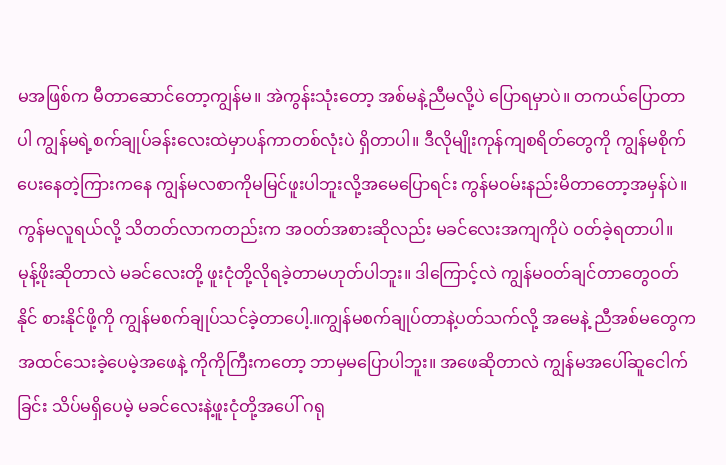မအဖြစ်က မီတာဆောင်တော့ကျွန်မ။ အဲကွန်းသုံးတော့ အစ်မနဲ့ညီမလို့ပဲ ပြောရမှာပဲ။ တကယ်ပြောတာပါ ကျွန်မရဲ့စက်ချုပ်ခန်းလေးထဲမှာပန်ကာတစ်လုံးပဲ ရှိတာပါ။ ဒီလိုမျိုးကုန်ကျစရိတ်တွေကို ကျွန်မစိုက်ပေးနေတဲ့ကြားကနေ ကျွန်မလစာကိုမမြင်ဖူးပါဘူးလို့အမေပြောရင်း ကွန်မဝမ်းနည်းမိတာတော့အမှန်ပဲ။ကွန်မလူရယ်လို့ သိတတ်လာကတည်းက အဝတ်အစားဆိုလည်း မခင်လေးအကျကိုပဲ ဝတ်ခဲ့ရတာပါ။ မုန့်ဖိုးဆိုတာလဲ မခင်လေးတို့ ဖူးငုံတို့လိုရခဲ့တာမဟုတ်ပါဘူး။ ဒါကြောင့်လဲ ကျွန်မ၀တ်ချင်တာတွေဝတ်နိုင် စားနိုင်ဖို့ကို ကျွန်မစက်ချုပ်သင်ခဲ့တာပေါ့.။ကျွန်မစက်ချုပ်တာနဲ့ပတ်သက်လို့ အမေနဲ့ ညီအစ်မတွေက အထင်သေးခဲ့ပေမဲ့အဖေနဲ့ ကိုကိုကြီးကတော့ ဘာမှမပြောပါဘူး။ အဖေဆိုတာလဲ ကျွန်မအပေါ်ဆူငေါက်ခြင်း သိပ်မရှိပေမဲ့ မခင်လေးနဲ့ဖူးငုံတို့အပေါ် ဂရု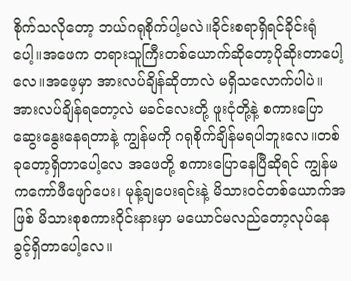စိုက်သလိုတော့ ဘယ်ဂရုစိုက်ပါ့မလဲ။ခိုင်းစရာရှိရင်ခိုင်းရုံပေါ့။အဖေက တရားသူကြီးတစ်ယောက်ဆိုတော့ပိုဆိုးတာပေါ့လေ။အဖေ့မှာ အားလပ်ချိန်ဆိုတာလဲ မရှိသလောက်ပါပဲ။ အားလပ်ချိန်ရတော့လဲ မခင်လေးတို့ ဖူးငုံတို့နဲ့ စကားပြောဆွေးနွေးနေရတာနဲ့ ကျွန်မကို ဂရုစိုက်ချိန်မရပါဘူးလေ။တစ်ခုတော့ရှိတာပေါ့လေ အဖေတို့ စကားပြောနေပြီဆိုရင် ကျွန်မကကော်ဖီဖျော်ပေး၊ မုန့်ချပေးရင်းနဲ့ မိသား၀င်တစ်ယောက်အဖြစ် မိသားစုစကားဝိုင်းနားမှာ မယောင်မလည်တော့လုပ်နေခွင့်ရှိတာပေါ့လေ။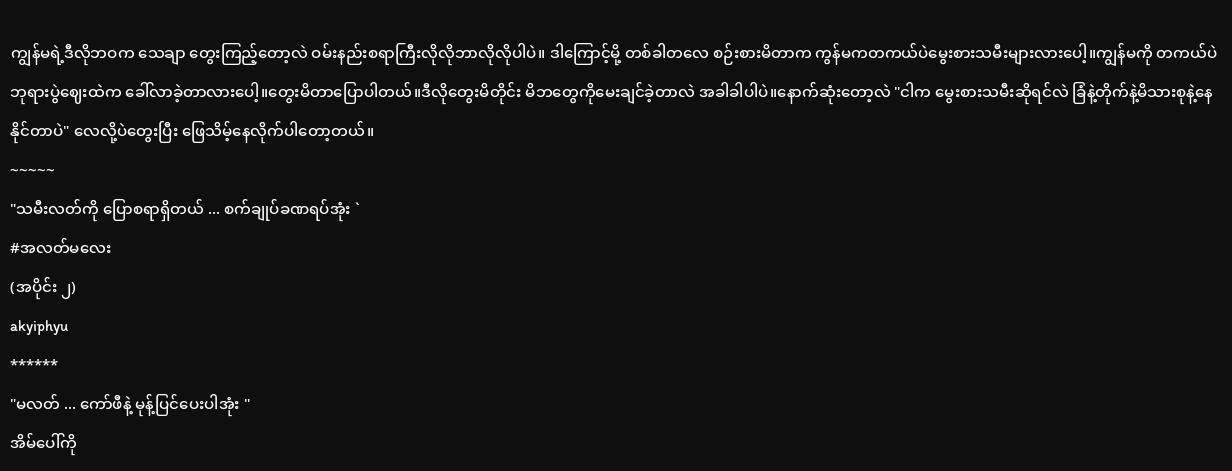ကျွန်မရဲ့ဒီလိုဘဝက သေချာ တွေးကြည့်တော့လဲ ဝမ်းနည်းစရာကြီးလိုလိုဘာလိုလိုပါပဲ။ ဒါကြောင့်မို့ တစ်ခါတလေ စဉ်းစားမိတာက ကွန်မကတကယ်ပဲမွေးစားသမီးများလားပေါ့။ကျွန်မကို တကယ်ပဲဘုရားပွဲဈေးထဲက ခေါ်လာခဲ့တာလားပေါ့။တွေးမိတာပြောပါတယ်။ဒီလိုတွေးမိတိုင်း မိဘတွေကိုမေးချင်ခဲ့တာလဲ အခါခါပါပဲ။နောက်ဆုံးတော့လဲ "ငါက မွေးစားသမီးဆိုရင်လဲ ခြံနဲ့တိုက်နဲ့မိသားစုနဲ့နေနိုင်တာပဲ" လေလို့ပဲတွေးပြီး ဖြေသိမ့်နေလိုက်ပါတော့တယ်။
~~~~~
"သမီးလတ်ကို ပြောစရာရှိတယ် ... စက်ချုပ်ခဏရပ်အုံး `
#အလတ်မလေး
(အပိုင်း ၂)
akyiphyu
******
"မလတ် ... ကော်ဖီနဲ့ မုန့်ပြင်ပေးပါအုံး "
အိမ်ပေါ်ကို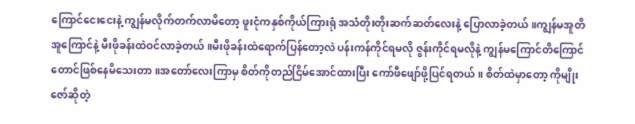ကြောင်ငေးငေးနဲ့ ကျွန်မလိုက်တက်လာမိတော့ ဖူးငုံကနှစ်ကိုယ်ကြားရုံ အသံတိုးတိုးဆက်ဆတ်လေးနဲ့ ပြောလာခဲ့တယ်။ကျွန်မအူတိအူကြောင်နဲ့ မီးဖိုခန်းထဲဝင်လာခဲ့တယ်။မီးဖိုခန်းထဲရောက်ပြန်တော့လဲ ပန်းကန်ကိုင်ရမလို ဇွန်းကိုင်ရမလိုနဲ့ ကျွန်မကြောင်တိကြောင်တောင်ဖြစ်နေမိသေးတာ။အတော်လေးကြာမှ စိတ်ကိုတည်ငြိမ်အောင်ထားပြီး ကော်ဖီဖျော်ဖို့ပြင်ရတယ်။ စိတ်ထဲမှာတော့ ကိုမျိုးဇော်ဆိုတဲ့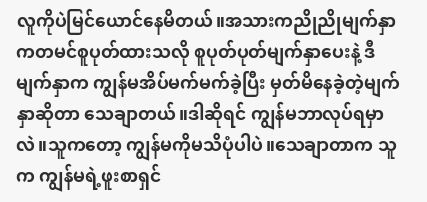လူကိုပဲမြင်ယောင်နေမိတယ်။အသားကညိုညိုမျက်နှာကတမင်စူပုတ်ထားသလို စူပုတ်ပုတ်မျက်နှာပေးနဲ့ ဒီမျက်နှာက ကျွန်မအိပ်မက်မက်ခဲ့ပြီး မှတ်မိနေခဲ့တဲ့မျက်နှာဆိုတာ သေချာတယ်။ဒါဆိုရင် ကျွန်မဘာလုပ်ရမှာလဲ။သူကတော့ ကျွန်မကိုမသိပုံပါပဲ။သေချာတာက သူက ကျွန်မရဲ့ဖူးစာရှင်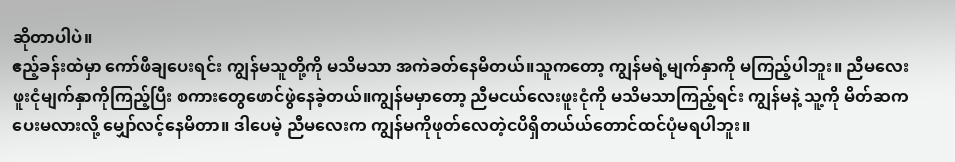ဆိုတာပါပဲ။
ဧည့်ခန်းထဲမှာ ကော်ဖီချပေးရင်း ကျွန်မသူတို့ကို မသိမသာ အကဲခတ်နေမိတယ်။သူကတော့ ကျွန်မရဲ့မျက်နှာကို မကြည့်ပါဘူး။ ညီမလေး ဖူးငုံမျက်နှာကိုကြည့်ပြီး စကားတွေဖောင်ဖွဲနေခဲ့တယ်။ကျွန်မမှာတော့ ညီမငယ်လေးဖူးငုံကို မသိမသာကြည့်ရင်း ကျွန်မနဲ့ သူ့ကို မိတ်ဆကပေးမလားလို့ မျှော်လင့်နေမိတာ။ ဒါပေမဲ့ ညီမလေးက ကျွန်မကိုဖုတ်လေတဲ့ငပိရှိတယ်ယ်တောင်ထင်ပုံမရပါဘူး။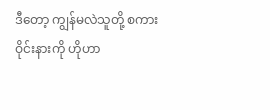ဒီတော့ ကျွန်မလဲသူတို့ စကားဝိုင်းနားကို ဟိုဟာ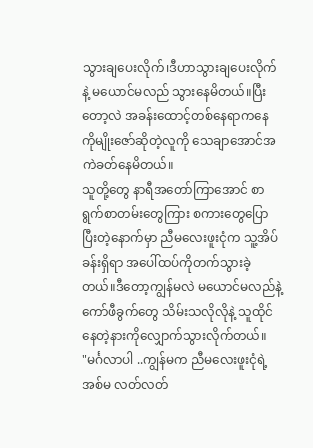သွားချပေးလိုက်၊ဒီဟာသွားချပေးလိုက်နဲ့ မယောင်မလည် သွားနေမိတယ်။ပြီးတော့လဲ အခန်းထောင့်တစ်နေရာကနေ ကိုမျိုးဇော်ဆိုတဲ့လူကို သေချာအောင်အကဲခတ်နေမိတယ်။
သူတို့တွေ နာရီအတော်ကြာအောင် စာရွက်စာတမ်းတွေကြား စကားတွေပြောပြီးတဲ့နောက်မှာ ညီမလေးဖူးငုံက သူ့အိပ်ခန်းရှိရာ အပေါ်ထပ်ကိုတက်သွားခဲ့တယ်။ဒီတော့ကျွန်မလဲ မယောင်မလည်နဲ့ ကော်ဖီခွက်တွေ သိမ်းသလိုလိုနဲ့ သူထိုင်နေတဲ့နားကိုလျှောက်သွားလိုက်တယ်။
"မင်္ဂလာပါ ..ကျွန်မက ညီမလေးဖူးငုံရဲ့အစ်မ လတ်လတ်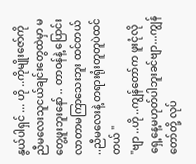နွယ်ပါရှင် ... ဟို ..ကိုမျိုးဇော်ကို ညီမလေးသူငယ်ချင်းတွေထဲမှာ မတွေ့ဖူးဘူးနော် .. တာဝန်နဲ့ ပြောင်းလာတာမကြာသေးဘူး ထင်တယ် ..ညီမလေးနဲ့ တရားရုံးတူတူပဲထင်တယ် "
"ဗျာ ..ဟို ..ကျွန်တော်က ဖူးငုံလိုရှေ့နေ့မဟုတ်ပါဘူးခင်ဗျာ...ကျွန်တော်တို့ လုပ်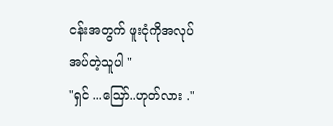ငန်းအတွက် ဖူးငုံကိုအလုပ်အပ်တဲ့သူပါ "
"ရှင် ...ဪ..ဟုတ်လား ."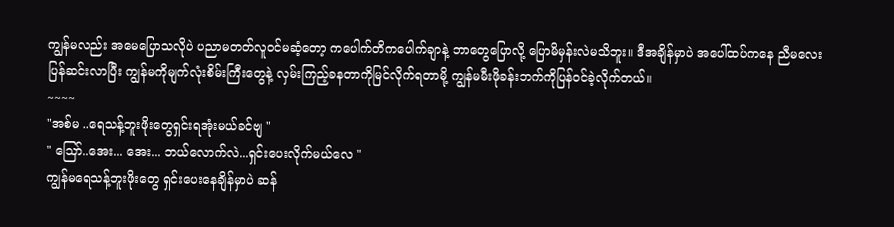ကျွန်မလည်း အမေပြောသလိုပဲ ပညာမတတ်လူဝင်မဆံ့တော့ ကပေါက်တိကပေါက်ချာနဲ့ ဘာတွေပြောလို့ ပြောမိမှန်းလဲမသိဘူး။ ဒီအချိန်မှာပဲ အပေါ်ထပ်ကနေ ညီမလေးပြန်ဆင်းလာပြီး ကျွန်မကိုမျက်လုံးစိမ်းကြီးတွေနဲ့ လှမ်းကြည့်ခနတာကိုမြင်လိုက်ရတာမို့ ကျွန်မမီးဖိုခန်းဘက်ကိုပြန်၀င်ခဲ့လိုက်တယ်။
~~~~
"အစ်မ ..ရေသန့်ဘူးဖိုးတွေရှင်းရအုံးမယ်ခင်ဗျ "
" ဪ..အေး... အေး... ဘယ်လောက်လဲ...ရှင်းပေးလိုက်မယ်လေ "
ကျွန်မရေသန့်ဘူးဖိုးတွေ ရှင်းပေးနေချိန်မှာပဲ ဆန်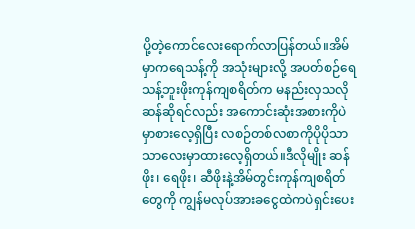ပို့တဲ့ကောင်လေးရောက်လာပြန်တယ်။အိမ်မှာကရေသန့်ကို အသုံးများလို့ အပတ်စဉ်ရေသန့်ဘူးဖိုးကုန်ကျစရိတ်က မနည်းလှသလို ဆန်ဆိုရင်လည်း အကောင်းဆုံးအစားကိုပဲမှာစားလေ့ရှိပြီး လစဉ်တစ်လစာကိုပိုပိုသာသာလေးမှာထားလေ့ရှိတယ်။ဒီလိုမျိုး ဆန်ဖိုး၊ ရေဖိုး၊ ဆီဖိုးနဲ့အိမ်တွင်းကုန်ကျစရိတ်တွေကို ကျွန်မလုပ်အားခငွေထဲကပဲရှင်းပေး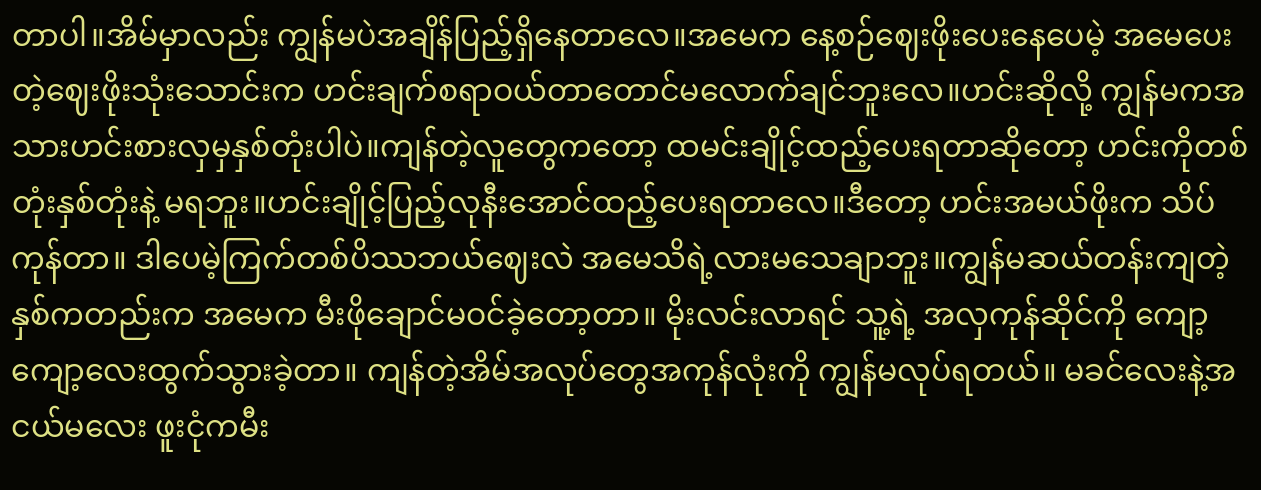တာပါ။အိမ်မှာလည်း ကျွန်မပဲအချိန်ပြည့်ရှိနေတာလေ။အမေက နေ့စဉ်ဈေးဖိုးပေးနေပေမဲ့ အမေပေးတဲ့ဈေးဖိုးသုံးသောင်းက ဟင်းချက်စရာဝယ်တာတောင်မလောက်ချင်ဘူးလေ။ဟင်းဆိုလို့ ကျွန်မကအသားဟင်းစားလှမှနှစ်တုံးပါပဲ။ကျန်တဲ့လူတွေကတော့ ထမင်းချိုင့်ထည့်ပေးရတာဆိုတော့ ဟင်းကိုတစ်တုံးနှစ်တုံးနဲ့ မရဘူး။ဟင်းချိုင့်ပြည့်လုနီးအောင်ထည့်ပေးရတာလေ။ဒီတော့ ဟင်းအမယ်ဖိုးက သိပ် ကုန်တာ။ ဒါပေမဲ့ကြက်တစ်ပိဿဘယ်ဈေးလဲ အမေသိရဲ့လားမသေချာဘူး။ကျွန်မဆယ်တန်းကျတဲ့နှစ်ကတည်းက အမေက မီးဖိုချောင်မဝင်ခဲ့တော့တာ။ မိုးလင်းလာရင် သူ့ရဲ့ အလှကုန်ဆိုင်ကို ကျော့ကျော့လေးထွက်သွားခဲ့တာ။ ကျန်တဲ့အိမ်အလုပ်တွေအကုန်လုံးကို ကျွန်မလုပ်ရတယ်။ မခင်လေးနဲ့အငယ်မလေး ဖူးငုံကမီး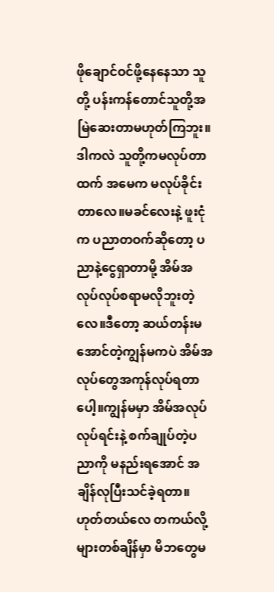ဖိုချောင်ဝင်ဖို့နေနေသာ သူတို့ ပန်းကန်တောင်သူတို့အမြဲဆေးတာမဟုတ်ကြဘူး။ ဒါကလဲ သူတို့ကမလုပ်တာထက် အမေက မလုပ်ခိုင်းတာလေ။မခင်လေးနဲ့ ဖူးငုံက ပညာတဝက်ဆိုတော့ ပညာနဲ့ငွေရှာတာမို့ အိမ်အလုပ်လုပ်စရာမလိုဘူးတဲ့လေ။ဒီတော့ ဆယ်တန်းမအောင်တဲ့ကျွန်မကပဲ အိမ်အလုပ်တွေအကုန်လုပ်ရတာပေါ့။ကျွန်မမှာ အိမ်အလုပ်လုပ်ရင်းနဲ့ စက်ချုပ်တဲ့ပညာကို မနည်းရအောင် အချိန်လုပြီးသင်ခဲ့ရတာ။ဟုတ်တယ်လေ တကယ်လို့များတစ်ချိန်မှာ မိဘတွေမ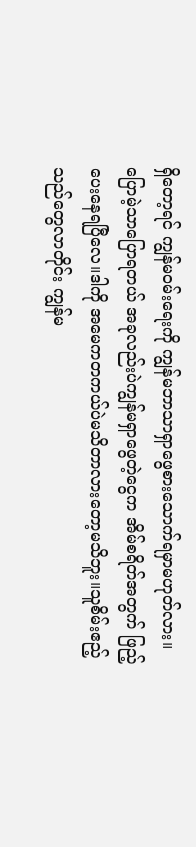ရှိတော့ရင် ကျွန်မဝမ်းရေးကို ကျွန်မဘာသာရှာဖွေစားသောက်ရမှာမဟုတ်လား။ပြောမဲ့သာပြောရတယ် အခုလည်းပဲကျွန်မရှာဖွေတဲ့ငွေက အိမ်စရိတ်အတွက် ဖြည့်ပေးနေရပြီလေ။ဒါကို အမေကတကယ်ပဲမသိတာလားတော့မသိဘူး။သူစိမ်းဧည့်သည်တွေလာတိုင်း ကျွန်မ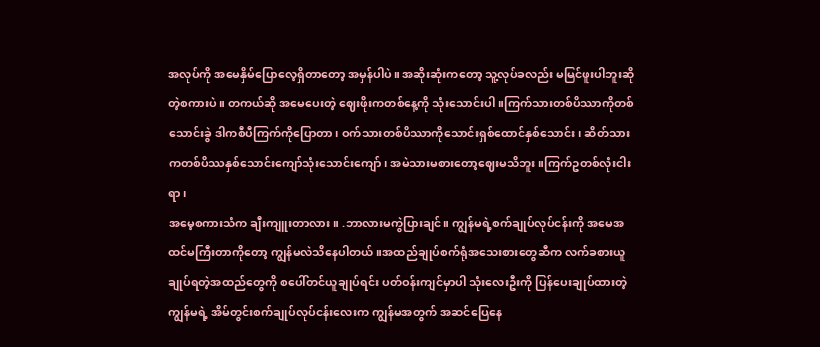အလုပ်ကို အမေနှိမ်ပြောလေ့ရှိတာတော့ အမှန်ပါပဲ။ အဆိုးဆုံးကတော့ သူ့လုပ်ခလည်း မမြင်ဖူးပါဘူးဆိုတဲ့စကားပဲ။ တကယ်ဆို အမေပေးတဲ့ ဈေးဖိုးကတစ်နေ့ကို သုံးသောင်းပါ။ကြက်သားတစ်ပိဿာကိုတစ်သောင်းခွဲ ဒါကစီပီကြက်ကိုပြောတာ၊ ဝက်သားတစ်ပိဿာကိုသောင်းရှစ်ထောင်နှစ်သောင်း၊ ဆိတ်သားကတစ်ပိဿနှစ်သောင်းကျော်သုံးသောင်းကျော်၊ အမဲသားမစားတော့ဈေးမသိဘူး။ကြက်ဥတစ်လုံးငါးရာ၊
အမေ့စကားသံက ချီးကျူးတာလား။ .ဘာလားမကွဲပြားချင်။ ကျွန်မရဲ့စက်ချုပ်လုပ်ငန်းကို အမေအထင်မကြီးတာကိုတော့ ကျွန်မလဲသိနေပါတယ်။အထည်ချုပ်စက်ရုံအသေးစားတွေဆီက လက်ခစားယူချုပ်ရတဲ့အထည်တွေကို စပေါ်တင်ယူချုပ်ရင်း ပတ်ဝန်းကျင်မှာပါ သုံးလေးဦးကို ပြန်ပေးချုပ်ထားတဲ့ ကျွန်မရဲ့ အိမ်တွင်းစက်ချုပ်လုပ်ငန်းလေးက ကျွန်မအတွက် အဆင်ပြေနေ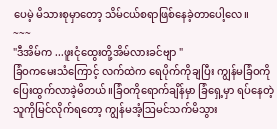ပေမဲ့ မိသားစုမှာတော့ သိမ်ငယ်စရာဖြစ်နေခဲ့တာပေါ့လေ။
~~~
"ဒီအိမ်က ...ဖူးငုံထွေးတို့အိမ်လားခင်ဗျာ "
ခြံဝကမေးသံကြောင့် လက်ထဲက ရေပိုက်ကိုချပြီး ကျွန်မခြံဝကိုပြေးထွက်လာခဲ့မိတယ်။ခြံဝကိုရောက်ချိန်မှာ ခြံရှေ့မှာ ရပ်နေတဲ့သူကိုမြင်လိုက်ရတော့ ကျွန်မအံ့ဩမင်သက်မိသွား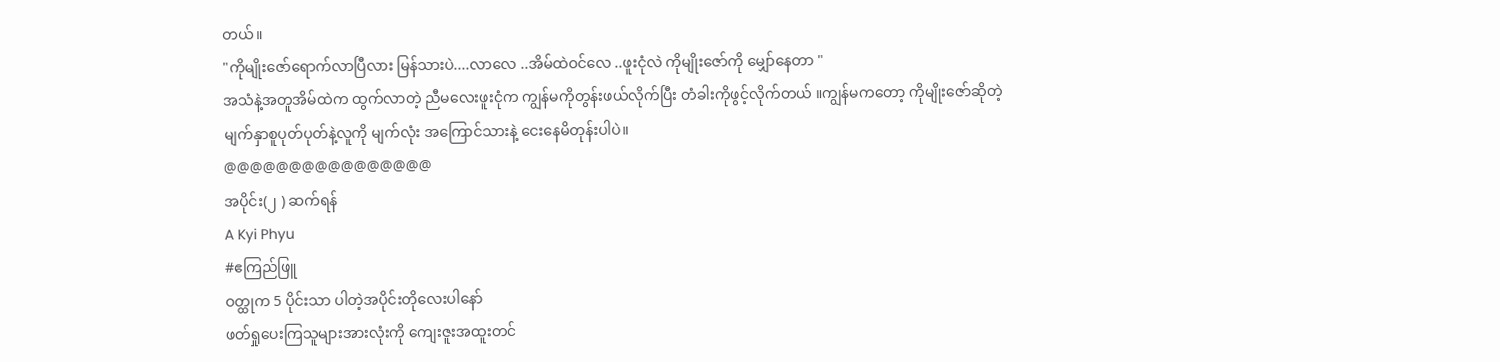တယ်။
"ကိုမျိုးဇော်ရောက်လာပြီလား မြန်သားပဲ....လာလေ ..အိမ်ထဲဝင်လေ ..ဖူးငုံလဲ ကိုမျိုးဇော်ကို မျှော်နေတာ "
အသံနဲ့အတူအိမ်ထဲက ထွက်လာတဲ့ ညီမလေးဖူးငုံက ကျွန်မကိုတွန်းဖယ်လိုက်ပြီး တံခါးကိုဖွင့်လိုက်တယ် ။ကျွန်မကတော့ ကိုမျိုးဇော်ဆိုတဲ့ မျက်နှာစူပုတ်ပုတ်နဲ့လူကို မျက်လုံး အကြောင်သားနဲ့ ငေးနေမိတုန်းပါပဲ။
@@@@@@@@@@@@@@@@
အပိုင်း(၂ ) ဆက်ရန်
A Kyi Phyu
#ဧကြည်ဖြူ
ဝတ္ထုက 5 ပိုင်းသာ ပါတဲ့အပိုင်းတိုလေးပါနော်
ဖတ်ရှုပေးကြသူများအားလုံးကို ကျေးဇူးအထူးတင်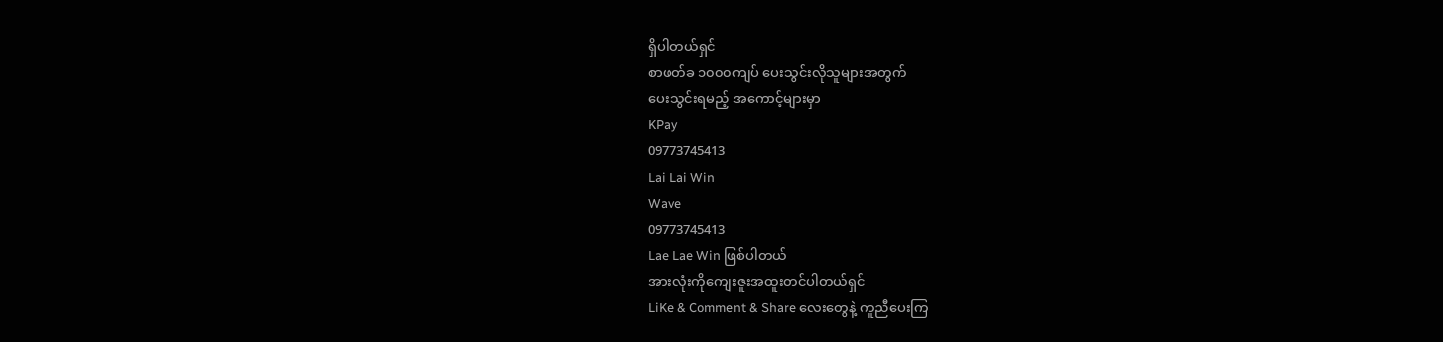ရှိပါတယ်ရှင်
စာဖတ်ခ ၁၀၀၀ကျပ် ပေးသွင်းလိုသူများအတွက်
ပေးသွင်းရမည့် အကောင့်များမှာ
KPay
09773745413
Lai Lai Win
Wave
09773745413
Lae Lae Win ဖြစ်ပါတယ်
အားလုံးကိုကျေးဇူးအထူးတင်ပါတယ်ရှင်
LiKe & Comment & Share လေးတွေနဲ့ ကူညီပေးကြ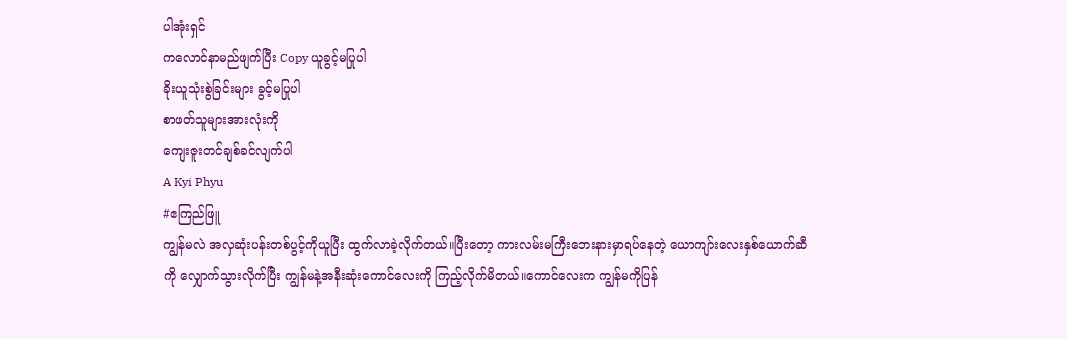ပါအုံးရှင်
ကလောင်နာမည်ဖျက်ပြီး Copy ယူခွင့်မပြုပါ
ခိုးယူသုံးစွဲခြင်းများ ခွင့်မပြုပါ
စာဖတ်သူများအားလုံးကို
ကျေးဇူးတင်ချစ်ခင်လျက်ပါ
A Kyi Phyu
#ဧကြည်ဖြူ
ကျွန်မလဲ အလှဆုံးပန်းတစ်ပွင့်ကိုယူပြီး ထွက်လာခဲ့လိုက်တယ်။ပြီးတော့ ကားလမ်းမကြီးဘေးနားမှာရပ်နေတဲ့ ယောကျာ်းလေးနှစ်ယောက်ဆီကို လျှောက်သွားလိုက်ပြီး ကျွန်မနဲ့အနီးဆုံးကောင်လေးကို ကြည့်လိုက်မိတယ်။ကောင်လေးက ကျွန်မကိုပြန်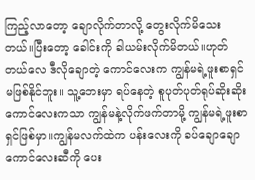ကြည့်လာတော့ ချောလိုက်တာလို့ တွေးလိုက်မိသေးတယ်။ပြီးတော့ ခေါင်းကို ခါယမ်းလိုက်မိတယ်။ဟုတ်တယ်လေ ဒီလိုချောတဲ့ ကောင်လေးက ကျွန်မရဲ့ဖူးစာရှင်မဖြစ်နိုင်ဘူး။ သူ့ဘေးမှာ ရပ်နေတဲ့ စူပုတ်ပုတ်ရုပ်ဆိုးဆိုးကောင်လေးကသာ ကျွန်မနဲ့လိုက်ဖက်တာမို့ ကျွန်မရဲ့ဖူးစာရှင်ဖြစ်မှာ။ကျွန်မလက်ထဲက ပန်းလေးကို ခပ်ချောချောကောင်လေးဆီကို ပေး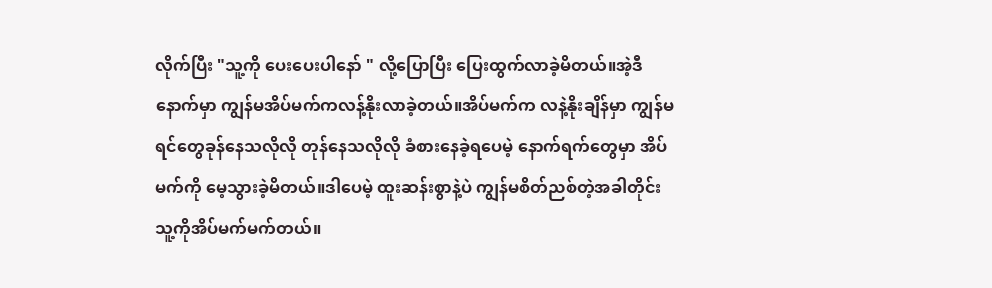လိုက်ပြီး "သူ့ကို ပေးပေးပါနော် " လို့ပြောပြီး ပြေးထွက်လာခဲ့မိတယ်။အဲ့ဒီနောက်မှာ ကျွန်မအိပ်မက်ကလန့်နိုးလာခဲ့တယ်။အိပ်မက်က လနဲ့နိုးချိန်မှာ ကျွန်မရင်တွေခုန်နေသလိုလို တုန်နေသလိုလို ခံစားနေခဲ့ရပေမဲ့ နောက်ရက်တွေမှာ အိပ်မက်ကို မေ့သွားခဲ့မိတယ်။ဒါပေမဲ့ ထူးဆန်းစွာနဲ့ပဲ ကျွန်မစိတ်ညစ်တဲ့အခါတိုင်း သူ့ကိုအိပ်မက်မက်တယ်။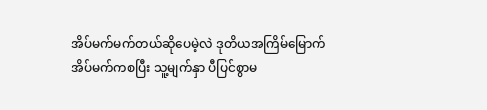အိပ်မက်မက်တယ်ဆိုပေမဲ့လဲ ဒုတိယအကြိမ်မြောက်အိပ်မက်ကစပြီး သူ့မျက်နှာ ပီပြင်စွာမ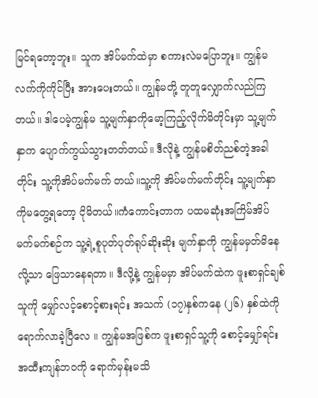မြင်ရတော့ဘူး။ သူက အိပ်မက်ထဲမှာ စကားလဲမပြောဘူး။ ကျွန်မလက်ကိုကိုင်ပြီး အားပေးတယ်။ ကျွန်မတို့ တူတူလျှောက်လည်ကြတယ်။ ဒါပေမဲ့ကျွန်မ သူ့မျက်နှာကိုမော့ကြည့်လိုက်မိတိုင်းမှာ သူ့မျက်နှာက ပျောက်ကွယ်သွားတတ်တယ်။ ဒီလိုနဲ့ ကျွန်မစိတ်ညစ်တဲ့အခါတိုင်း သူ့ကိုအိပ်မက်မက် တယ်။သူ့ကို အိပ်မက်မက်တိုင်း သူ့မျက်နှာကိုမတွေ့ရတော့ ငိုမိတယ်။ကံကောင်းတာက ပထမဆုံးအကြိမ်အိပ်မက်မက်စဉ်က သူ့ရဲ့စူပုတ်ပုတ်ရုပ်ဆိုးဆိုး မျက်နှာကို ကျွန်မမှတ်မိနေလို့သာ ဖြေသာနေရတာ။ ဒီလို့နဲ့ ကျွန်မမှာ အိပ်မက်ထဲက ဖူးစာရှင်ချစ်သူကို မျှော်လင့်စောင့်စားရင်း အသက် (၁၇)နှစ်ကနေ (၂၆) နှစ်ထဲကို ရောက်လာခဲ့ပြီလေ ။ ကျွန်မအဖြစ်က ဖူးစာရှင်သူ့ကို စောင့်မျှော်ရင်း အထီးကျန်ဘ၀ကို ရောက်မှန်းမသိ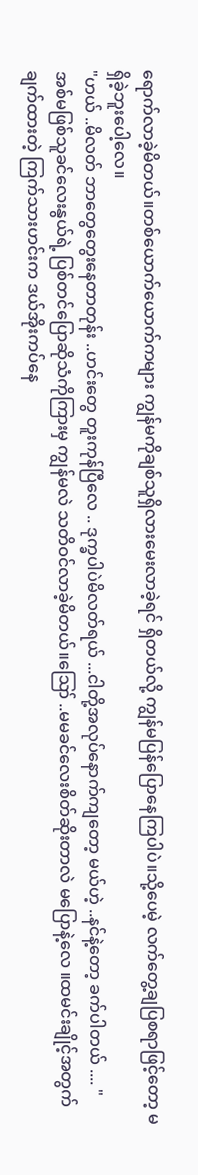ရောက်လာခဲ့မိတယ်။တစ်ယောက်ယောက်ကများ ကျွန်မကိုချစ်သူရှိလားမေးလာခဲ့ရင် ရှိတယ်လို့ ကျွန်မပြန်ပြောနေကြပါပဲ။သို့ပေမဲ့ လက်တွေ့ချပြစရာဖြင့်တော့ မရှိခဲ့ဘူးပေါ့လေ။
"ဟယ် ..မိလတ် ဘာတွေတွေးနေတာတုန်း ..ဟင်းတွေ တူးကုန်ပြီလေ .. ဒုက္ခပါပဲမိလတ်ရယ် ...ငါတို့အလုပ်နောက်ကျတော့ မယ်ဟဲ့ ..နင်နဲ့တော့ ခက်ပါတယ် .... "
အစ်မဖြစ်သူခင်လေးနွယ်ရဲ့ ပြစ်တင်ပြောဆိုသံကိုကြားမှ ကျွန်မလဲ သတိဝင်လာခဲ့မိတယ်။ဪ ..မမခင်လေးစိတ်ဆိုးတာလဲ မပြောနဲ့လေ ။ထမင်းချိုင့်အတွက်ချက်ထားတဲ့ ကြက်သားဟင်းက ဒယ်အိုးကပ်နေ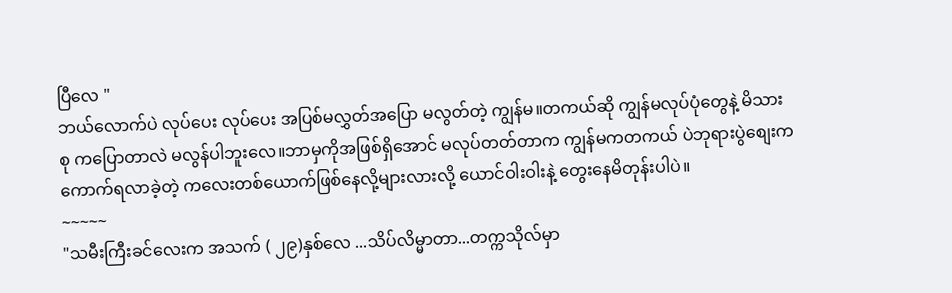ပြီလေ "
ဘယ်လောက်ပဲ လုပ်ပေး လုပ်ပေး အပြစ်မလွှတ်အပြော မလွတ်တဲ့ ကျွန်မ။တကယ်ဆို ကျွန်မလုပ်ပုံတွေနဲ့ မိသားစု ကပြောတာလဲ မလွန်ပါဘူးလေ။ဘာမှကိုအဖြစ်ရှိအောင် မလုပ်တတ်တာက ကျွန်မကတကယ် ပဲဘုရားပွဲစျေးက ကောက်ရလာခဲ့တဲ့ ကလေးတစ်ယောက်ဖြစ်နေလို့များလားလို့ ယောင်ဝါးဝါးနဲ့ တွေးနေမိတုန်းပါပဲ။
~~~~~
"သမီးကြီးခင်လေးက အသက် ( ၂၉)နှစ်လေ ...သိပ်လိမ္မာတာ...တက္ကသိုလ်မှာ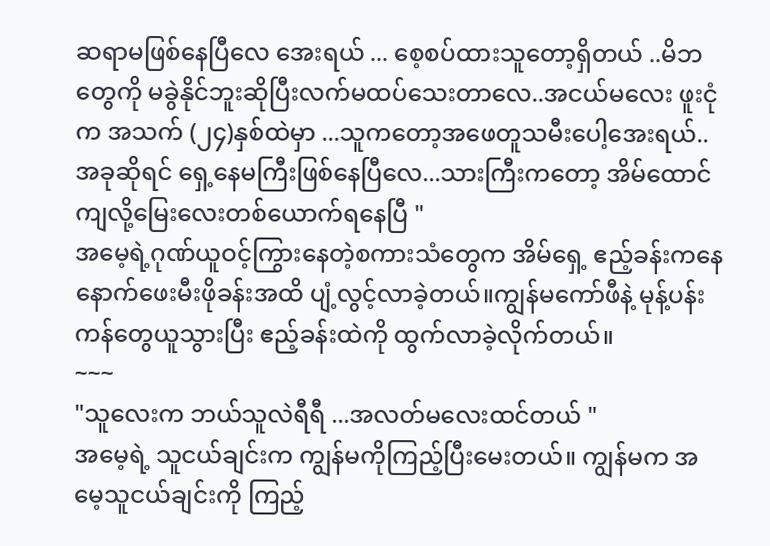ဆရာမဖြစ်နေပြီလေ အေးရယ် ... စေ့စပ်ထားသူတော့ရှိတယ် ..မိဘတွေကို မခွဲနိုင်ဘူးဆိုပြီးလက်မထပ်သေးတာလေ..အငယ်မလေး ဖူးငုံက အသက် (၂၄)နှစ်ထဲမှာ ...သူကတော့အဖေတူသမီးပေါ့အေးရယ်..အခုဆိုရင် ရှေ့နေမကြီးဖြစ်နေပြီလေ...သားကြီးကတော့ အိမ်ထောင်ကျလို့မြေးလေးတစ်ယောက်ရနေပြီ "
အမေ့ရဲ့ဂုဏ်ယူဝင့်ကြွားနေတဲ့စကားသံတွေက အိမ်ရှေ့ ဧည့်ခန်းကနေ နောက်ဖေးမီးဖိုခန်းအထိ ပျံ့လွင့်လာခဲ့တယ်။ကျွန်မကော်ဖီနဲ့ မုန့်ပန်းကန်တွေယူသွားပြီး ဧည့်ခန်းထဲကို ထွက်လာခဲ့လိုက်တယ်။
~~~
"သူလေးက ဘယ်သူလဲရီရီ ...အလတ်မလေးထင်တယ် "
အမေ့ရဲ့ သူငယ်ချင်းက ကျွန်မကိုကြည့်ပြီးမေးတယ်။ ကျွန်မက အမေ့သူငယ်ချင်းကို ကြည့်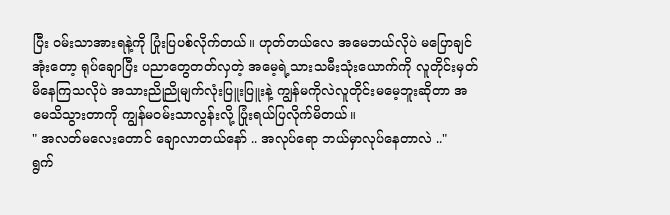ပြီး ဝမ်းသာအားရနဲ့ကို ပြုံးပြပစ်လိုက်တယ်။ ဟုတ်တယ်လေ အမေဘယ်လိုပဲ မပြောချင်အုံးတော့ ရုပ်ချောပြီး ပညာတွေတတ်လှတဲ့ အမေ့ရဲ့သားသမီးသုံးယောက်ကို လူတိုင်းမှတ်မိနေကြသလိုပဲ အသားညိုညိုမျက်လုံးပြူးပြူးနဲ့ ကျွန်မကိုလဲလူတိုင်းမမေ့ဘူးဆိုတာ အမေသိသွားတာကို ကျွန်မဝမ်းသာလွန်းလို့ ပြုံးရယ်ပြလိုက်မိတယ်။
" အလတ်မလေးတောင် ချောလာတယ်နော် .. အလုပ်ရော ဘယ်မှာလုပ်နေတာလဲ .."
ရွက်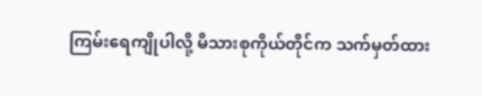ကြမ်းရေကျိုပါလို့ မိသားစုကိုယ်တိုင်က သက်မှတ်ထား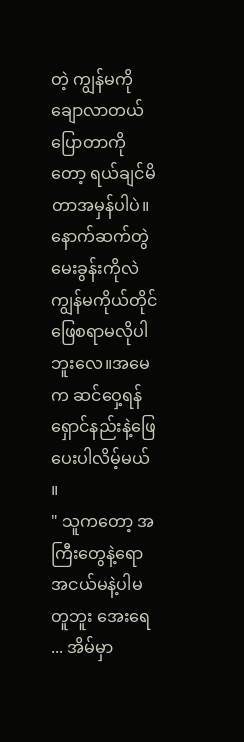တဲ့ ကျွန်မကိုချောလာတယ်ပြောတာကိုတော့ ရယ်ချင်မိတာအမှန်ပါပဲ။နောက်ဆက်တွဲမေးခွန်းကိုလဲ ကျွန်မကိုယ်တိုင် ဖြေစရာမလိုပါဘူးလေ။အမေက ဆင်ဝှေ့ရန်ရှောင်နည်းနဲ့ဖြေပေးပါလိမ့်မယ် ။
" သူကတော့ အကြီးတွေနဲ့ရော အငယ်မနဲ့ပါမတူဘူး အေးရေ ... အိမ်မှာ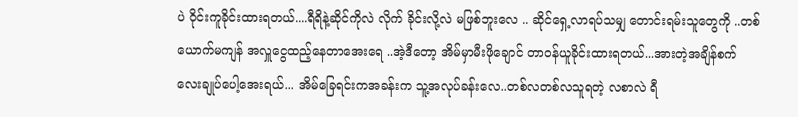ပဲ ဝိုင်းကူခိုင်းထားရတယ်....ရီရိနဲ့ဆိုင်ကိုလဲ လိုက် ခိုင်းလို့လဲ မဖြစ်ဘူးလေ .. ဆိုင်ရှေ့လာရပ်သမျှ တောင်းရမ်းသူတွေကို ..တစ်ယောက်မကျန် အလှူငွေထည့်နေတာအေးရေ ..အဲ့ဒီတော့ အိမ်မှာမီးဖိုချောင် တာဝန်ယူခိုင်းထားရတယ်...အားတဲ့အချိန်စက်လေးချုပ်ပေါ့အေးရယ်... အိမ်ခြေရင်းကအခန်းက သူ့အလုပ်ခန်းလေ..တစ်လတစ်လသူရတဲ့ လစာလဲ ရီ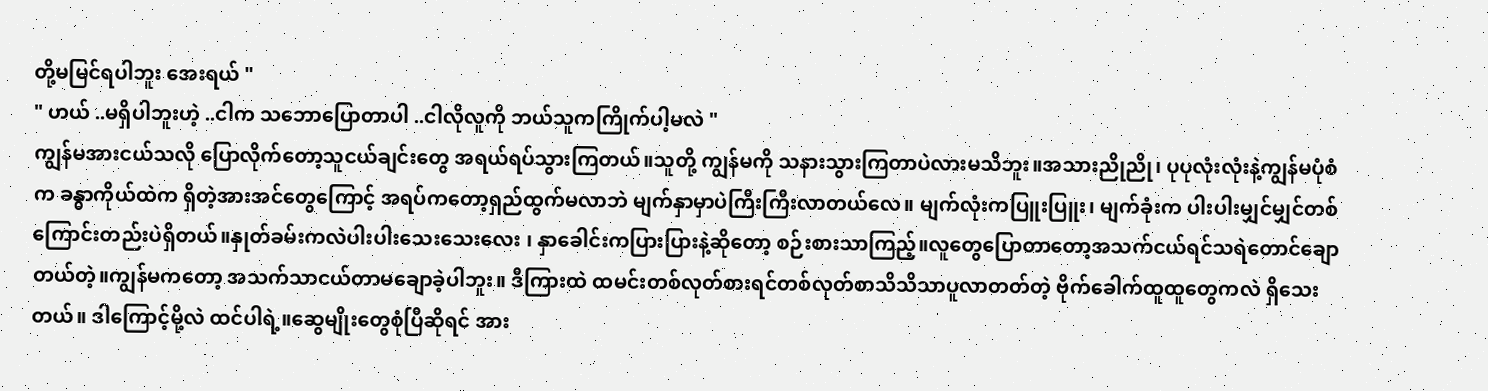တို့မမြင်ရပါဘူး အေးရယ် "
" ဟယ် ..မရှိပါဘူးဟဲ့ ..ငါက သဘောပြောတာပါ ..ငါလိုလူကို ဘယ်သူကကြိုက်ပါ့မလဲ "
ကျွန်မအားငယ်သလို ပြောလိုက်တော့သူငယ်ချင်းတွေ အရယ်ရပ်သွားကြတယ်။သူတို့ ကျွန်မကို သနားသွားကြတာပဲလားမသိဘူး။အသားညိုညို၊ ပုပုလုံးလုံးနဲ့ကျွန်မပုံစံက ခန္ဓာကိုယ်ထဲက ရှိတဲ့အားအင်တွေကြောင့် အရပ်ကတော့ရှည်ထွက်မလာဘဲ မျက်နှာမှာပဲကြီးကြီးလာတယ်လေ။ မျက်လုံးကပြူးပြူး၊ မျက်ခုံးက ပါးပါးမျှင်မျှင်တစ်ကြောင်းတည်းပဲရှိတယ်။နှုတ်ခမ်းကလဲပါးပါးသေးသေးလေး ၊ နှာခေါင်းကပြားပြားနဲ့ဆိုတော့ စဉ်းစားသာကြည့်။လူတွေပြောတာတော့အသက်ငယ်ရင်သရဲတောင်ချောတယ်တဲ့။ကျွန်မကတော့ အသက်သာငယ်တာမချောခဲ့ပါဘူး။ ဒီကြားထဲ ထမင်းတစ်လုတ်စားရင်တစ်လုတ်စာသိသိသာပူလာတတ်တဲ့ ဗိုက်ခေါက်ထူထူတွေကလဲ ရှိသေးတယ်။ ဒါကြောင့်မို့လဲ ထင်ပါရဲ့။ဆွေမျိုးတွေစုံပြီဆိုရင် အား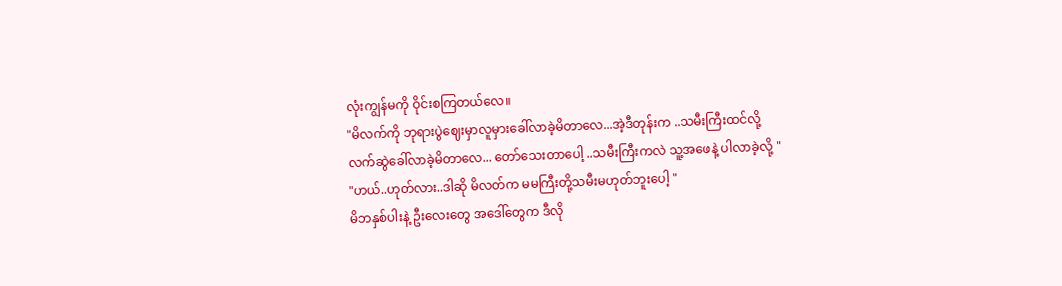လုံးကျွန်မကို ဝိုင်းစကြတယ်လေ။
"မိလက်ကို ဘုရားပွဲဈေးမှာလူမှားခေါ်လာခဲ့မိတာလေ...အဲ့ဒီတုန်းက ..သမီးကြီးထင်လို့ လက်ဆွဲခေါ်လာခဲ့မိတာလေ... တော်သေးတာပေါ့ ..သမီးကြီးကလဲ သူ့အဖေနဲ့ ပါလာခဲ့လို့ "
"ဟယ်..ဟုတ်လား..ဒါဆို မိလတ်က မမကြီးတို့သမီးမဟုတ်ဘူးပေါ့ "
မိဘနှစ်ပါးနဲ့ ဦးလေးတွေ အဒေါ်တွေက ဒီလို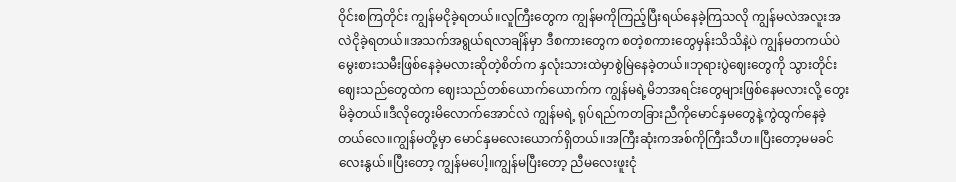ဝိုင်းစကြတိုင်း ကျွန်မငိုခဲ့ရတယ်။လူကြီးတွေက ကျွန်မကိုကြည့်ပြီးရယ်နေခဲ့ကြသလို ကျွန်မလဲအလူးအလဲငိုခဲ့ရတယ်။အသက်အရွယ်ရလာချိန်မှာ ဒီစကားတွေက စတဲ့စကားတွေမှန်းသိသိနဲ့ပဲ ကျွန်မတကယ်ပဲ မွေးစားသမီးဖြစ်နေခဲ့မလားဆိုတဲ့စိတ်က နှလုံးသားထဲမှာစွဲမြဲနေခဲ့တယ်။ဘုရားပွဲဈေးတွေကို သွားတိုင်း ဈေးသည်တွေထဲက ဈေးသည်တစ်ယောက်ယောက်က ကျွန်မရဲ့မိဘအရင်းတွေများဖြစ်နေမလားလို့ တွေးမိခဲ့တယ်။ဒီလိုတွေးမိလောက်အောင်လဲ ကျွန်မရဲ့ ရုပ်ရည်ကတခြားညီကိုမောင်နှမတွေနဲ့ကွဲထွက်နေခဲ့တယ်လေ။ကျွန်မတို့မှာ မောင်နှမလေးယောက်ရှိတယ်။အကြီးဆုံးကအစ်ကိုကြီးသီဟ။ပြီးတော့မမခင်လေးနွယ်။ပြီးတော့ ကျွန်မပေါ့။ကျွန်မပြီးတော့ ညီမလေးဖူးငုံ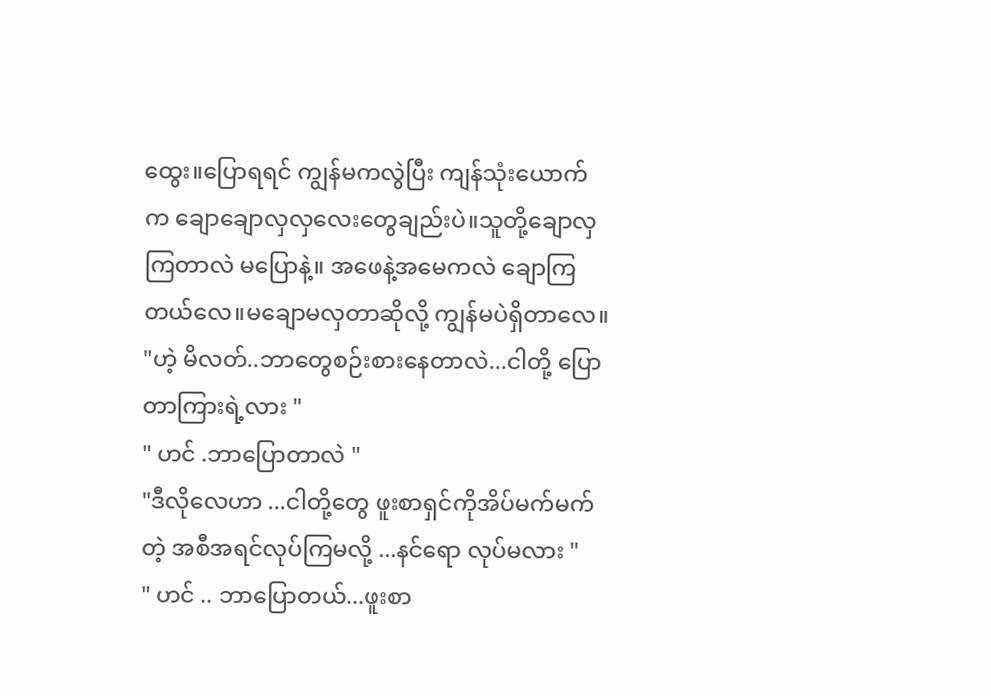ထွေး။ပြောရရင် ကျွန်မကလွဲပြီး ကျန်သုံးယောက်က ချောချောလှလှလေးတွေချည်းပဲ။သူတို့ချောလှကြတာလဲ မပြောနဲ့။ အဖေနဲ့အမေကလဲ ချောကြတယ်လေ။မချောမလှတာဆိုလို့ ကျွန်မပဲရှိတာလေ။
"ဟဲ့ မိလတ်..ဘာတွေစဉ်းစားနေတာလဲ...ငါတို့ ပြောတာကြားရဲ့လား "
" ဟင် .ဘာပြောတာလဲ "
"ဒီလိုလေဟာ ...ငါတို့တွေ ဖူးစာရှင်ကိုအိပ်မက်မက်တဲ့ အစီအရင်လုပ်ကြမလို့ ...နင်ရော လုပ်မလား "
" ဟင် .. ဘာပြောတယ်...ဖူးစာ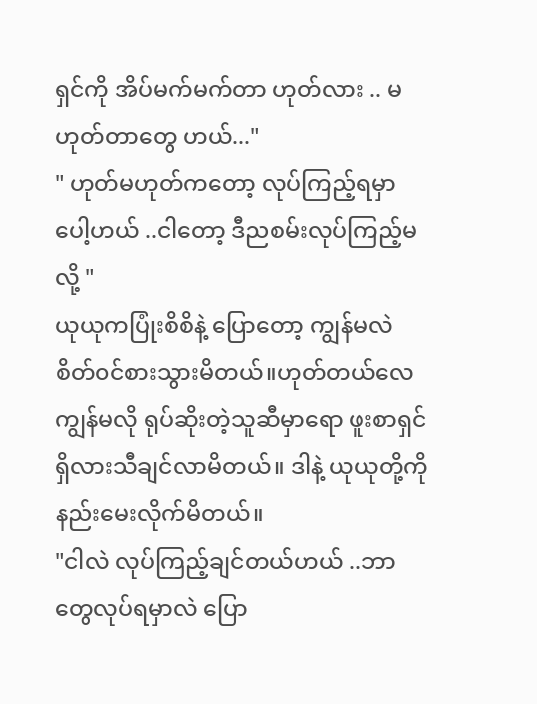ရှင်ကို အိပ်မက်မက်တာ ဟုတ်လား .. မဟုတ်တာတွေ ဟယ်..."
" ဟုတ်မဟုတ်ကတော့ လုပ်ကြည့်ရမှာပေါ့ဟယ် ..ငါတော့ ဒီညစမ်းလုပ်ကြည့်မလို့ "
ယုယုကပြုံးစိစိနဲ့ ပြောတော့ ကျွန်မလဲစိတ်၀င်စားသွားမိတယ်။ဟုတ်တယ်လေ ကျွန်မလို ရုပ်ဆိုးတဲ့သူဆီမှာရော ဖူးစာရှင် ရှိလားသီချင်လာမိတယ်။ ဒါနဲ့ ယုယုတို့ကိုနည်းမေးလိုက်မိတယ်။
"ငါလဲ လုပ်ကြည့်ချင်တယ်ဟယ် ..ဘာတွေလုပ်ရမှာလဲ ပြော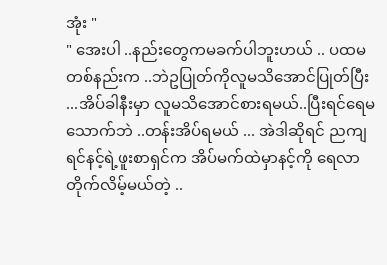အုံး "
" အေးပါ ..နည်းတွေကမခက်ပါဘူးဟယ် .. ပထမတစ်နည်းက ..ဘဲဥပြုတ်ကိုလူမသိအောင်ပြုတ်ပြီး ...အိပ်ခါနီးမှာ လူမသိအောင်စားရမယ်..ပြီးရင်ရေမသောက်ဘဲ ..တန်းအိပ်ရမယ် ... အဲဒါဆိုရင် ညကျရင်နင့်ရဲ့ဖူးစာရှင်က အိပ်မက်ထဲမှာနင့်ကို ရေလာတိုက်လိမ့်မယ်တဲ့ ..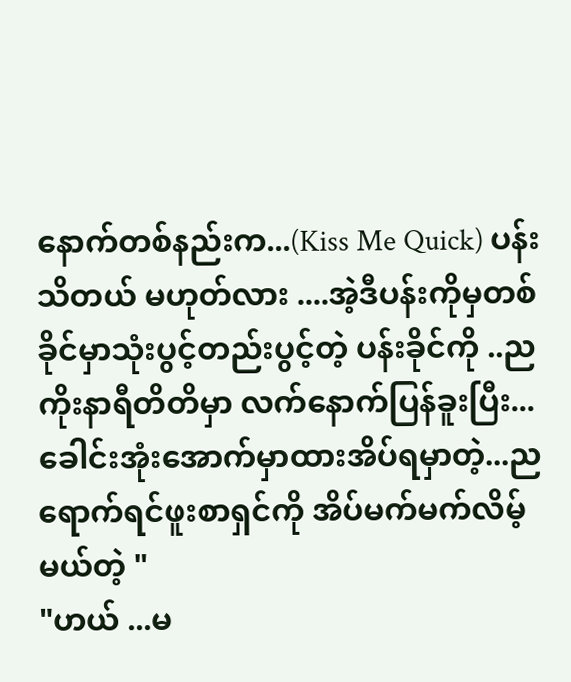နောက်တစ်နည်းက...(Kiss Me Quick) ပန်းသိတယ် မဟုတ်လား ....အဲ့ဒီပန်းကိုမှတစ်ခိုင်မှာသုံးပွင့်တည်းပွင့်တဲ့ ပန်းခိုင်ကို ..ညကိုးနာရီတိတိမှာ လက်နောက်ပြန်ခူးပြီး... ခေါင်းအုံးအောက်မှာထားအိပ်ရမှာတဲ့...ညရောက်ရင်ဖူးစာရှင်ကို အိပ်မက်မက်လိမ့်မယ်တဲ့ "
"ဟယ် ...မ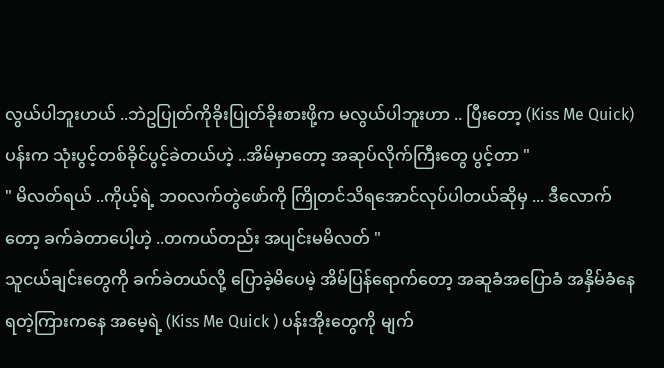လွယ်ပါဘူးဟယ် ..ဘဲဥပြုတ်ကိုခိုးပြုတ်ခိုးစားဖို့က မလွယ်ပါဘူးဟာ .. ပြီးတော့ (Kiss Me Quick)ပန်းက သုံးပွင့်တစ်ခိုင်ပွင့်ခဲတယ်ဟဲ့ ..အိမ်မှာတော့ အဆုပ်လိုက်ကြီးတွေ ပွင့်တာ "
" မိလတ်ရယ် ..ကိုယ့်ရဲ့ ဘ၀လက်တွဲဖော်ကို ကြိုတင်သိရအောင်လုပ်ပါတယ်ဆိုမှ ... ဒီလောက်တော့ ခက်ခဲတာပေါ့ဟဲ့ ..တကယ်တည်း အပျင်းမမိလတ် "
သူငယ်ချင်းတွေကို ခက်ခဲတယ်လို့ ပြောခဲ့မိပေမဲ့ အိမ်ပြန်ရောက်တော့ အဆူခံအပြောခံ အနှိမ်ခံနေရတဲ့ကြားကနေ အမေ့ရဲ့ (Kiss Me Quick ) ပန်းအိုးတွေကို မျက်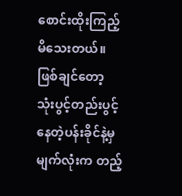စောင်းထိုးကြည့်မိသေးတယ်။ဖြစ်ချင်တော့ သုံးပွင့်တည်းပွင့်နေတဲ့ပန်းခိုင်နဲ့မှ မျက်လုံးက တည့်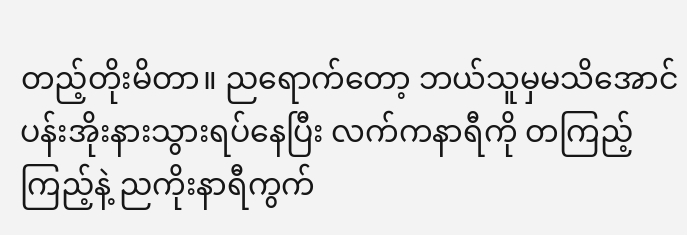တည့်တိုးမိတာ။ ညရောက်တော့ ဘယ်သူမှမသိအောင်ပန်းအိုးနားသွားရပ်နေပြီး လက်ကနာရီကို တကြည့်ကြည့်နဲ့ ညကိုးနာရီကွက်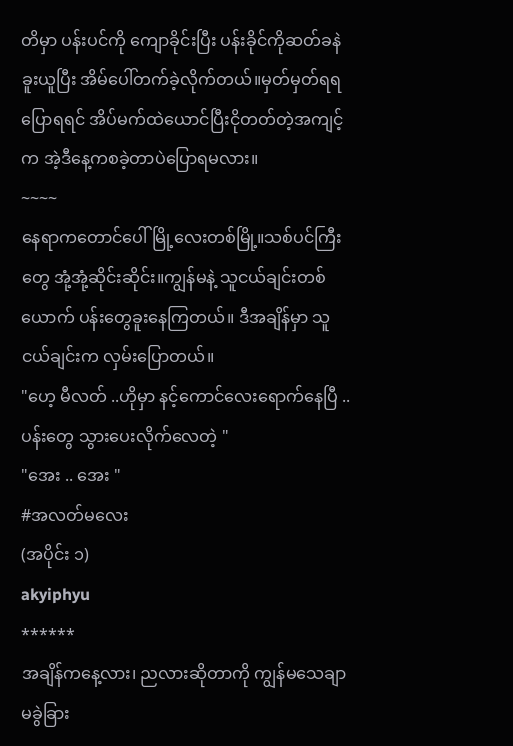တိမှာ ပန်းပင်ကို ကျောခိုင်းပြီး ပန်းခိုင်ကိုဆတ်ခနဲခူးယူပြီး အိမ်ပေါ်တက်ခဲ့လိုက်တယ်။မှတ်မှတ်ရရပြောရရင် အိပ်မက်ထဲယောင်ပြီးငိုတတ်တဲ့အကျင့်က အဲ့ဒီနေ့ကစခဲ့တာပဲပြောရမလား။
~~~~
နေရာကတောင်ပေါ်မြို့လေးတစ်မြို့။သစ်ပင်ကြီးတွေ အုံ့အုံ့ဆိုင်းဆိုင်း။ကျွန်မနဲ့ သူငယ်ချင်းတစ်ယောက် ပန်းတွေခူးနေကြတယ်။ ဒီအချိန်မှာ သူငယ်ချင်းက လှမ်းပြောတယ်။
"ဟေ့ မီလတ် ..ဟိုမှာ နင့်ကောင်လေးရောက်နေပြီ ..ပန်းတွေ သွားပေးလိုက်လေတဲ့ "
"အေး .. အေး "
#အလတ်မလေး
(အပိုင်း ၁)
akyiphyu
******
အချိန်ကနေ့လား၊ ညလားဆိုတာကို ကျွန်မသေချာမခွဲခြား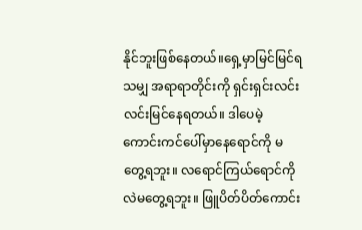နိုင်ဘူးဖြစ်နေတယ်။ရှေ့မှာမြင်မြင်ရသမျှ အရာရာတိုင်းကို ရှင်းရှင်းလင်းလင်းမြင်နေရတယ်။ ဒါပေမဲ့ ကောင်းကင်ပေါ်မှာနေရောင်ကို မတွေ့ရဘူး။ လရောင်ကြယ်ရောင်ကိုလဲမတွေ့ရဘူး။ ဖြူပိတ်ပိတ်ကောင်း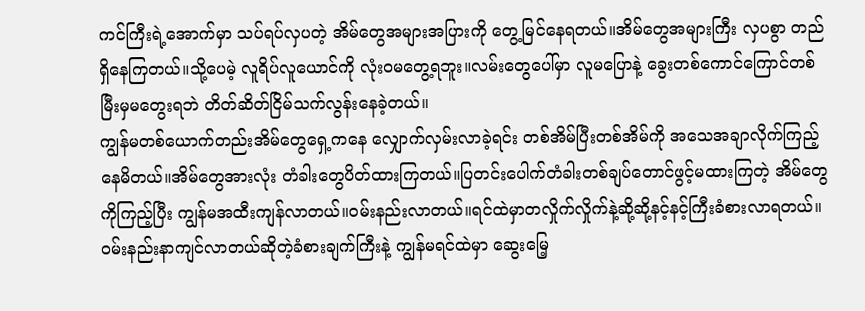ကင်ကြီးရဲ့အောက်မှာ သပ်ရပ်လှပတဲ့ အိမ်တွေအများအပြားကို တွေ့မြင်နေရတယ်။အိမ်တွေအများကြီး လှပစွာ တည်ရှိနေကြတယ်။သို့ပေမဲ့ လူရိပ်လူယောင်ကို လုံးဝမတွေ့ရဘူး။လမ်းတွေပေါ်မှာ လူမပြောနဲ့ ခွေးတစ်ကောင်ကြောင်တစ်မြီးမှမတွေးရဘဲ တိတ်ဆိတ်ငြိမ်သက်လွန်းနေခဲ့တယ်။
ကျွန်မတစ်ယောက်တည်းအိမ်တွေရှေ့ကနေ လျှောက်လှမ်းလာခဲ့ရင်း တစ်အိမ်ပြီးတစ်အိမ်ကို အသေအချာလိုက်ကြည့်နေမိတယ်။အိမ်တွေအားလုံး တံခါးတွေပိတ်ထားကြတယ်။ပြတင်းပေါက်တံခါးတစ်ချပ်တောင်ဖွင့်မထားကြတဲ့ အိမ်တွေကိုကြည့်ပြီး ကျွန်မအထီးကျန်လာတယ်။ဝမ်းနည်းလာတယ်။ရင်ထဲမှာတလှိုက်လှိုက်နဲ့ဆို့ဆို့နင့်နင့်ကြီးခံစားလာရတယ်။ဝမ်းနည်းနာကျင်လာတယ်ဆိုတဲ့ခံစားချက်ကြီးနဲ့ ကျွန်မရင်ထဲမှာ ဆွေးမြေ့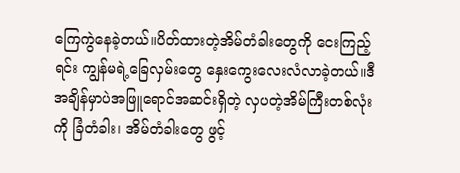ကြေကွဲနေခဲ့တယ်။ပိတ်ထားတဲ့အိမ်တံခါးတွေကို ငေးကြည့်ရင်း ကျွန်မရဲ့ခြေလှမ်းတွေ နှေးကွေးလေးလံလာခဲ့တယ်။ဒီအချိန်မှာပဲအဖြူရောင်အဆင်းရှိတဲ့ လှပတဲ့အိမ်ကြီးတစ်လုံးကို ခြံတံခါး၊ အိမ်တံခါးတွေ ဖွင့်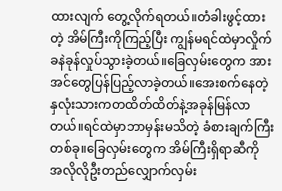ထားလျက် တွေ့လိုက်ရတယ်။တံခါးဖွင့်ထားတဲ့ အိမ်ကြီးကိုကြည့်ပြီး ကျွန်မရင်ထဲမှာလှိုက်ခနဲခုန်လှုပ်သွားခဲ့တယ်။ခြေလှမ်းတွေက အားအင်တွေပြန်ပြည့်လာခဲ့တယ်။အေးစက်နေတဲ့ နှလုံးသားကတထိတ်ထိတ်နဲ့အခုန်မြန်လာတယ်။ရင်ထဲမှာဘာမှန်းမသိတဲ့ ခံစားချက်ကြီးတစ်ခု။ခြေလှမ်းတွေက အိမ်ကြီးရှိရာဆီကို အလိုလိုဦးတည်လျှောက်လှမ်း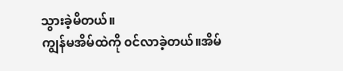သွားခဲ့မိတယ်။
ကျွန်မအိမ်ထဲကို ၀င်လာခဲ့တယ်။အိမ်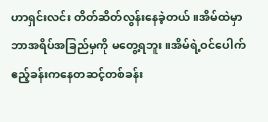ဟာရှင်းလင်း တိတ်ဆိတ်လွန်းနေခဲ့တယ်။အိမ်ထဲမှာ ဘာအရိပ်အခြည်မှကို မတွေ့ရဘူး။အိမ်ရဲ့ဝင်ပေါက် ဧည့်ခန်းကနေတဆင့်တစ်ခန်း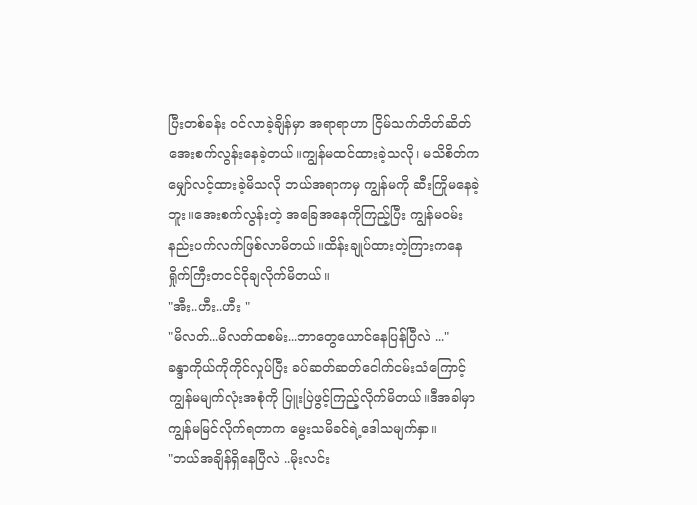ပြီးတစ်ခန်း ၀င်လာခဲ့ချိန်မှာ အရာရာဟာ ငြိမ်သက်တိတ်ဆိတ်အေးစက်လွန်းနေခဲ့တယ်။ကျွန်မထင်ထားခဲ့သလို၊ မသိစိတ်က မျှော်လင့်ထားခဲ့မိသလို ဘယ်အရာကမှ ကျွန်မကို ဆီးကြိုမနေခဲ့ဘူး။အေးစက်လွန်းတဲ့ အခြေအနေကိုကြည့်ပြီး ကျွန်မဝမ်းနည်းပက်လက်ဖြစ်လာမိတယ်။ထိန်းချုပ်ထားတဲ့ကြားကနေ ရှိုက်ကြီးတငင်ငိုချလိုက်မိတယ်။
"အီး..ဟီး..ဟီး "
"မိလတ်...မိလတ်ထစမ်း...ဘာတွေယောင်နေပြန်ပြီလဲ ..."
ခန္ဒာကိုယ်ကိုကိုင်လှုပ်ပြီး ခပ်ဆတ်ဆတ်ငေါက်ငမ်းသံကြောင့် ကျွန်မမျက်လုံးအစုံကို ပြူးပြဲဖွင့်ကြည့်လိုက်မိတယ်။ဒီအခါမှာ ကျွန်မမြင်လိုက်ရတာက မွေးသမိခင်ရဲ့ဒေါသမျက်နှာ။
"ဘယ်အချိန်ရှိနေပြီလဲ ..မိုးလင်း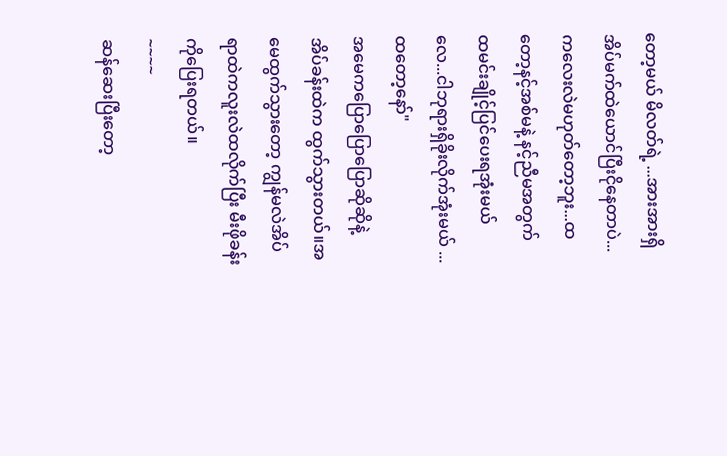တော့မယ် မိလတ်ရဲ့ ...အားအားရှိအိပ်မက်ထဲယောင်ပြီးငိုနေတာပဲ...ကလေးလဲမဟုတ်တော့ဘူး...ထတော့နင့်အစ်မနဲ့ နင့်ညီမအတွက် ထမင်းချိုင့်ပြင်ပေးရအုံးမယ်လေ...ငါဘုရားရှိခိုးလိုက်အုံးမယ် ... ထတော့နော်"
အမေကပြောပြောပြောဆိုဆိုနဲ့ အိပ်ခန်းထဲက ထွက်သွားတယ်။အမေထွက်သွားတော့ ကျွန်မလဲအိပ်ရာထဲကလူးလဲထလိုက်ပြီး မီးဖိုခန်းကိုပြေးရတယ်။
~~~~
ဆန်ဆေးပြီးတော့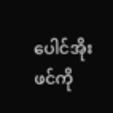ပေါင်အိုးဖင်ကို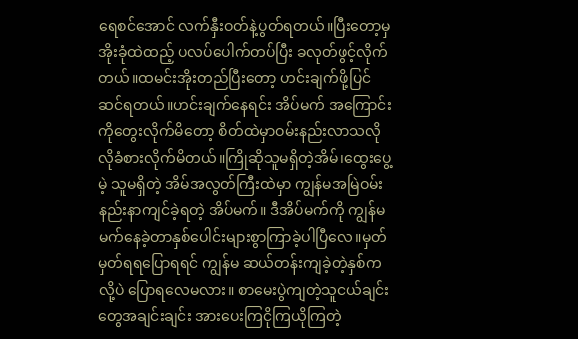ရေစင်အောင် လက်နှီးဝတ်နဲ့ပွတ်ရတယ်။ပြီးတော့မှအိုးခုံထဲထည့် ပလပ်ပေါက်တပ်ပြီး ခလုတ်ဖွင့်လိုက်တယ်။ထမင်းအိုးတည်ပြီးတော့ ဟင်းချက်ဖို့ပြင်ဆင်ရတယ်။ဟင်းချက်နေရင်း အိပ်မက် အကြောင်းကိုတွေးလိုက်မိတော့ စိတ်ထဲမှာဝမ်းနည်းလာသလိုလိုခံစားလိုက်မိတယ်။ကြိုဆိုသူမရှိတဲ့အိမ်၊ထွေးပွေ့မဲ့ သူမရှိတဲ့ အိမ်အလွတ်ကြီးထဲမှာ ကျွန်မအမြဲဝမ်းနည်းနာကျင်ခဲ့ရတဲ့ အိပ်မက်။ ဒီအိပ်မက်ကို ကျွန်မမက်နေခဲ့တာနှစ်ပေါင်းများစွာကြာခဲ့ပါပြီလေ။မှတ်မှတ်ရရပြောရရင် ကျွန်မ ဆယ်တန်းကျခဲ့တဲ့နှစ်ကလို့ပဲ ပြောရလေမလား။ စာမေးပွဲကျတဲ့သူငယ်ချင်းတွေအချင်းချင်း အားပေးကြငိုကြယိုကြတဲ့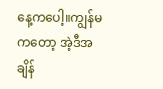နေ့ကပေါ့။ကျွန်မကတော့ အဲ့ဒီအချိန်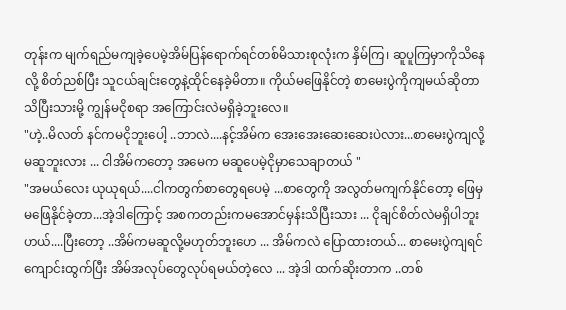တုန်းက မျက်ရည်မကျခဲ့ပေမဲ့အိမ်ပြန်ရောက်ရင်တစ်မိသားစုလုံးက နှိမ်ကြ၊ ဆူပူကြမှာကိုသိနေလို့ စိတ်ညစ်ပြီး သူငယ်ချင်းတွေနဲ့ထိုင်နေခဲ့မိတာ။ ကိုယ်မဖြေနိုင်တဲ့ စာမေးပွဲကိုကျမယ်ဆိုတာ သိပြီးသားမို့ ကျွန်မငိုစရာ အကြောင်းလဲမရှိခဲ့ဘူးလေ။
"ဟဲ့..မိလတ် နင်ကမငိုဘူးပေါ့ ..ဘာလဲ....နင့်အိမ်က အေးအေးဆေးဆေးပဲလား...စာမေးပွဲကျလို့ မဆူဘူးလား ... ငါအိမ်ကတော့ အမေက မဆူပေမဲ့ငိုမှာသေချာတယ် "
"အမယ်လေး ယုယုရယ်....ငါကတွက်စာတွေရပေမဲ့ ...စာတွေကို အလွတ်မကျက်နိုင်တော့ ဖြေမှမဖြေနိုင်ခဲ့တာ...အဲ့ဒါကြောင့် အစကတည်းကမအောင်မှန်းသိပြီးသား ... ငိုချင်စိတ်လဲမရှိပါဘူးဟယ်....ပြီးတော့ ..အိမ်ကမဆူလို့မဟုတ်ဘူးဟေ ... အိမ်ကလဲ ပြောထားတယ်... စာမေးပွဲကျရင် ကျောင်းထွက်ပြီး အိမ်အလုပ်တွေလုပ်ရမယ်တဲ့လေ ... အဲ့ဒါ ထက်ဆိုးတာက ..တစ်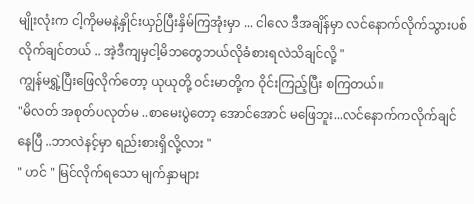မျိုးလုံးက ငါ့ကိုမမနဲ့နှိုင်းယှဉ်ပြီးနှိမ်ကြအုံးမှာ ... ငါလေ ဒီအချိန်မှာ လင်နောက်လိုက်သွားပစ်လိုက်ချင်တယ် .. အဲ့ဒီကျမှငါ့မိဘတွေဘယ်လိုခံစားရလဲသိချင်လို့ "
ကျွန်မရွှဲ့ပြီးဖြေလိုက်တော့ ယုယုတို့ ဝင်းမာတို့က ဝိုင်းကြည့်ပြီး စကြတယ်။
"မိလတ် အစုတ်ပလုတ်မ ..စာမေးပွဲတော့ အောင်အောင် မဖြေဘူး...လင်နောက်ကလိုက်ချင်နေပြီ ..ဘာလဲနင့်မှာ ရည်းစားရှိလို့လား "
" ဟင် " မြင်လိုက်ရသော မျက်နှာများ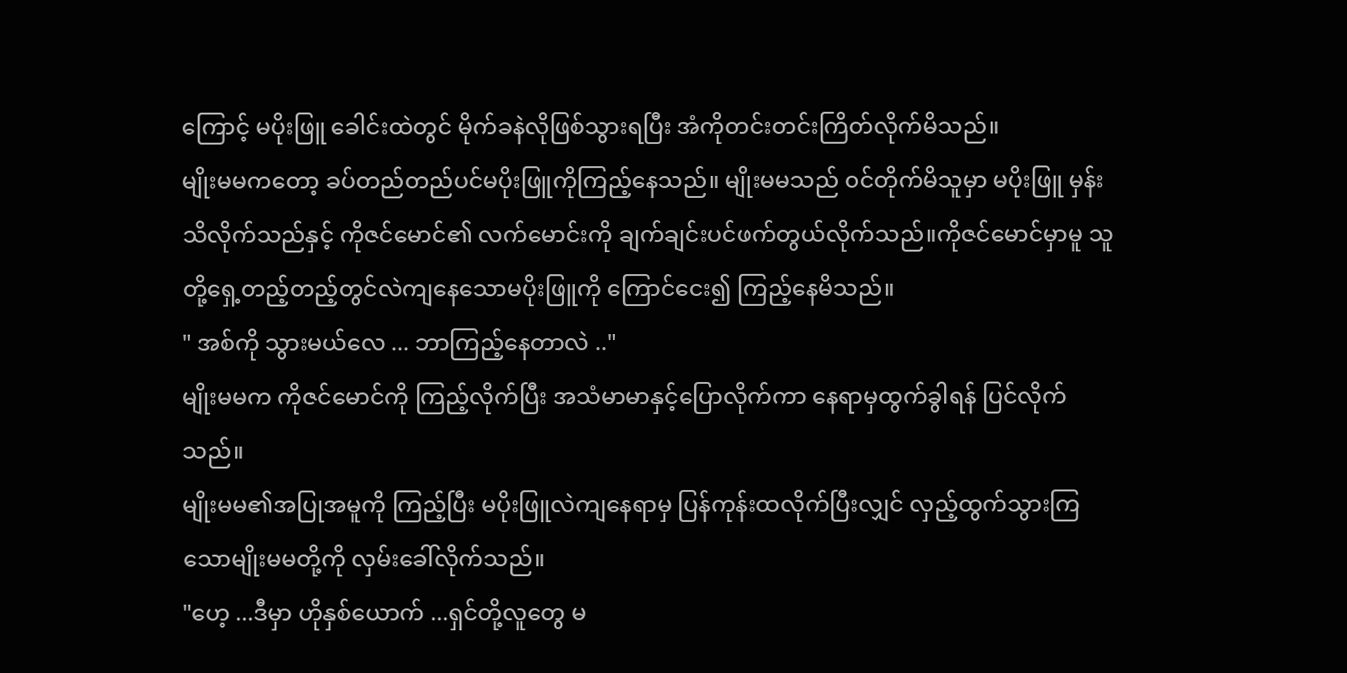ကြောင့် မပိုးဖြူ ခေါင်းထဲတွင် မိုက်ခနဲလိုဖြစ်သွားရပြီး အံကိုတင်းတင်းကြိတ်လိုက်မိသည်။
မျိုးမမကတော့ ခပ်တည်တည်ပင်မပိုးဖြူကိုကြည့်နေသည်။ မျိုးမမသည် ၀င်တိုက်မိသူမှာ မပိုးဖြူ မှန်းသိလိုက်သည်နှင့် ကိုဇင်မောင်၏ လက်မောင်းကို ချက်ချင်းပင်ဖက်တွယ်လိုက်သည်။ကိုဇင်မောင်မှာမူ သူတို့ရှေ့တည့်တည့်တွင်လဲကျနေသောမပိုးဖြူကို ကြောင်ငေး၍ ကြည့်နေမိသည်။
" အစ်ကို သွားမယ်လေ ... ဘာကြည့်နေတာလဲ .."
မျိုးမမက ကိုဇင်မောင်ကို ကြည့်လိုက်ပြီး အသံမာမာနှင့်ပြောလိုက်ကာ နေရာမှထွက်ခွါရန် ပြင်လိုက်သည်။
မျိုးမမ၏အပြုအမူကို ကြည့်ပြီး မပိုးဖြူလဲကျနေရာမှ ပြန်ကုန်းထလိုက်ပြီးလျှင် လှည့်ထွက်သွားကြသောမျိုးမမတို့ကို လှမ်းခေါ်လိုက်သည်။
"ဟေ့ ...ဒီမှာ ဟိုနှစ်ယောက် ...ရှင်တို့လူတွေ မ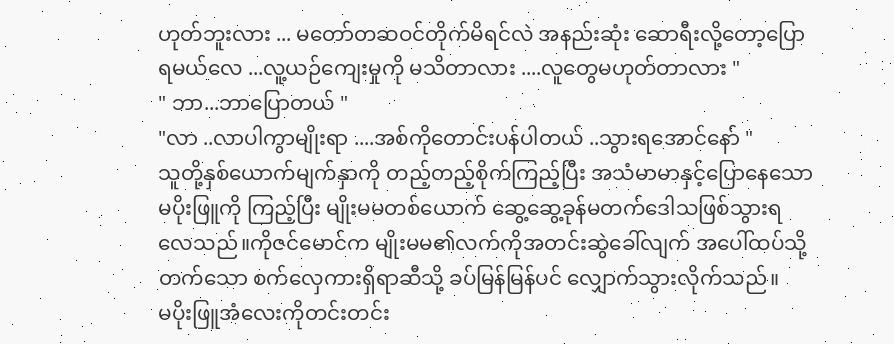ဟုတ်ဘူးလား ... မတော်တဆဝင်တိုက်မိရင်လဲ အနည်းဆုံး ဆောရီးလို့တော့ပြောရမယ်လေ ...လူ့ယဉ်ကျေးမှုကို မသိတာလား ....လူတွေမဟုတ်တာလား "
" ဘာ...ဘာပြောတယ် "
"လာ ..လာပါကွာမျိုးရာ ....အစ်ကိုတောင်းပန်ပါတယ် ..သွားရအောင်နော် "
သူတို့နှစ်ယောက်မျက်နှာကို တည့်တည့်စိုက်ကြည့်ပြီး အသံမာမာနှင့်ပြောနေသော မပိုးဖြူကို ကြည့်ပြီး မျိုးမမတစ်ယောက် ဆွေ့ဆွေ့ခုန်မတက်ဒေါသဖြစ်သွားရလေသည်။ကိုဇင်မောင်က မျိုးမမ၏လက်ကိုအတင်းဆွဲခေါ်လျက် အပေါ်ထပ်သို့တက်သော စက်လှေကားရှိရာဆီသို့ ခပ်မြန်မြန်ပင် လျှောက်သွားလိုက်သည်။
မပိုးဖြူအံလေးကိုတင်းတင်း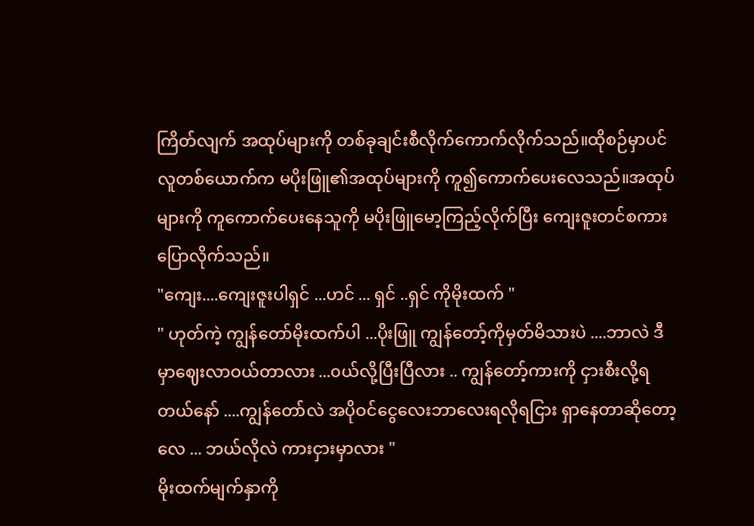ကြိတ်လျက် အထုပ်များကို တစ်ခုချင်းစီလိုက်ကောက်လိုက်သည်။ထိုစဉ်မှာပင် လူတစ်ယောက်က မပိုးဖြူ၏အထုပ်များကို ကူ၍ကောက်ပေးလေသည်။အထုပ်များကို ကူကောက်ပေးနေသူကို မပိုးဖြူမော့ကြည့်လိုက်ပြီး ကျေးဇူးတင်စကားပြောလိုက်သည်။
"ကျေး....ကျေးဇူးပါရှင် ...ဟင် ... ရှင် ..ရှင် ကိုမိုးထက် "
" ဟုတ်ကဲ့ ကျွန်တော်မိုးထက်ပါ ...ပိုးဖြူ ကျွန်တော့်ကိုမှတ်မိသားပဲ ....ဘာလဲ ဒီမှာဈေးလာဝယ်တာလား ...၀ယ်လို့ပြီးပြီလား .. ကျွန်တော့်ကားကို ငှားစီးလို့ရတယ်နော် ....ကျွန်တော်လဲ အပိုဝင်ငွေလေးဘာလေးရလိုရငြား ရှာနေတာဆိုတော့လေ ... ဘယ်လိုလဲ ကားငှားမှာလား "
မိုးထက်မျက်နှာကို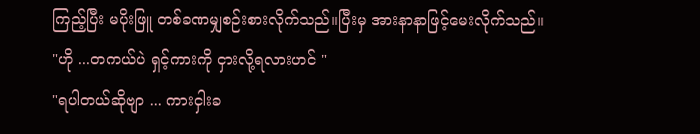ကြည့်ပြီး မပိုးဖြူ တစ်ခဏမျှစဉ်းစားလိုက်သည်။ပြီးမှ အားနာနာဖြင့်မေးလိုက်သည်။
"ဟို ...တကယ်ပဲ ရှင့်ကားကို ငှားလို့ရလားဟင် "
"ရပါတယ်ဆိုဗျာ ... ကားငှါးခ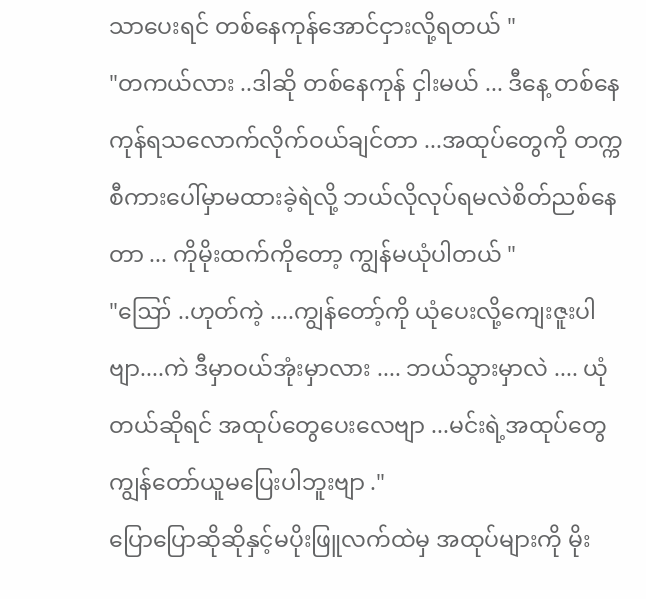သာပေးရင် တစ်နေကုန်အောင်ငှားလို့ရတယ် "
"တကယ်လား ..ဒါဆို တစ်နေကုန် ငှါးမယ် ... ဒီနေ့ တစ်နေကုန်ရသလောက်လိုက်ဝယ်ချင်တာ ...အထုပ်တွေကို တက္ကစီကားပေါ်မှာမထားခဲ့ရဲလို့ ဘယ်လိုလုပ်ရမလဲစိတ်ညစ်နေတာ ... ကိုမိုးထက်ကိုတော့ ကျွန်မယုံပါတယ် "
"ဪ ..ဟုတ်ကဲ့ ....ကျွန်တော့်ကို ယုံပေးလို့ကျေးဇူးပါဗျာ....ကဲ ဒီမှာဝယ်အုံးမှာလား .... ဘယ်သွားမှာလဲ .... ယုံတယ်ဆိုရင် အထုပ်တွေပေးလေဗျာ ...မင်းရဲ့အထုပ်တွေ ကျွန်တော်ယူမပြေးပါဘူးဗျာ ."
ပြောပြောဆိုဆိုနှင့်မပိုးဖြူလက်ထဲမှ အထုပ်များကို မိုး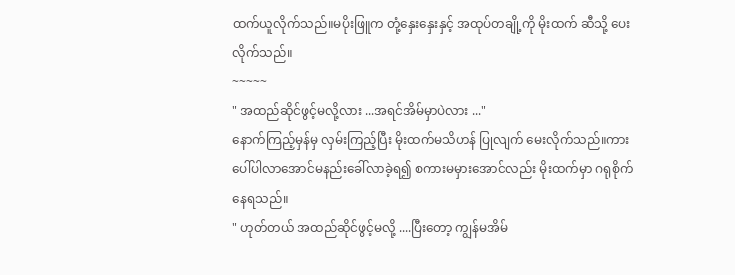ထက်ယူလိုက်သည်။မပိုးဖြူက တုံ့နှေးနှေးနှင့် အထုပ်တချို့ကို မိုးထက် ဆီသို့ ပေးလိုက်သည်။
~~~~~
" အထည်ဆိုင်ဖွင့်မလို့လား ...အရင်အိမ်မှာပဲလား ..."
နောက်ကြည့်မှန်မှ လှမ်းကြည့်ပြီး မိုးထက်မသိဟန် ပြုလျက် မေးလိုက်သည်။ကားပေါ်ပါလာအောင်မနည်းခေါ်လာခဲ့ရ၍ စကားမမှားအောင်လည်း မိုးထက်မှာ ဂရုစိုက်နေရသည်။
" ဟုတ်တယ် အထည်ဆိုင်ဖွင့်မလို့ ....ပြီးတော့ ကျွန်မအိမ်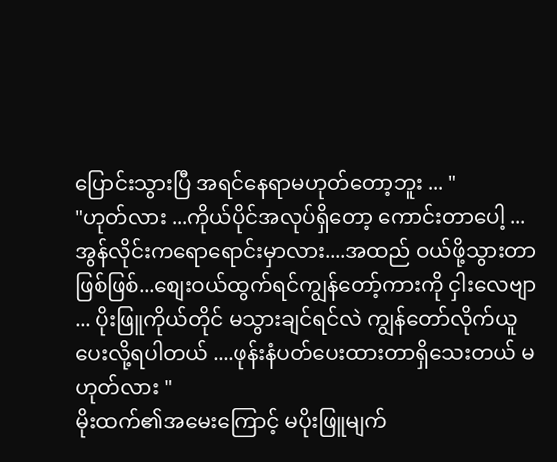ပြောင်းသွားပြီ အရင်နေရာမဟုတ်တော့ဘူး ... "
"ဟုတ်လား ...ကိုယ်ပိုင်အလုပ်ရှိတော့ ကောင်းတာပေါ့ ...အွန်လိုင်းကရောရောင်းမှာလား....အထည် ဝယ်ဖို့သွားတာဖြစ်ဖြစ်...စျေးဝယ်ထွက်ရင်ကျွန်တော့်ကားကို ငှါးလေဗျာ ... ပိုးဖြူကိုယ်တိုင် မသွားချင်ရင်လဲ ကျွန်တော်လိုက်ယူပေးလို့ရပါတယ် ....ဖုန်းနံပတ်ပေးထားတာရှိသေးတယ် မဟုတ်လား "
မိုးထက်၏အမေးကြောင့် မပိုးဖြူမျက်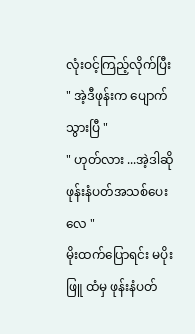လုံးဝင့်ကြည့်လိုက်ပြီး
" အဲ့ဒီဖုန်းက ပျောက်သွားပြီ "
" ဟုတ်လား ...အဲ့ဒါဆို ဖုန်းနံပတ်အသစ်ပေးလေ "
မိုးထက်ပြောရင်း မပိုးဖြူ ထံမှ ဖုန်းနံပတ်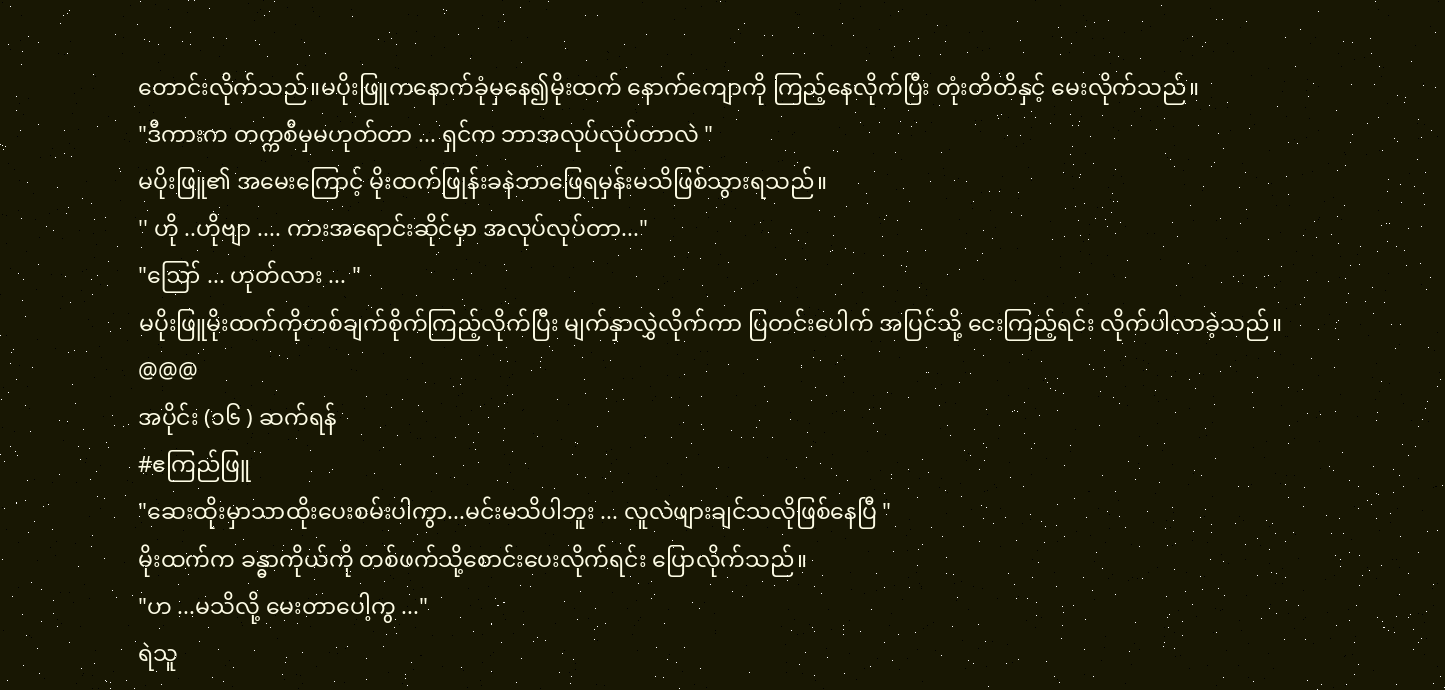တောင်းလိုက်သည်။မပိုးဖြူကနောက်ခုံမှနေ၍မိုးထက် နောက်ကျောကို ကြည့်နေလိုက်ပြီး တုံးတိတိနှင့် မေးလိုက်သည်။
"ဒီကားက တက္ကစီမှမဟုတ်တာ ... ရှင်က ဘာအလုပ်လုပ်တာလဲ "
မပိုးဖြူ၏ အမေးကြောင့် မိုးထက်ဖြုန်းခနဲဘာဖြေရမှန်းမသိဖြစ်သွားရသည်။
'' ဟို ..ဟိုဗျာ .... ကားအရောင်းဆိုင်မှာ အလုပ်လုပ်တာ..."
"ဪ ... ဟုတ်လား ... "
မပိုးဖြူမိုးထက်ကိုတစ်ချက်စိုက်ကြည့်လိုက်ပြီး မျက်နှာလွှဲလိုက်ကာ ပြတင်းပေါက် အပြင်သို့ ငေးကြည့်ရင်း လိုက်ပါလာခဲ့သည်။
@@@
အပိုင်း (၁၆ ) ဆက်ရန်
#ဧကြည်ဖြူ
"ဆေးထိုးမှာသာထိုးပေးစမ်းပါကွာ...မင်းမသိပါဘူး ... လူလဲဖျားချင်သလိုဖြစ်နေပြီ "
မိုးထက်က ခန္ဓာကိုယ်ကို တစ်ဖက်သို့စောင်းပေးလိုက်ရင်း ပြောလိုက်သည်။
"ဟ ...မသိလို့ မေးတာပေါ့ကွ ..."
ရဲသူ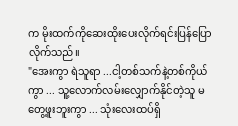က မိုးထက်ကိုဆေးထိုးပေးလိုက်ရင်းပြန်ပြောလိုက်သည်။
"အေးကွာ ရဲသူရာ ...ငါ့တစ်သက်နဲ့တစ်ကိုယ်ကွာ ... သူ့လောက်လမ်းလျှောက်နိုင်တဲ့သူ မတွေ့ဖူးဘူးကွာ ... သုံးလေးထပ်ရှိ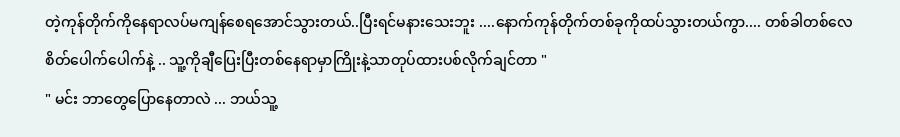တဲ့ကုန်တိုက်ကိုနေရာလပ်မကျန်စေရအောင်သွားတယ်..ပြီးရင်မနားသေးဘူး ....နောက်ကုန်တိုက်တစ်ခုကိုထပ်သွားတယ်ကွာ.... တစ်ခါတစ်လေစိတ်ပေါက်ပေါက်နဲ့ .. သူ့ကိုချီပြေးပြီးတစ်နေရာမှာကြိုးနဲ့သာတုပ်ထားပစ်လိုက်ချင်တာ "
" မင်း ဘာတွေပြောနေတာလဲ ... ဘယ်သူ့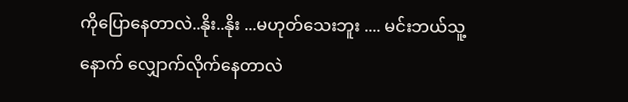ကိုပြောနေတာလဲ..နိုး..နိုး ...မဟုတ်သေးဘူး .... မင်းဘယ်သူ့နောက် လျှောက်လိုက်နေတာလဲ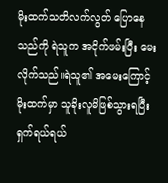မိုးထက်သတိလက်လွတ် ပြောနေသည်ကို ရဲသူက အငိုက်ဖမ်းပြီး မေးလိုက်သည်။ရဲသူ၏ အမေးကြောင့်မိုးထက်မှာ သူခိုးလူမိဖြစ်သွားရပြီး ရှက်ရယ်ရယ်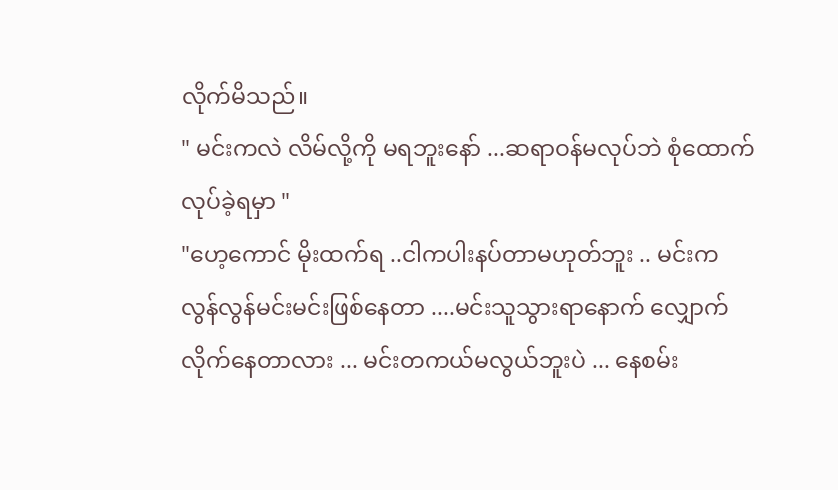လိုက်မိသည်။
" မင်းကလဲ လိမ်လို့ကို မရဘူးနော် ...ဆရာဝန်မလုပ်ဘဲ စုံထောက်လုပ်ခဲ့ရမှာ "
"ဟေ့ကောင် မိုးထက်ရ ..ငါကပါးနပ်တာမဟုတ်ဘူး .. မင်းက လွန်လွန်မင်းမင်းဖြစ်နေတာ ....မင်းသူသွားရာနောက် လျှောက်လိုက်နေတာလား ... မင်းတကယ်မလွယ်ဘူးပဲ ... နေစမ်း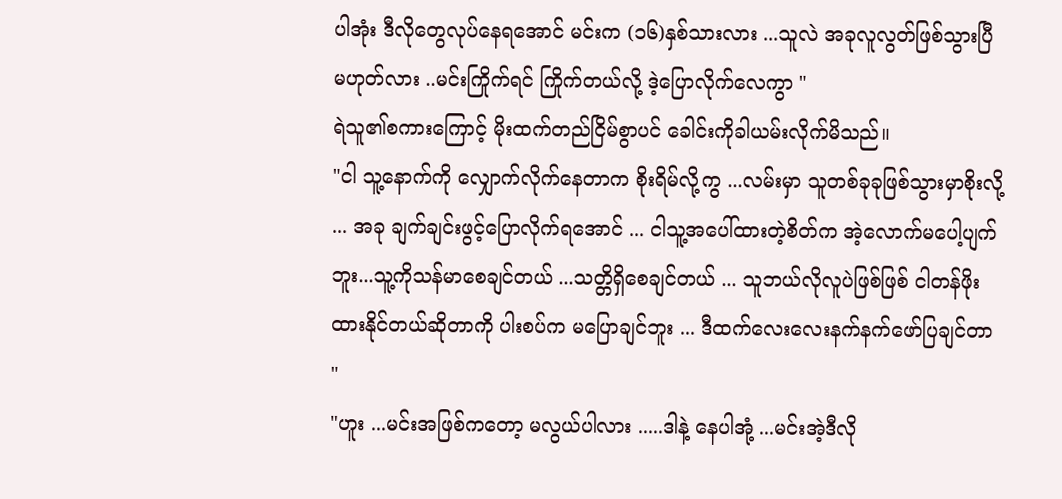ပါအုံး ဒီလိုတွေလုပ်နေရအောင် မင်းက (၁၆)နှစ်သားလား ...သူလဲ အခုလူလွတ်ဖြစ်သွားပြီ မဟုတ်လား ..မင်းကြိုက်ရင် ကြိုက်တယ်လို့ ဒဲ့ပြောလိုက်လေကွာ "
ရဲသူ၏စကားကြောင့် မိုးထက်တည်ငြိမ်စွာပင် ခေါင်းကိုခါယမ်းလိုက်မိသည်။
"ငါ သူ့နောက်ကို လျှောက်လိုက်နေတာက စိုးရိမ်လို့ကွ ...လမ်းမှာ သူတစ်ခုခုဖြစ်သွားမှာစိုးလို့ ... အခု ချက်ချင်းဖွင့်ပြောလိုက်ရအောင် ... ငါသူ့အပေါ်ထားတဲ့စိတ်က အဲ့လောက်မပေါ့ပျက်ဘူး...သူ့ကိုသန်မာစေချင်တယ် ...သတ္တိရှိစေချင်တယ် ... သူဘယ်လိုလူပဲဖြစ်ဖြစ် ငါတန်ဖိုးထားနိုင်တယ်ဆိုတာကို ပါးစပ်က မပြောချင်ဘူး ... ဒီထက်လေးလေးနက်နက်ဖော်ပြချင်တာ "
"ဟူး ...မင်းအဖြစ်ကတော့ မလွယ်ပါလား .....ဒါနဲ့ နေပါအုံ့ ...မင်းအဲ့ဒီလို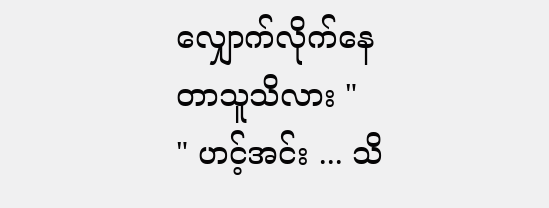လျှောက်လိုက်နေတာသူသိလား "
" ဟင့်အင်း ... သိ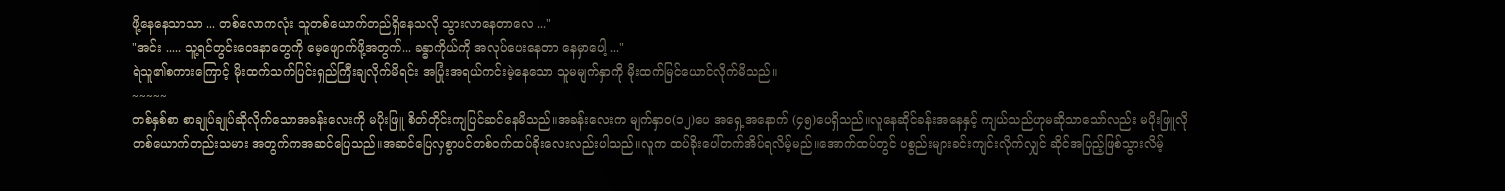ဖို့နေနေသာသာ ... တစ်လောကလုံး သူတစ်ယောက်တည်ရှိနေသလို သွားလာနေတာလေ ..."
"အင်း ..... သူ့ရင်တွင်းဝေဒနာတွေကို မေ့ဖျောက်ဖို့အတွက်... ခန္ဓာကိုယ်ကို အလုပ်ပေးနေတာ နေမှာပေါ့ ..."
ရဲသူ၏စကားကြောင့် မိုးထက်သက်ပြင်းရှည်ကြီးချလိုက်မိရင်း အပြုံးအရယ်ကင်းမဲ့နေသော သူမမျက်နှာကို မိုးထက်မြင်ယောင်လိုက်မိသည်။
~~~~~
တစ်နှစ်စာ စာချုပ်ချုပ်ဆိုလိုက်သောအခန်းလေးကို မပိုးဖြူ စိတ်တိုင်းကျပြင်ဆင်နေမိသည်။အခန်းလေးက မျက်နှာဝ(၁၂)ပေ အရှေ့အနောက် (၄၅)ပေရှိသည်။လူနေဆိုင်ခန်းအနေနှင့် ကျယ်သည်ဟုမဆိုသာသော်လည်း မပိုးဖြူလိုတစ်ယောက်တည်းသမား အတွက်ကအဆင်ပြေသည်။အဆင်ပြေလှစွာပင်တစ်ဝက်ထပ်ခိုးလေးလည်းပါသည်။လူက ထပ်ခိုးပေါ်တက်အိပ်ရလိမ့်မည်။အောက်ထပ်တွင် ပစွည်းများခင်းကျင်းလိုက်လျှင် ဆိုင်အပြည့်ဖြစ်သွားလိမ့်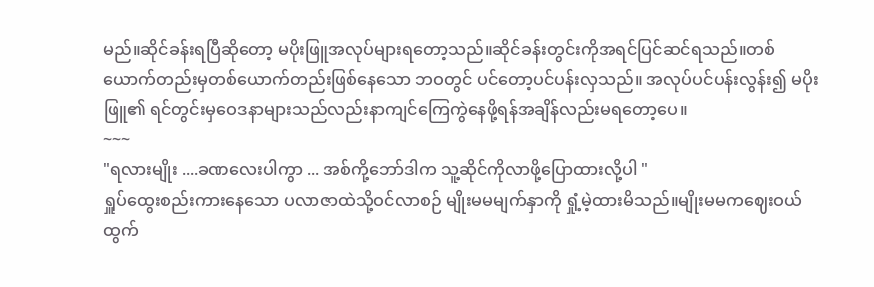မည်။ဆိုင်ခန်းရပြီဆိုတော့ မပိုးဖြူအလုပ်များရတော့သည်။ဆိုင်ခန်းတွင်းကိုအရင်ပြင်ဆင်ရသည်။တစ်ယောက်တည်းမှတစ်ယောက်တည်းဖြစ်နေသော ဘဝတွင် ပင်တော့ပင်ပန်းလှသည်။ အလုပ်ပင်ပန်းလွန်း၍ မပိုးဖြူ၏ ရင်တွင်းမှဝေဒနာများသည်လည်းနာကျင်ကြေကွဲနေဖို့ရန်အချိန်လည်းမရတော့ပေ။
~~~
"ရလားမျိုး ....ခဏလေးပါကွာ ... အစ်ကို့ဘော်ဒါက သူ့ဆိုင်ကိုလာဖို့ပြောထားလို့ပါ "
ရှူပ်ထွေးစည်းကားနေသော ပလာဇာထဲသို့ဝင်လာစဉ် မျိုးမမမျက်နှာကို ရှုံ့မဲ့ထားမိသည်။မျိုးမမကဈေးဝယ်ထွက်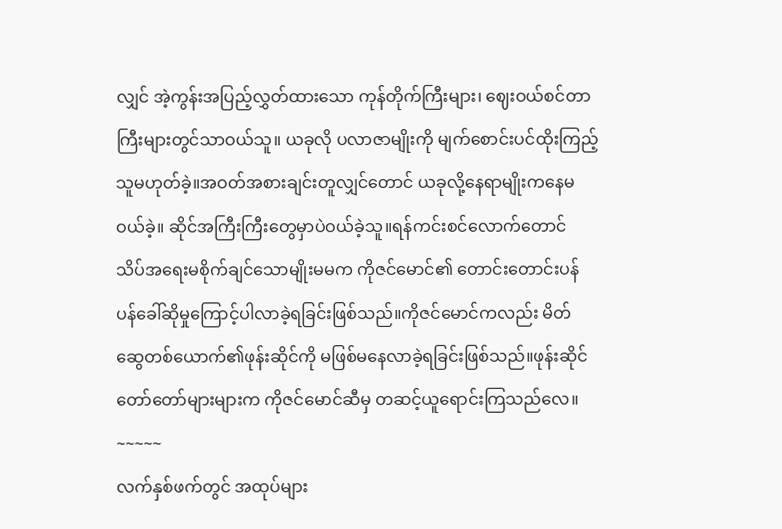လျှင် အဲ့ကွန်းအပြည့်လွှတ်ထားသော ကုန်တိုက်ကြီးများ၊ ဈေးဝယ်စင်တာကြီးများတွင်သာဝယ်သူ။ ယခုလို ပလာဇာမျိုးကို မျက်စောင်းပင်ထိုးကြည့်သူမဟုတ်ခဲ့။အဝတ်အစားချင်းတူလျှင်တောင် ယခုလို့နေရာမျိုးကနေမဝယ်ခဲ့။ ဆိုင်အကြီးကြီးတွေမှာပဲဝယ်ခဲ့သူ။ရန်ကင်းစင်လောက်တောင် သိပ်အရေးမစိုက်ချင်သောမျိုးမမက ကိုဇင်မောင်၏ တောင်းတောင်းပန်ပန်ခေါ်ဆိုမှုကြောင့်ပါလာခဲ့ရခြင်းဖြစ်သည်။ကိုဇင်မောင်ကလည်း မိတ်ဆွေတစ်ယောက်၏ဖုန်းဆိုင်ကို မဖြစ်မနေလာခဲ့ရခြင်းဖြစ်သည်။ဖုန်းဆိုင် တော်တော်များများက ကိုဇင်မောင်ဆီမှ တဆင့်ယူရောင်းကြသည်လေ။
~~~~~
လက်နှစ်ဖက်တွင် အထုပ်များ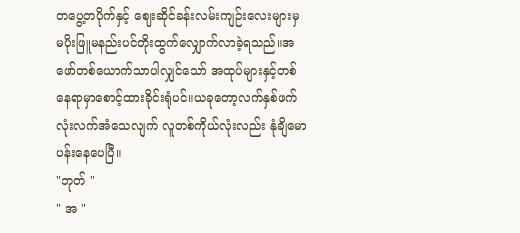တပွေ့တပိုက်နှင့် ဈေးဆိုင်ခန်းလမ်းကျဉ်းလေးများမှ မပိုးဖြူမနည်းပင်တိုးထွက်လျှောက်လာခဲ့ရသည်။အဖော်တစ်ယောက်သာပါလျှင်သော် အထုပ်များနှင့်တစ်နေရာမှာစောင့်ထားခိုင်းရုံပင်။ယခုတော့လက်နှစ်ဖက်လုံးလက်အံသေလျက် လူတစ်ကိုယ်လုံးလည်း နုံချိမောပန်းနေပေပြီ။
"ဘုတ် "
" အ "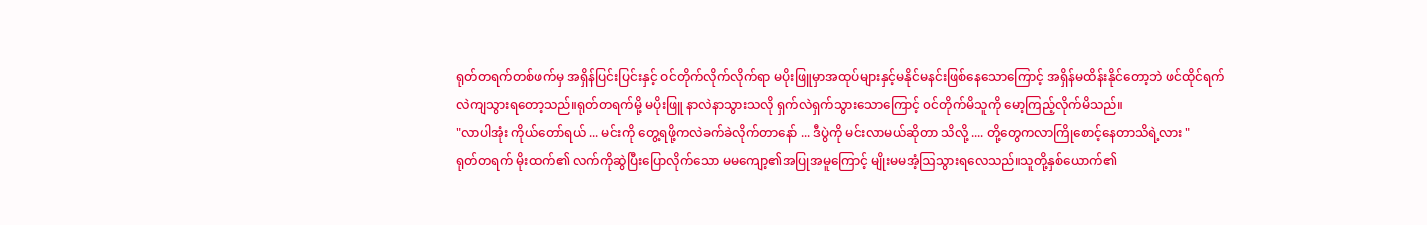ရုတ်တရက်တစ်ဖက်မှ အရှိန်ပြင်းပြင်းနှင့် ဝင်တိုက်လိုက်လိုက်ရာ မပိုးဖြူမှာအထုပ်များနှင့်မနိုင်မနင်းဖြစ်နေသောကြောင့် အရှိန်မထိန်းနိုင်တော့ဘဲ ဖင်ထိုင်ရက်လဲကျသွားရတော့သည်။ရုတ်တရက်မို့ မပိုးဖြူ နာလဲနာသွားသလို ရှက်လဲရှက်သွားသောကြောင့် ၀င်တိုက်မိသူကို မော့ကြည့်လိုက်မိသည်။
"လာပါအုံး ကိုယ်တော်ရယ် ... မင်းကို တွေ့ရဖို့ကလဲခက်ခဲလိုက်တာနော် ... ဒီပွဲကို မင်းလာမယ်ဆိုတာ သိလို့ .... တို့တွေကလာကြိုစောင့်နေတာသိရဲ့လား "
ရုတ်တရက် မိုးထက်၏ လက်ကိုဆွဲပြီးပြောလိုက်သော မမကျော့၏အပြုအမူကြောင့် မျိုးမမအံ့ဩသွားရလေသည်။သူတို့နှစ်ယောက်၏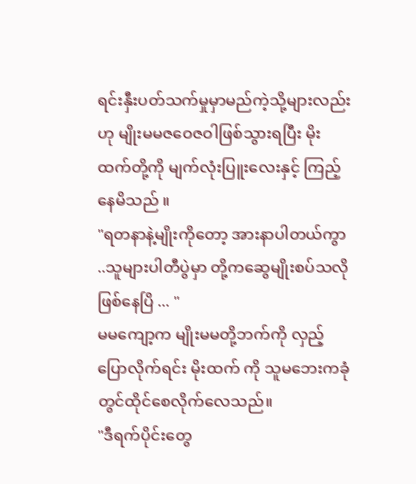ရင်းနှီးပတ်သက်မှုမှာမည်ကဲ့သို့များလည်းဟု မျိုးမမဇဝေဇဝါဖြစ်သွားရပြီး မိုးထက်တို့ကို မျက်လုံးပြူးလေးနှင့် ကြည့်နေမိသည် ။
"ရတနာနဲ့မျိုးကိုတော့ အားနာပါတယ်ကွာ ..သူများပါတီပွဲမှာ တို့ကဆွေမျိုးစပ်သလိုဖြစ်နေပြိ ... "
မမကျော့က မျိုးမမတို့ဘက်ကို လှည့်ပြောလိုက်ရင်း မိုးထက် ကို သူမဘေးကခုံတွင်ထိုင်စေလိုက်လေသည်။
"ဒီရက်ပိုင်းတွေ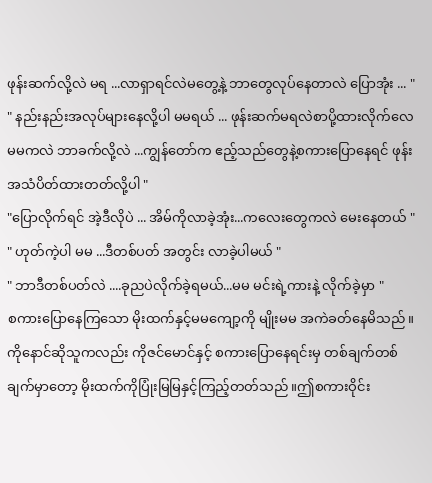ဖုန်းဆက်လို့လဲ မရ ...လာရှာရင်လဲမတွေ့နဲ့ ဘာတွေလုပ်နေတာလဲ ပြောအုံး ... "
" နည်းနည်းအလုပ်များနေလို့ပါ မမရယ် ... ဖုန်းဆက်မရလဲစာပို့ထားလိုက်လေမမကလဲ ဘာခက်လို့လဲ ...ကျွန်တော်က ဧည့်သည်တွေနဲ့စကားပြောနေရင် ဖုန်းအသံပိတ်ထားတတ်လို့ပါ "
"ပြောလိုက်ရင် အဲ့ဒီလိုပဲ ... အိမ်ကိုလာခဲ့အုံး...ကလေးတွေကလဲ မေးနေတယ် "
" ဟုတ်ကဲ့ပါ မမ ...ဒီတစ်ပတ် အတွင်း လာခဲ့ပါမယ် "
" ဘာဒီတစ်ပတ်လဲ ....ခုညပဲလိုက်ခဲ့ရမယ်...မမ မင်းရဲ့ကားနဲ့ လိုက်ခဲ့မှာ "
စကားပြောနေကြသော မိုးထက်နှင့်မမကျော့ကို မျိုးမမ အကဲခတ်နေမိသည်။ကိုနောင်ဆိုသူကလည်း ကိုဇင်မောင်နှင့် စကားပြောနေရင်းမှ တစ်ချက်တစ်ချက်မှာတော့ မိုးထက်ကိုပြုံးမြမြနှင့်ကြည့်တတ်သည်။ဤစကားဝိုင်း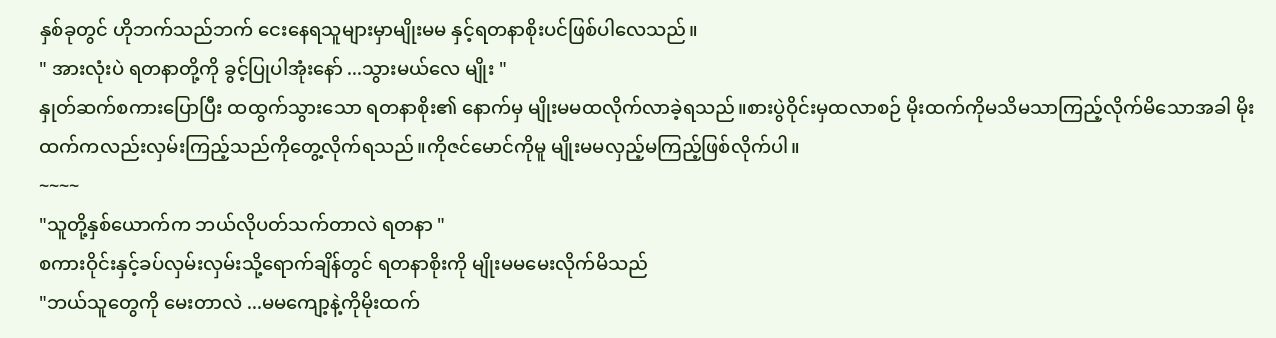နှစ်ခုတွင် ဟိုဘက်သည်ဘက် ငေးနေရသူများမှာမျိုးမမ နှင့်ရတနာစိုးပင်ဖြစ်ပါလေသည်။
" အားလုံးပဲ ရတနာတို့ကို ခွင့်ပြုပါအုံးနော် ...သွားမယ်လေ မျိုး "
နှုတ်ဆက်စကားပြောပြီး ထထွက်သွားသော ရတနာစိုး၏ နောက်မှ မျိုးမမထလိုက်လာခဲ့ရသည်။စားပွဲဝိုင်းမှထလာစဉ် မိုးထက်ကိုမသိမသာကြည့်လိုက်မိသောအခါ မိုးထက်ကလည်းလှမ်းကြည့်သည်ကိုတွေ့လိုက်ရသည်။ကိုဇင်မောင်ကိုမူ မျိုးမမလှည့်မကြည့်ဖြစ်လိုက်ပါ။
~~~~
"သူတို့နှစ်ယောက်က ဘယ်လိုပတ်သက်တာလဲ ရတနာ "
စကားဝိုင်းနှင့်ခပ်လှမ်းလှမ်းသို့ရောက်ချိန်တွင် ရတနာစိုးကို မျိုးမမမေးလိုက်မိသည်
"ဘယ်သူတွေကို မေးတာလဲ ...မမကျော့နဲ့ကိုမိုးထက်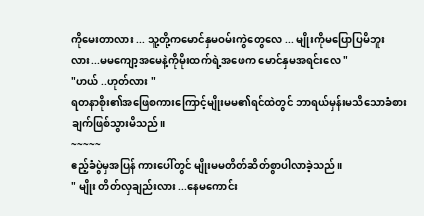ကိုမေးတာလား ... သူ့တို့ကမောင်နှမဝမ်းကွဲတွေလေ ... မျိုးကိုမပြောပြမိဘူးလား...မမကျော့အမေနဲ့ကိုမိုးထက်ရဲ့အဖေက မောင်နှမအရင်းလေ "
"ဟယ် ..ဟုတ်လား "
ရတနာစိုး၏အဖြေစကားကြောင့်မျိုးမမ၏ရင်ထဲတွင် ဘာရယ်မှန်းမသိသောခံစားချက်ဖြစ်သွားမိသည်။
~~~~~
ဧည့်ခံပွဲမှအပြန် ကားပေါ်တွင် မျိုးမမတိတ်ဆိတ်စွာပါလာခဲ့သည်။
" မျိုး တိတ်လှချည်းလား ...နေမကောင်း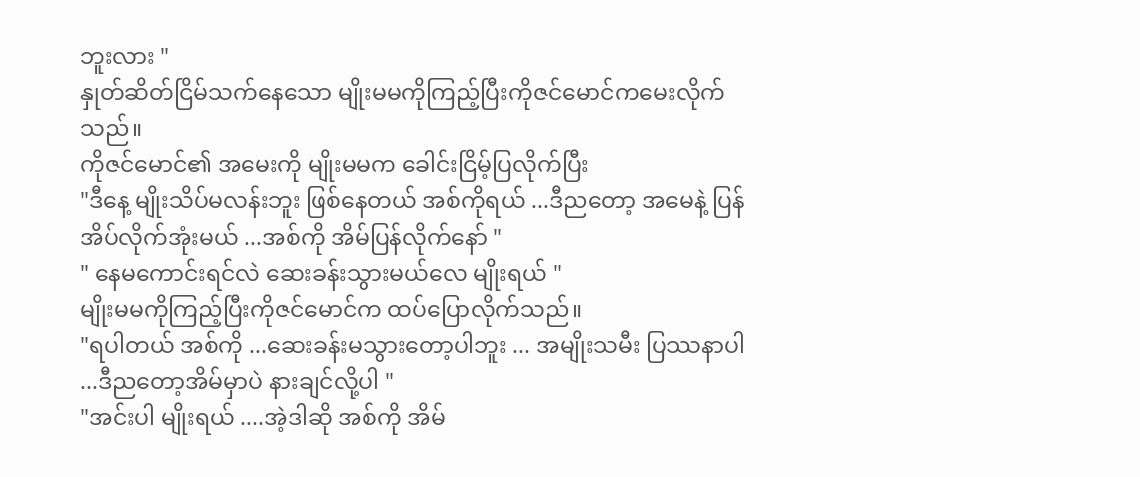ဘူးလား "
နှုတ်ဆိတ်ငြိမ်သက်နေသော မျိုးမမကိုကြည့်ပြီးကိုဇင်မောင်ကမေးလိုက်သည်။
ကိုဇင်မောင်၏ အမေးကို မျိုးမမက ခေါင်းငြိမ့်ပြလိုက်ပြီး
"ဒီနေ့ မျိုးသိပ်မလန်းဘူး ဖြစ်နေတယ် အစ်ကိုရယ် ...ဒီညတော့ အမေနဲ့ ပြန်အိပ်လိုက်အုံးမယ် ...အစ်ကို အိမ်ပြန်လိုက်နော် "
" နေမကောင်းရင်လဲ ဆေးခန်းသွားမယ်လေ မျိုးရယ် "
မျိုးမမကိုကြည့်ပြီးကိုဇင်မောင်က ထပ်ပြောလိုက်သည်။
"ရပါတယ် အစ်ကို ...ဆေးခန်းမသွားတော့ပါဘူး ... အမျိုးသမီး ပြဿနာပါ ...ဒီညတော့အိမ်မှာပဲ နားချင်လို့ပါ "
"အင်းပါ မျိုးရယ် ....အဲ့ဒါဆို အစ်ကို အိမ်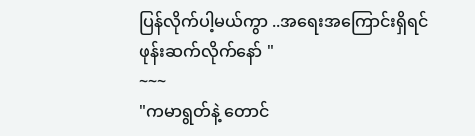ပြန်လိုက်ပါ့မယ်ကွာ ..အရေးအကြောင်းရှိရင် ဖုန်းဆက်လိုက်နော် "
~~~
"ကမာရွတ်နဲ့ တောင်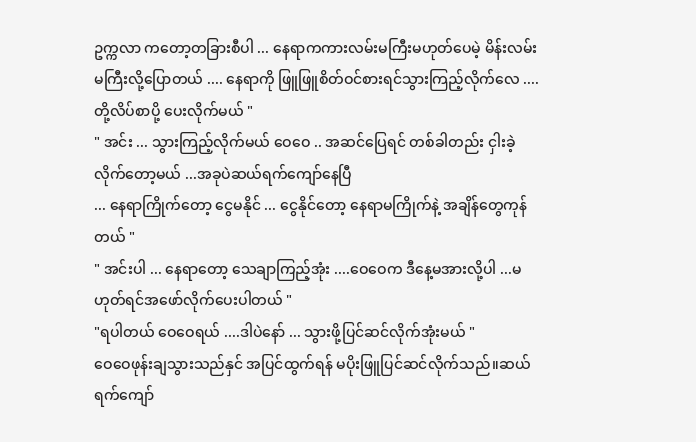ဥက္ကလာ ကတော့တခြားစီပါ ... နေရာကကားလမ်းမကြီးမဟုတ်ပေမဲ့ မိန်းလမ်းမကြီးလို့ပြောတယ် .... နေရာကို ဖြူဖြူစိတ်ဝင်စားရင်သွားကြည့်လိုက်လေ ....တို့လိပ်စာပို့ ပေးလိုက်မယ် "
" အင်း ... သွားကြည့်လိုက်မယ် ဝေဝေ .. အဆင်ပြေရင် တစ်ခါတည်း ငှါးခဲ့လိုက်တော့မယ် ...အခုပဲဆယ်ရက်ကျော်နေပြီ
... နေရာကြိုက်တော့ ငွေမနိုင် ... ငွေနိုင်တော့ နေရာမကြိုက်နဲ့ အချိန်တွေကုန်တယ် "
" အင်းပါ ... နေရာတော့ သေချာကြည့်အုံး ....ဝေဝေက ဒီနေ့မအားလို့ပါ ...မဟုတ်ရင်အဖော်လိုက်ပေးပါတယ် "
"ရပါတယ် ဝေဝေရယ် ....ဒါပဲနော် ... သွားဖို့ပြင်ဆင်လိုက်အုံးမယ် "
ဝေဝေဖုန်းချသွားသည်နှင် အပြင်ထွက်ရန် မပိုးဖြူပြင်ဆင်လိုက်သည်။ဆယ်ရက်ကျော်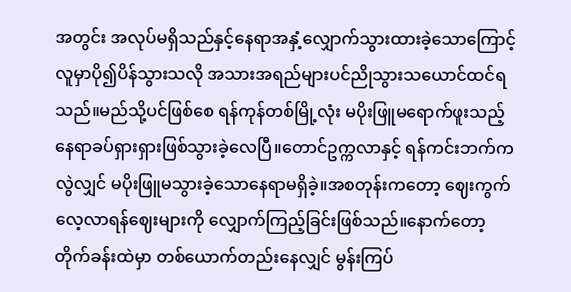အတွင်း အလုပ်မရှိသည်နှင့်နေရာအနှံ့လျှောက်သွားထားခဲ့သောကြောင့် လူမှာပို၍ပိန်သွားသလို အသားအရည်များပင်ညိုသွားသယောင်ထင်ရသည်။မည်သို့ပင်ဖြစ်စေ ရန်ကုန်တစ်မြို့လုံး မပိုးဖြူမရောက်ဖူးသည့်နေရာခပ်ရှားရှားဖြစ်သွားခဲ့လေပြီ။တောင်ဥက္ကလာနှင့် ရန်ကင်းဘက်ကလွဲလျှင် မပိုးဖြူမသွားခဲ့သောနေရာမရှိခဲ့။အစတုန်းကတော့ ဈေးကွက်လေ့လာရန်ဈေးများကို လျှောက်ကြည့်ခြင်းဖြစ်သည်။နောက်တော့ တိုက်ခန်းထဲမှာ တစ်ယောက်တည်းနေလျှင် မွန်းကြပ်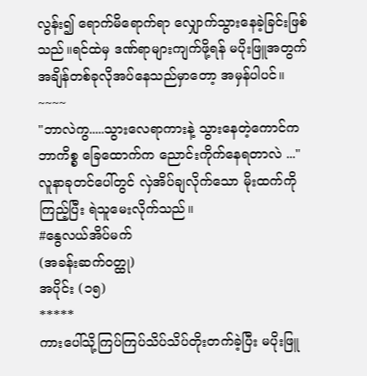လွန်း၍ ရောက်မိရောက်ရာ လျှောက်သွားနေခဲ့ခြင်းဖြစ်သည်။ရင်ထဲမှ ဒဏ်ရာများကျက်ဖို့ရန် မပိုးဖြူအတွက် အချိန်တစ်ခုလိုအပ်နေသည်မှာတော့ အမှန်ပါပင်။
~~~~
"ဘာလဲကွ.....သွားလေရာကားနဲ့ သွားနေတဲ့ကောင်က ဘာကိစ္စ ခြေထောက်က ညောင်းကိုက်နေရတာလဲ ..."
လူနာခုတင်ပေါ်တွင် လှဲအိပ်ချလိုက်သော မိုးထက်ကိုကြည့်ပြီး ရဲသူမေးလိုက်သည်။
#နွေလယ်အိပ်မက်
(အခန်းဆက်ဝတ္ထု)
အပိုင်း (၁၅)
*****
ကားပေါ်သို့ကြပ်ကြပ်သိပ်သိပ်တိုးတက်ခဲ့ပြီး မပိုးဖြူ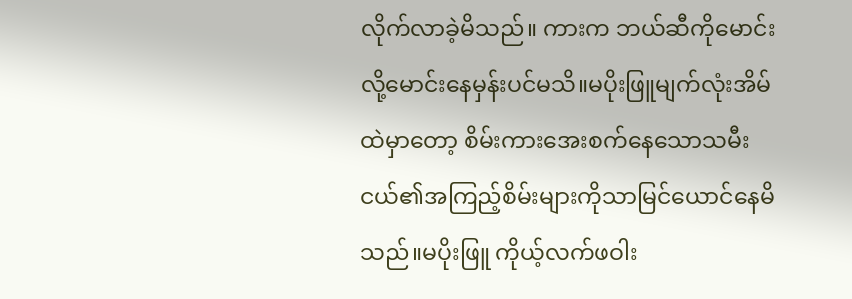လိုက်လာခဲ့မိသည်။ ကားက ဘယ်ဆီကိုမောင်းလို့မောင်းနေမှန်းပင်မသိ။မပိုးဖြူမျက်လုံးအိမ်ထဲမှာတော့ စိမ်းကားအေးစက်နေသောသမီးငယ်၏အကြည့်စိမ်းများကိုသာမြင်ယောင်နေမိသည်။မပိုးဖြူ ကိုယ့်လက်ဖဝါး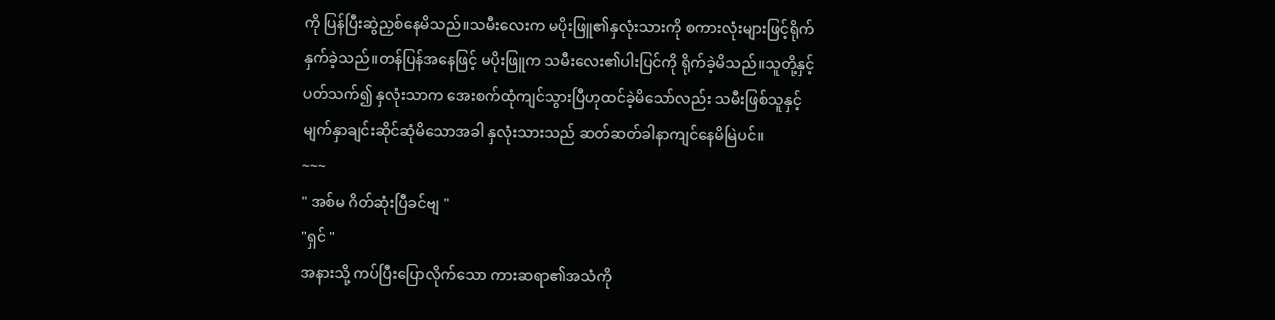ကို ပြန်ပြီးဆွဲညှစ်နေမိသည်။သမီးလေးက မပိုးဖြူ၏နှလုံးသားကို စကားလုံးများဖြင့်ရိုက်နှက်ခဲ့သည်။တန်ပြန်အနေဖြင့် မပိုးဖြူက သမီးလေး၏ပါးပြင်ကို ရိုက်ခဲ့မိသည်။သူတို့နှင့်ပတ်သက်၍ နှလုံးသာက အေးစက်ထုံကျင်သွားပြီဟုထင်ခဲ့မိသော်လည်း သမီးဖြစ်သူနှင့် မျက်နှာချင်းဆိုင်ဆုံမိသောအခါ နှလုံးသားသည် ဆတ်ဆတ်ခါနာကျင်နေမိမြဲပင်။
~~~
" အစ်မ ဂိတ်ဆုံးပြီခင်ဗျ "
"ရှင် "
အနားသို့ ကပ်ပြီးပြောလိုက်သော ကားဆရာ၏အသံကို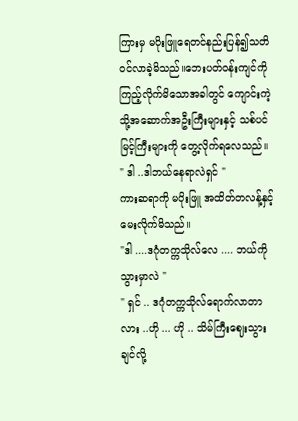ကြားမှ မပိုးဖြူရေတင်နည်းပြန်၍သတိဝင်လာခဲ့မိသည်။ဘေးပတ်ဝန်းကျင်ကို ကြည့်လိုက်မိသောအခါတွင် ကျောင်းကဲ့သို့အဆောက်အဦးကြီးများနှင့် သစ်ပင်မြင့်ကြီးများကို တွေ့လိုက်ရလေသည်။
" ဒါ ..ဒါဘယ်နေရာလဲရှင် "
ကားဆရာကို မပိုးဖြူ အထိတ်တလန့်နှင့် မေးလိုက်မိသည်။
"ဒါ ....ဒဂုံတက္ကသိုလ်လေ .... ဘယ်ကိုသွားမှာလဲ "
" ရှင် .. ဒဂုံတက္ကသိုလ်ရောက်လာတာလား ..ဟို ... ဟို .. သိမ်ကြီးဈေးသွားချင်လို့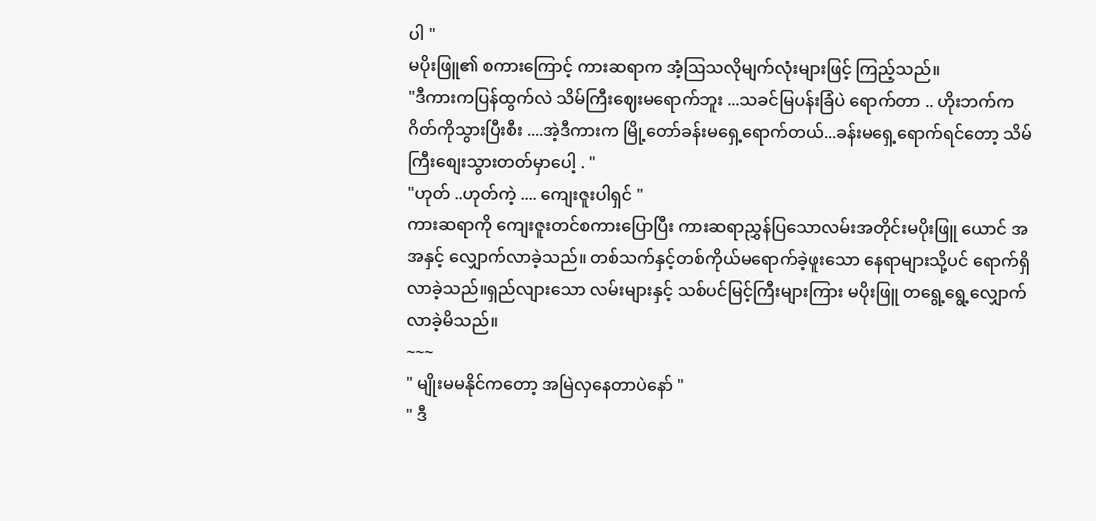ပါ "
မပိုးဖြူ၏ စကားကြောင့် ကားဆရာက အံ့ဩသလိုမျက်လုံးများဖြင့် ကြည့်သည်။
"ဒီကားကပြန်ထွက်လဲ သိမ်ကြီးဈေးမရောက်ဘူး ...သခင်မြပန်းခြံပဲ ရောက်တာ .. ဟိုးဘက်က ဂိတ်ကိုသွားပြီးစီး ....အဲ့ဒီကားက မြို့တော်ခန်းမရှေ့ရောက်တယ်...ခန်းမရှေ့ရောက်ရင်တော့ သိမ်ကြီးစျေးသွားတတ်မှာပေါ့ . "
"ဟုတ် ..ဟုတ်ကဲ့ .... ကျေးဇူးပါရှင် "
ကားဆရာကို ကျေးဇူးတင်စကားပြောပြီး ကားဆရာညွှန်ပြသောလမ်းအတိုင်းမပိုးဖြူ ယောင် အအနှင့် လျှောက်လာခဲ့သည်။ တစ်သက်နှင့်တစ်ကိုယ်မရောက်ခဲ့ဖူးသော နေရာများသို့ပင် ရောက်ရှိလာခဲ့သည်။ရှည်လျားသော လမ်းများနှင့် သစ်ပင်မြင့်ကြီးများကြား မပိုးဖြူ တရွေ့ရွေ့လျှောက်လာခဲ့မိသည်။
~~~
" မျိုးမမနိုင်ကတော့ အမြဲလှနေတာပဲနော် "
" ဒီ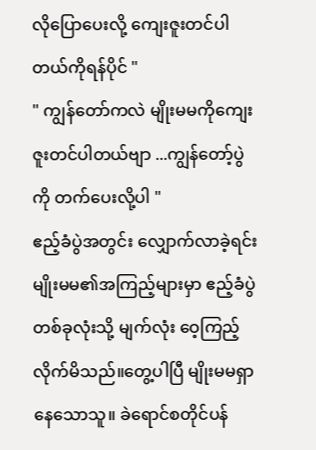လိုပြောပေးလို့ ကျေးဇူးတင်ပါတယ်ကိုရန်ပိုင် "
" ကျွန်တော်ကလဲ မျိုးမမကိုကျေးဇူးတင်ပါတယ်ဗျာ ...ကျွန်တော့်ပွဲကို တက်ပေးလို့ပါ "
ဧည့်ခံပွဲအတွင်း လျှောက်လာခဲ့ရင်း မျိုးမမ၏အကြည့်များမှာ ဧည့်ခံပွဲတစ်ခုလုံးသို့ မျက်လုံး ဝေ့ကြည့်လိုက်မိသည်။တွေ့ပါပြီ မျိုးမမရှာနေသောသူ။ ခဲရောင်စတိုင်ပန်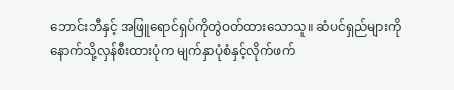ဘောင်းဘီနှင့် အဖြူရောင်ရှပ်ကိုတွဲဝတ်ထားသောသူ။ ဆံပင်ရှည်များကိုနောက်သို့လှန်စီးထားပုံက မျက်နှာပုံစံနှင့်လိုက်ဖက်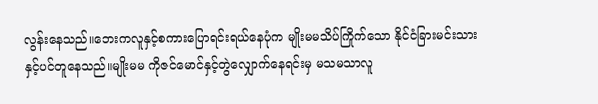လွန်းနေသည်။ဘေးကလူနှင့်စကားပြောရင်းရယ်နေပုံက မျိုးမမသိပ်ကြိုက်သော နိုင်ငံခြားမင်းသားနှင့်ပင်တူနေသည်။မျိုးမမ ကိုဇင်မောင်နှင့်တွဲလျှောက်နေရင်းမှ မသမသာလူ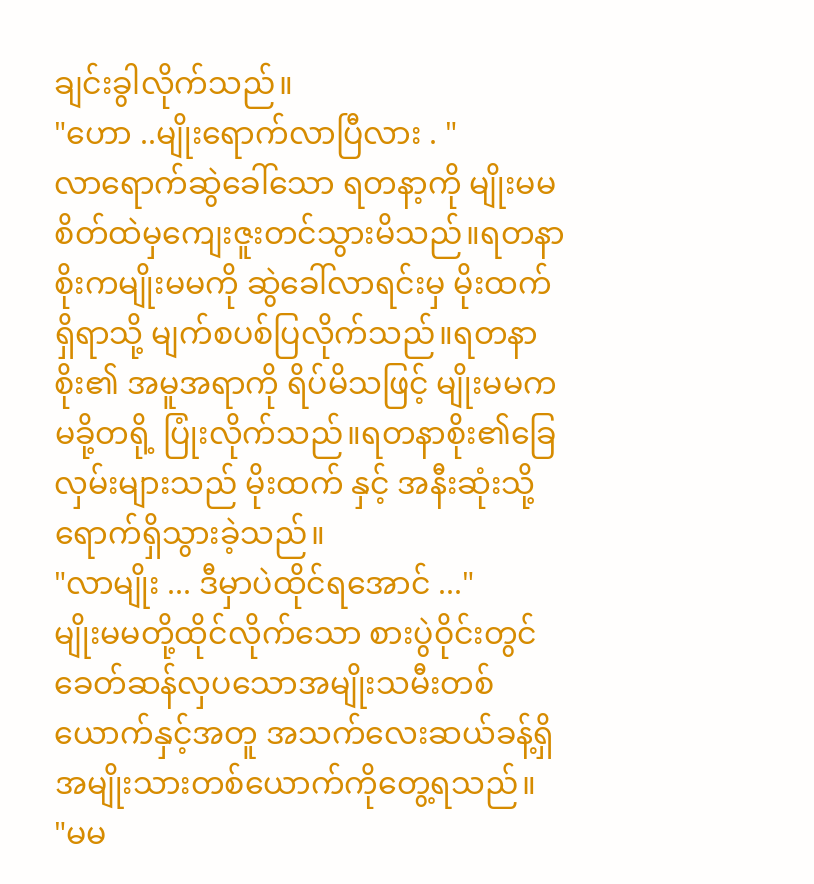ချင်းခွါလိုက်သည်။
"ဟော ..မျိုးရောက်လာပြီလား . "
လာရောက်ဆွဲခေါ်သော ရတနာ့ကို မျိုးမမစိတ်ထဲမှကျေးဇူးတင်သွားမိသည်။ရတနာ စိုးကမျိုးမမကို ဆွဲခေါ်လာရင်းမှ မိုးထက်ရှိရာသို့ မျက်စပစ်ပြလိုက်သည်။ရတနာစိုး၏ အမူအရာကို ရိပ်မိသဖြင့် မျိုးမမကမခို့တရို့ ပြုံးလိုက်သည်။ရတနာစိုး၏ခြေလှမ်းများသည် မိုးထက် နှင့် အနီးဆုံးသို့ရောက်ရှိသွားခဲ့သည်။
"လာမျိုး ... ဒီမှာပဲထိုင်ရအောင် ..."
မျိုးမမတို့ထိုင်လိုက်သော စားပွဲဝိုင်းတွင် ခေတ်ဆန်လှပသောအမျိုးသမီးတစ်ယောက်နှင့်အတူ အသက်လေးဆယ်ခန့်ရှိ အမျိုးသားတစ်ယောက်ကိုတွေ့ရသည်။
"မမ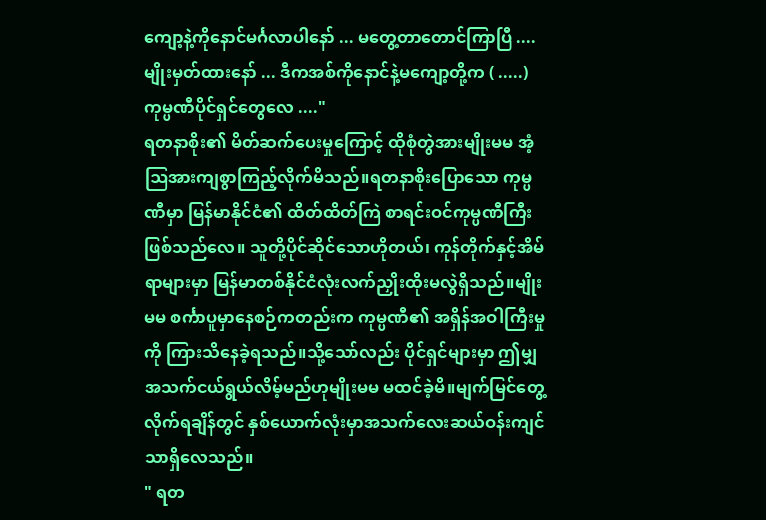ကျော့နဲ့ကိုနောင်မင်္ဂလာပါနော် ... မတွေ့တာတောင်ကြာပြီ ....မျိုးမှတ်ထားနော် ... ဒီကအစ်ကိုနောင်နဲ့မကျော့တို့က ( .....)ကုမ္ပဏီပိုင်ရှင်တွေလေ ...."
ရတနာစိုး၏ မိတ်ဆက်ပေးမှုကြောင့် ထိုစုံတွဲအားမျိုးမမ အံ့ဩအားကျစွာကြည့်လိုက်မိသည်။ရတနာစိုးပြောသော ကုမ္ပဏီမှာ မြန်မာနိုင်ငံ၏ ထိတ်ထိတ်ကြဲ စာရင်းဝင်ကုမ္ပဏီကြီးဖြစ်သည်လေ။ သူတို့ပိုင်ဆိုင်သောဟိုတယ်၊ ကုန်တိုက်နှင့်အိမ်ရာများမှာ မြန်မာတစ်နိုင်ငံလုံးလက်ညှိုးထိုးမလွဲရှိသည်။မျိုးမမ စင်္ကာပူမှာနေစဉ်ကတည်းက ကုမ္ပဏီ၏ အရှိန်အဝါကြီးမှုကို ကြားသိနေခဲ့ရသည်။သို့သော်လည်း ပိုင်ရှင်များမှာ ဤမျှအသက်ငယ်ရွယ်လိမ့်မည်ဟုမျိုးမမ မထင်ခဲ့မိ။မျက်မြင်တွေ့လိုက်ရချိန်တွင် နှစ်ယောက်လုံးမှာအသက်လေးဆယ်ဝန်းကျင်သာရှိလေသည်။
" ရတ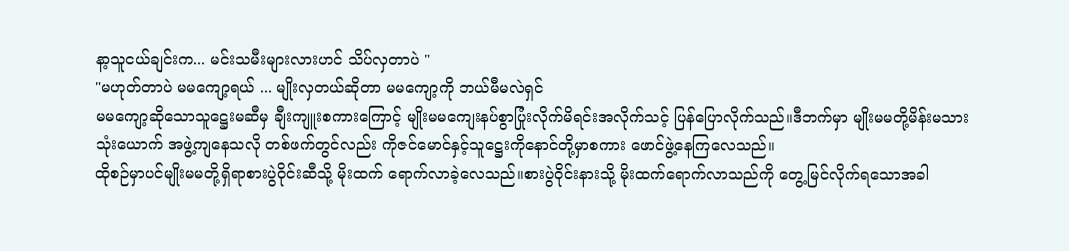နာ့သူငယ်ချင်းက... မင်းသမီးများလားဟင် သိပ်လှတာပဲ "
"မဟုတ်တာပဲ မမကျော့ရယ် ... မျိုးလှတယ်ဆိုတာ မမကျော့ကို ဘယ်မီမလဲရှင်
မမကျော့ဆိုသောသူဋ္ဌေးမဆီမှ ချီးကျူးစကားကြောင့် မျိုးမမကျေးနပ်စွာပြုံးလိုက်မိရင်းအလိုက်သင့် ပြန်ပြောလိုက်သည်။ဒီဘက်မှာ မျိုးမမတို့မိန်းမသားသုံးယောက် အဖွဲ့ကျနေသလို တစ်ဖက်တွင်လည်း ကိုဇင်မောင်နှင့်သူဋ္ဌေးကိုနောင်တို့မှာစကား ဖောင်ဖွဲ့နေကြလေသည်။
ထိုစဉ်မှာပင်မျိုးမမတို့ရှိရာစားပွဲဝိုင်းဆီသို့ မိုးထက် ရောက်လာခဲ့လေသည်။စားပွဲဝိုင်းနားသို့ မိုးထက်ရောက်လာသည်ကို တွေ့မြင်လိုက်ရသောအခါ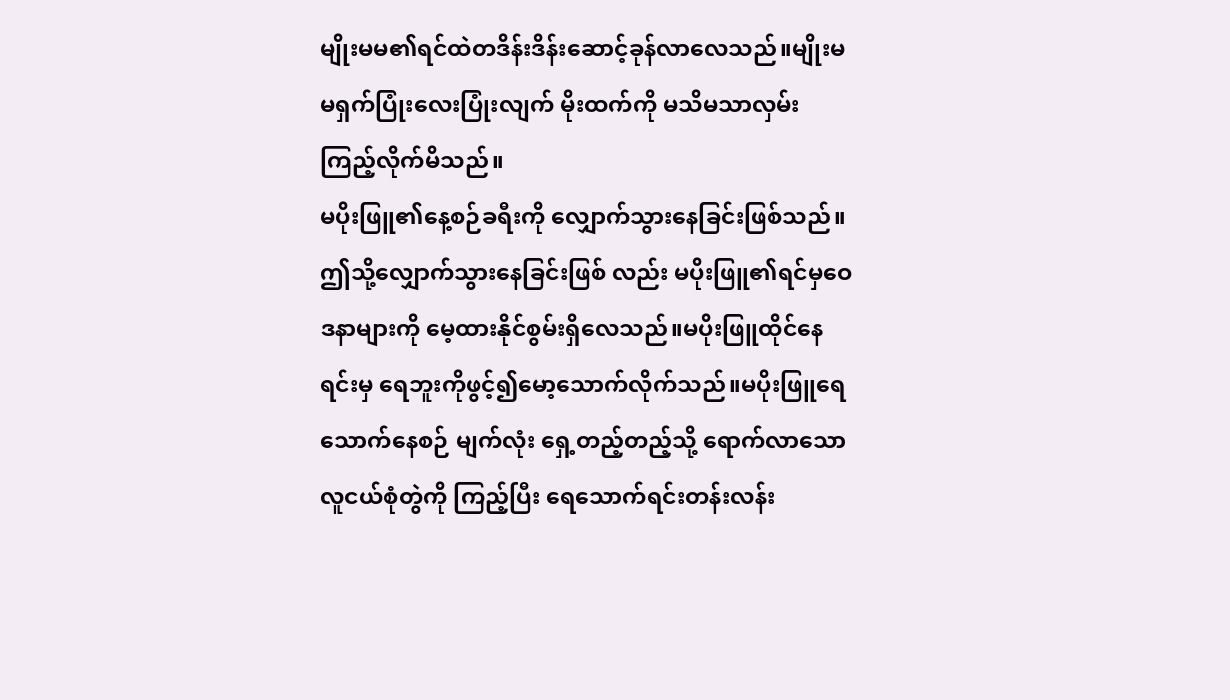မျိုးမမ၏ရင်ထဲတဒိန်းဒိန်းဆောင့်ခုန်လာလေသည်။မျိုးမမရှက်ပြုံးလေးပြုံးလျက် မိုးထက်ကို မသိမသာလှမ်းကြည့်လိုက်မိသည်။
မပိုးဖြူ၏နေ့စဉ်ခရီးကို လျှောက်သွားနေခြင်းဖြစ်သည်။ဤသို့လျှောက်သွားနေခြင်းဖြစ် လည်း မပိုးဖြူ၏ရင်မှဝေဒနာများကို မေ့ထားနိုင်စွမ်းရှိလေသည်။မပိုးဖြူထိုင်နေရင်းမှ ရေဘူးကိုဖွင့်၍မော့သောက်လိုက်သည်။မပိုးဖြူရေသောက်နေစဉ် မျက်လုံး ရှေ့တည့်တည့်သို့ ရောက်လာသော လူငယ်စုံတွဲကို ကြည့်ပြီး ရေသောက်ရင်းတန်းလန်း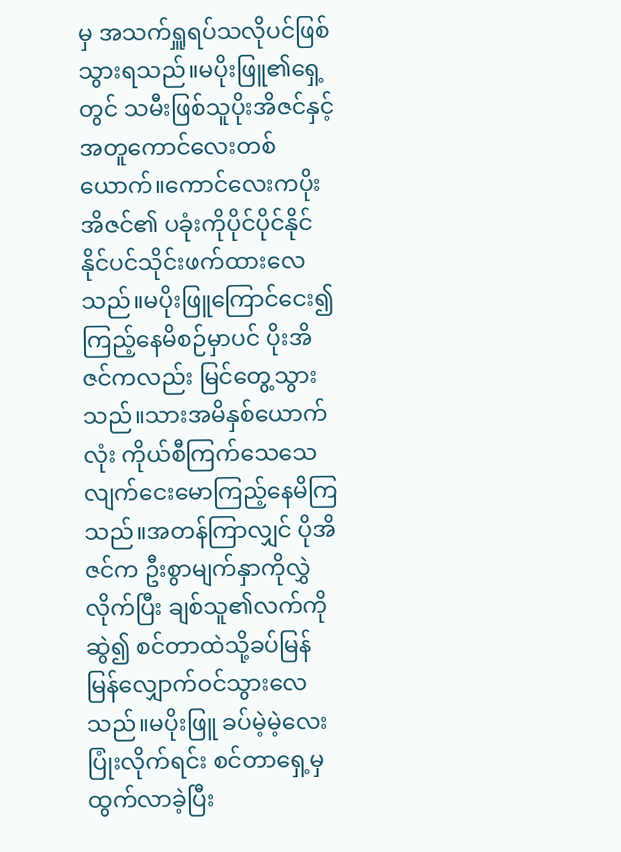မှ အသက်ရှူရပ်သလိုပင်ဖြစ်သွားရသည်။မပိုးဖြူ၏ရှေ့တွင် သမီးဖြစ်သူပိုးအိဇင်နှင့်အတူကောင်လေးတစ်ယောက်။ကောင်လေးကပိုးအိဇင်၏ ပခုံးကိုပိုင်ပိုင်နိုင်နိုင်ပင်သိုင်းဖက်ထားလေသည်။မပိုးဖြူကြောင်ငေး၍ကြည့်နေမိစဉ်မှာပင် ပိုးအိဇင်ကလည်း မြင်တွေ့သွားသည်။သားအမိနှစ်ယောက်လုံး ကိုယ်စီကြက်သေသေလျက်ငေးမောကြည့်နေမိကြသည်။အတန်ကြာလျှင် ပိုအိဇင်က ဦးစွာမျက်နှာကိုလွှဲလိုက်ပြီး ချစ်သူ၏လက်ကိုဆွဲ၍ စင်တာထဲသို့ခပ်မြန်မြန်လျှောက်ဝင်သွားလေသည်။မပိုးဖြူ ခပ်မဲ့မဲ့လေးပြုံးလိုက်ရင်း စင်တာရှေ့မှထွက်လာခဲ့ပြီး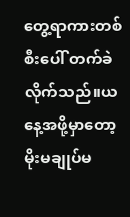တွေ့ရာကားတစ်စီးပေါ် တက်ခဲလိုက်သည်။ယနေ့အဖို့မှာတော့ မိုးမချုပ်မ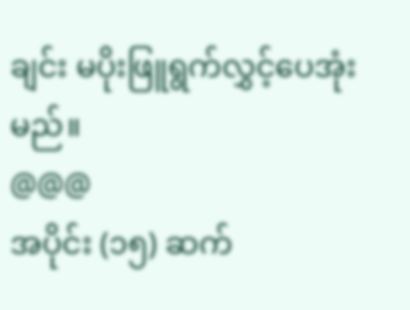ချင်း မပိုးဖြူရွက်လွှင့်ပေအုံးမည်။
@@@
အပိုင်း (၁၅) ဆက်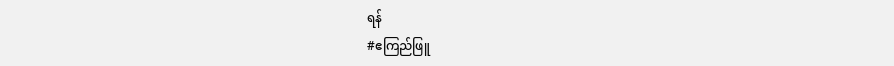ရန်
#ဧကြည်ဖြူ